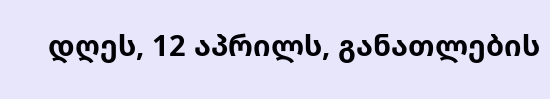დღეს, 12 აპრილს, განათლების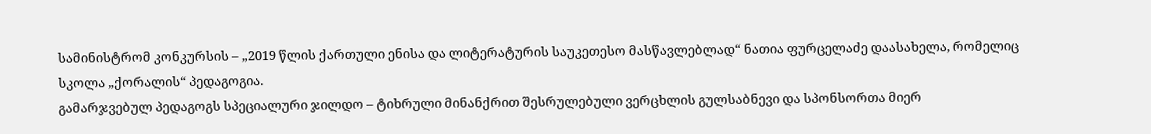სამინისტრომ კონკურსის – „2019 წლის ქართული ენისა და ლიტერატურის საუკეთესო მასწავლებლად“ ნათია ფურცელაძე დაასახელა, რომელიც სკოლა „ქორალის“ პედაგოგია.
გამარჯვებულ პედაგოგს სპეციალური ჯილდო – ტიხრული მინანქრით შესრულებული ვერცხლის გულსაბნევი და სპონსორთა მიერ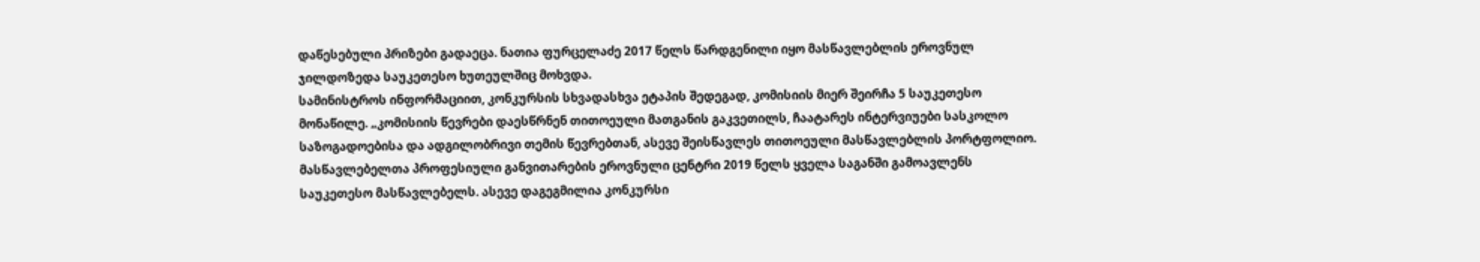დაწესებული პრიზები გადაეცა. ნათია ფურცელაძე 2017 წელს წარდგენილი იყო მასწავლებლის ეროვნულ ჯილდოზედა საუკეთესო ხუთეულშიც მოხვდა.
სამინისტროს ინფორმაციით, კონკურსის სხვადასხვა ეტაპის შედეგად, კომისიის მიერ შეირჩა 5 საუკეთესო მონაწილე. „კომისიის წევრები დაესწრნენ თითოეული მათგანის გაკვეთილს, ჩაატარეს ინტერვიუები სასკოლო საზოგადოებისა და ადგილობრივი თემის წევრებთან, ასევე შეისწავლეს თითოეული მასწავლებლის პორტფოლიო.
მასწავლებელთა პროფესიული განვითარების ეროვნული ცენტრი 2019 წელს ყველა საგანში გამოავლენს საუკეთესო მასწავლებელს. ასევე დაგეგმილია კონკურსი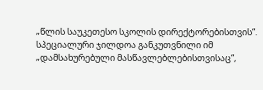„წლის საუკეთესო სკოლის დირექტორებისთვის“. სპეციალური ჯილდოა განკუთვნილი იმ „დამსახურებული მასწავლებლებისთვისაც“,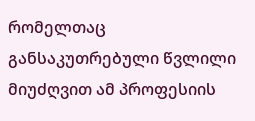რომელთაც განსაკუთრებული წვლილი მიუძღვით ამ პროფესიის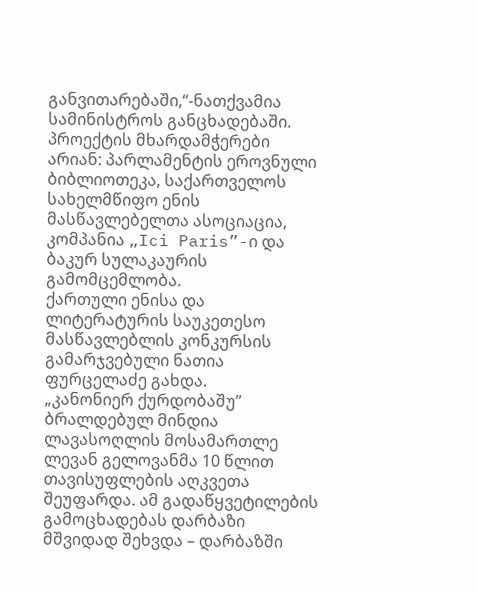განვითარებაში,“-ნათქვამია სამინისტროს განცხადებაში.
პროექტის მხარდამჭერები არიან: პარლამენტის ეროვნული ბიბლიოთეკა, საქართველოს სახელმწიფო ენის მასწავლებელთა ასოციაცია, კომპანია „Ici Paris”-ი და ბაკურ სულაკაურის გამომცემლობა.
ქართული ენისა და ლიტერატურის საუკეთესო მასწავლებლის კონკურსის გამარჯვებული ნათია ფურცელაძე გახდა.
„კანონიერ ქურდობაშუ” ბრალდებულ მინდია ლავასოღლის მოსამართლე ლევან გელოვანმა 10 წლით თავისუფლების აღკვეთა შეუფარდა. ამ გადაწყვეტილების გამოცხადებას დარბაზი მშვიდად შეხვდა – დარბაზში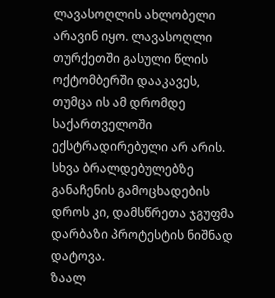ლავასოღლის ახლობელი არავინ იყო. ლავასოღლი თურქეთში გასული წლის ოქტომბერში დააკავეს, თუმცა ის ამ დრომდე საქართველოში ექსტრადირებული არ არის.
სხვა ბრალდებულებზე განაჩენის გამოცხადების დროს კი, დამსწრეთა ჯგუფმა დარბაზი პროტესტის ნიშნად დატოვა.
ზაალ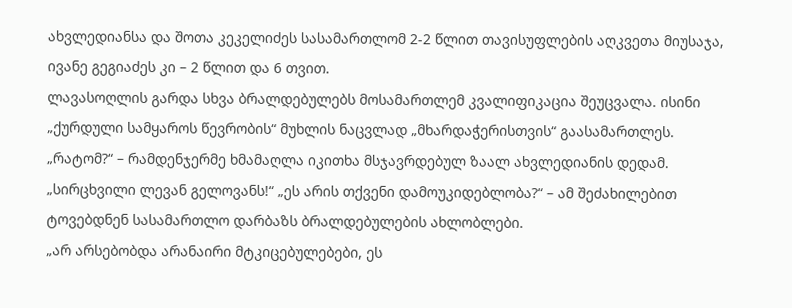ახვლედიანსა და შოთა კეკელიძეს სასამართლომ 2-2 წლით თავისუფლების აღკვეთა მიუსაჯა, ივანე გეგიაძეს კი – 2 წლით და 6 თვით.
ლავასოღლის გარდა სხვა ბრალდებულებს მოსამართლემ კვალიფიკაცია შეუცვალა. ისინი „ქურდული სამყაროს წევრობის“ მუხლის ნაცვლად „მხარდაჭერისთვის“ გაასამართლეს.
„რატომ?“ – რამდენჯერმე ხმამაღლა იკითხა მსჯავრდებულ ზაალ ახვლედიანის დედამ.
„სირცხვილი ლევან გელოვანს!“ „ეს არის თქვენი დამოუკიდებლობა?“ – ამ შეძახილებით ტოვებდნენ სასამართლო დარბაზს ბრალდებულების ახლობლები.
„არ არსებობდა არანაირი მტკიცებულებები, ეს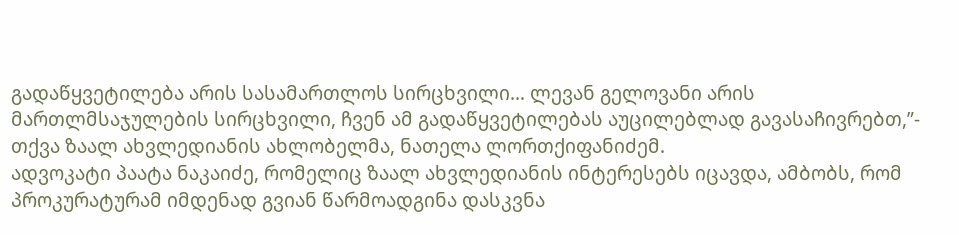გადაწყვეტილება არის სასამართლოს სირცხვილი… ლევან გელოვანი არის მართლმსაჯულების სირცხვილი, ჩვენ ამ გადაწყვეტილებას აუცილებლად გავასაჩივრებთ,”- თქვა ზაალ ახვლედიანის ახლობელმა, ნათელა ლორთქიფანიძემ.
ადვოკატი პაატა ნაკაიძე, რომელიც ზაალ ახვლედიანის ინტერესებს იცავდა, ამბობს, რომ პროკურატურამ იმდენად გვიან წარმოადგინა დასკვნა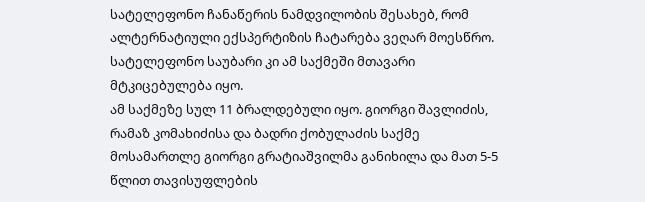სატელეფონო ჩანაწერის ნამდვილობის შესახებ, რომ ალტერნატიული ექსპერტიზის ჩატარება ვეღარ მოესწრო. სატელეფონო საუბარი კი ამ საქმეში მთავარი მტკიცებულება იყო.
ამ საქმეზე სულ 11 ბრალდებული იყო. გიორგი შავლიძის, რამაზ კომახიძისა და ბადრი ქობულაძის საქმე მოსამართლე გიორგი გრატიაშვილმა განიხილა და მათ 5-5 წლით თავისუფლების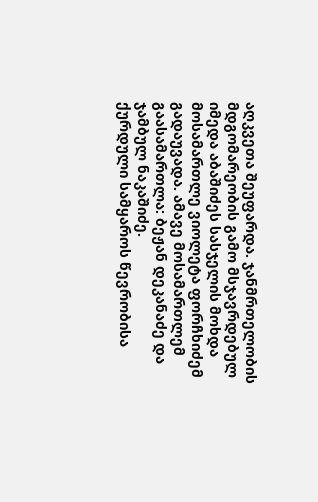აღკვეთა შეუფარდა. ჯანმრთელობის მდგომარეობის გამო მსჯავრდებულ იმედა აბაშიძეს სასჯელის მოხდა მოსამართლე ვიოლეტა ფორჩხიძემ გადაუვადა. ამავე მოსამართლემ გაასამართლა: ბეჟან დეკანაძე და ჯამბულ ნაკაშიძე.
ქურდული სამყაროს წევრობისა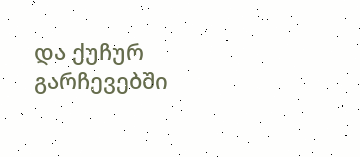და ქუჩურ გარჩევებში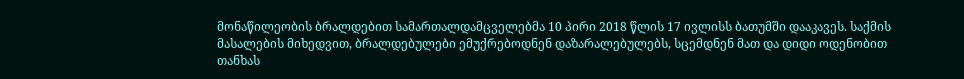მონაწილეობის ბრალდებით სამართალდამცველებმა 10 პირი 2018 წლის 17 ივლისს ბათუმში დააკავეს. საქმის მასალების მიხედვით, ბრალდებულები ემუქრებოდნენ დაზარალებულებს, სცემდნენ მათ და დიდი ოდენობით თანხას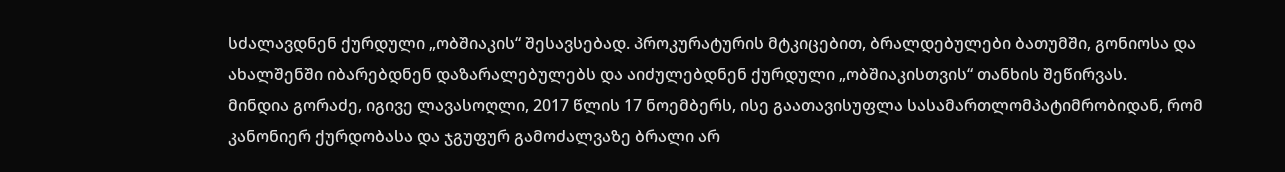სძალავდნენ ქურდული „ობშიაკის“ შესავსებად. პროკურატურის მტკიცებით, ბრალდებულები ბათუმში, გონიოსა და ახალშენში იბარებდნენ დაზარალებულებს და აიძულებდნენ ქურდული „ობშიაკისთვის“ თანხის შეწირვას.
მინდია გორაძე, იგივე ლავასოღლი, 2017 წლის 17 ნოემბერს, ისე გაათავისუფლა სასამართლომპატიმრობიდან, რომ კანონიერ ქურდობასა და ჯგუფურ გამოძალვაზე ბრალი არ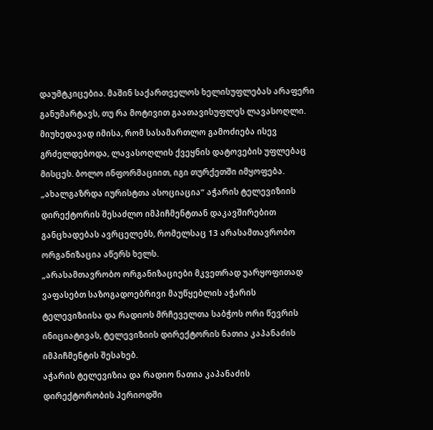დაუმტკიცებია. მაშინ საქართველოს ხელისუფლებას არაფერი განუმარტავს, თუ რა მოტივით გაათავისუფლეს ლავასოღლი. მიუხედავად იმისა, რომ სასამართლო გამოძიება ისევ გრძელდებოდა, ლავასოღლის ქვეყნის დატოვების უფლებაც მისცეს. ბოლო ინფორმაციით, იგი თურქეთში იმყოფება.
„ახალგაზრდა იურისტთა ასოციაცია“ აჭარის ტელევიზიის დირექტორის შესაძლო იმპიჩმენტთან დაკავშირებით განცხადებას ავრცელებს, რომელსაც 13 არასამთავრობო ორგანიზაცია აწერს ხელს.
„არასამთავრობო ორგანიზაციები მკვეთრად უარყოფითად ვაფასებთ საზოგადოებრივი მაუწყებლის აჭარის ტელევიზიისა და რადიოს მრჩეველთა საბჭოს ორი წევრის ინიციატივას, ტელევიზიის დირექტორის ნათია კაპანაძის იმპიჩმენტის შესახებ.
აჭარის ტელევიზია და რადიო ნათია კაპანაძის დირექტორობის პერიოდში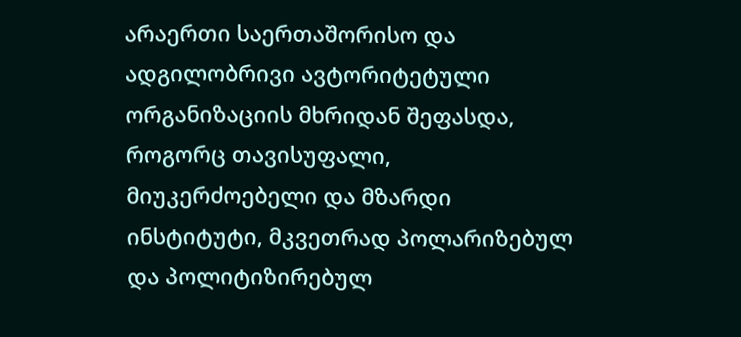არაერთი საერთაშორისო და ადგილობრივი ავტორიტეტული ორგანიზაციის მხრიდან შეფასდა, როგორც თავისუფალი, მიუკერძოებელი და მზარდი ინსტიტუტი, მკვეთრად პოლარიზებულ და პოლიტიზირებულ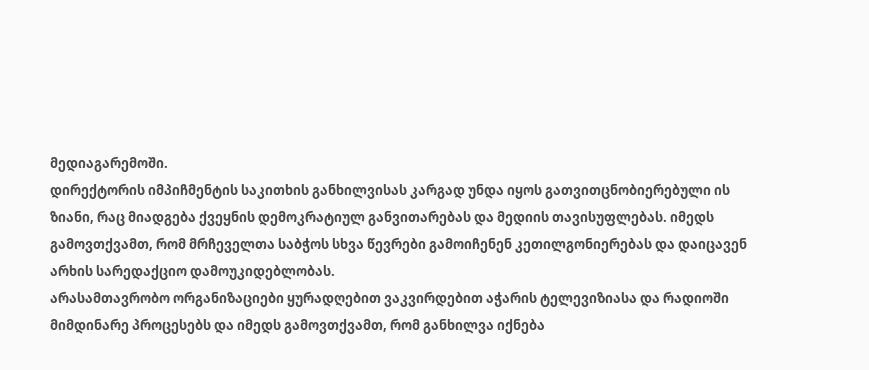მედიაგარემოში.
დირექტორის იმპიჩმენტის საკითხის განხილვისას კარგად უნდა იყოს გათვითცნობიერებული ის ზიანი, რაც მიადგება ქვეყნის დემოკრატიულ განვითარებას და მედიის თავისუფლებას. იმედს გამოვთქვამთ, რომ მრჩეველთა საბჭოს სხვა წევრები გამოიჩენენ კეთილგონიერებას და დაიცავენ არხის სარედაქციო დამოუკიდებლობას.
არასამთავრობო ორგანიზაციები ყურადღებით ვაკვირდებით აჭარის ტელევიზიასა და რადიოში მიმდინარე პროცესებს და იმედს გამოვთქვამთ, რომ განხილვა იქნება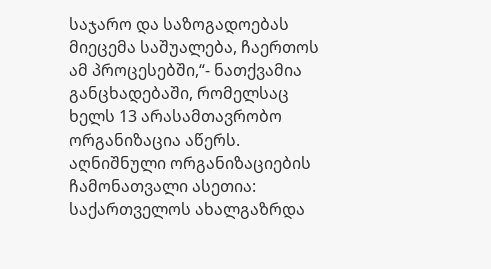საჯარო და საზოგადოებას მიეცემა საშუალება, ჩაერთოს ამ პროცესებში,“- ნათქვამია განცხადებაში, რომელსაც ხელს 13 არასამთავრობო ორგანიზაცია აწერს.
აღნიშნული ორგანიზაციების ჩამონათვალი ასეთია: საქართველოს ახალგაზრდა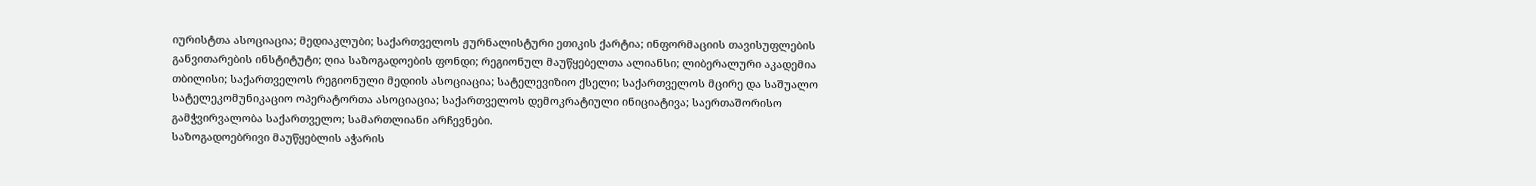იურისტთა ასოციაცია; მედიაკლუბი; საქართველოს ჟურნალისტური ეთიკის ქარტია; ინფორმაციის თავისუფლების განვითარების ინსტიტუტი; ღია საზოგადოების ფონდი; რეგიონულ მაუწყებელთა ალიანსი; ლიბერალური აკადემია თბილისი; საქართველოს რეგიონული მედიის ასოციაცია; სატელევიზიო ქსელი; საქართველოს მცირე და საშუალო სატელეკომუნიკაციო ოპერატორთა ასოციაცია; საქართველოს დემოკრატიული ინიციატივა; საერთაშორისო გამჭვირვალობა საქართველო; სამართლიანი არჩევნები.
საზოგადოებრივი მაუწყებლის აჭარის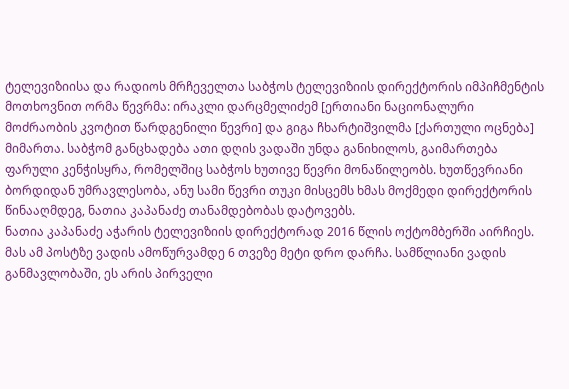ტელევიზიისა და რადიოს მრჩეველთა საბჭოს ტელევიზიის დირექტორის იმპიჩმენტის მოთხოვნით ორმა წევრმა: ირაკლი დარცმელიძემ [ერთიანი ნაციონალური მოძრაობის კვოტით წარდგენილი წევრი] და გიგა ჩხარტიშვილმა [ქართული ოცნება] მიმართა. საბჭომ განცხადება ათი დღის ვადაში უნდა განიხილოს, გაიმართება ფარული კენჭისყრა, რომელშიც საბჭოს ხუთივე წევრი მონაწილეობს. ხუთწევრიანი ბორდიდან უმრავლესობა, ანუ სამი წევრი თუკი მისცემს ხმას მოქმედი დირექტორის წინააღმდეგ, ნათია კაპანაძე თანამდებობას დატოვებს.
ნათია კაპანაძე აჭარის ტელევიზიის დირექტორად 2016 წლის ოქტომბერში აირჩიეს. მას ამ პოსტზე ვადის ამოწურვამდე 6 თვეზე მეტი დრო დარჩა. სამწლიანი ვადის განმავლობაში, ეს არის პირველი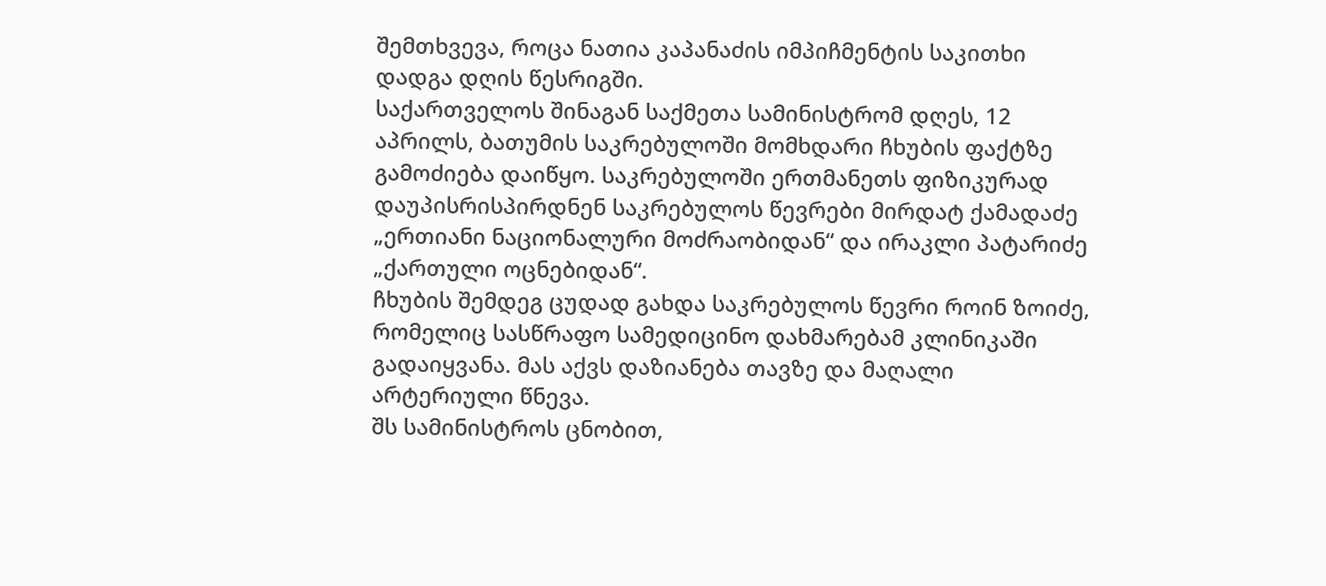შემთხვევა, როცა ნათია კაპანაძის იმპიჩმენტის საკითხი დადგა დღის წესრიგში.
საქართველოს შინაგან საქმეთა სამინისტრომ დღეს, 12 აპრილს, ბათუმის საკრებულოში მომხდარი ჩხუბის ფაქტზე გამოძიება დაიწყო. საკრებულოში ერთმანეთს ფიზიკურად დაუპისრისპირდნენ საკრებულოს წევრები მირდატ ქამადაძე „ერთიანი ნაციონალური მოძრაობიდან“ და ირაკლი პატარიძე „ქართული ოცნებიდან“.
ჩხუბის შემდეგ ცუდად გახდა საკრებულოს წევრი როინ ზოიძე, რომელიც სასწრაფო სამედიცინო დახმარებამ კლინიკაში გადაიყვანა. მას აქვს დაზიანება თავზე და მაღალი არტერიული წნევა.
შს სამინისტროს ცნობით,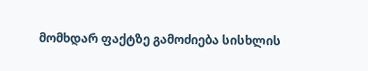მომხდარ ფაქტზე გამოძიება სისხლის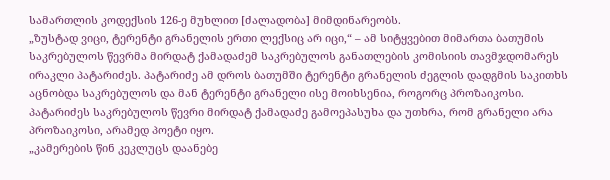სამართლის კოდექსის 126-ე მუხლით [ძალადობა] მიმდინარეობს.
„ზუსტად ვიცი, ტერენტი გრანელის ერთი ლექსიც არ იცი,“ – ამ სიტყვებით მიმართა ბათუმის საკრებულოს წევრმა მირდატ ქამადაძემ საკრებულოს განათლების კომისიის თავმჯდომარეს ირაკლი პატარიძეს. პატარიძე ამ დროს ბათუმში ტერენტი გრანელის ძეგლის დადგმის საკითხს აცნობდა საკრებულოს და მან ტერენტი გრანელი ისე მოიხსენია, როგორც პროზაიკოსი.
პატარიძეს საკრებულოს წევრი მირდატ ქამადაძე გამოეპასუხა და უთხრა, რომ გრანელი არა პროზაიკოსი, არამედ პოეტი იყო.
„კამერების წინ კეკლუცს დაანებე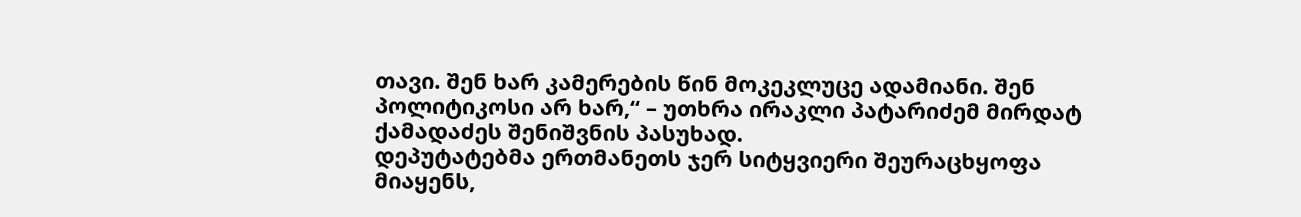თავი. შენ ხარ კამერების წინ მოკეკლუცე ადამიანი. შენ პოლიტიკოსი არ ხარ,“ – უთხრა ირაკლი პატარიძემ მირდატ ქამადაძეს შენიშვნის პასუხად.
დეპუტატებმა ერთმანეთს ჯერ სიტყვიერი შეურაცხყოფა მიაყენს,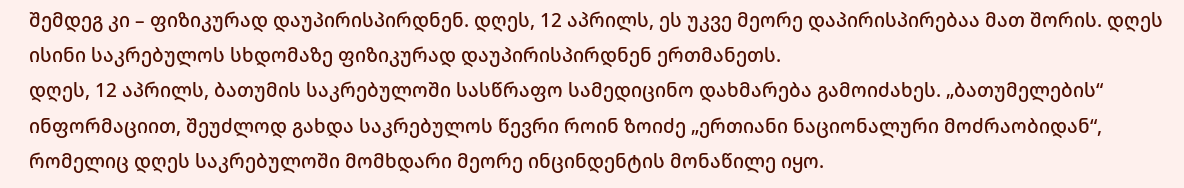შემდეგ კი – ფიზიკურად დაუპირისპირდნენ. დღეს, 12 აპრილს, ეს უკვე მეორე დაპირისპირებაა მათ შორის. დღეს ისინი საკრებულოს სხდომაზე ფიზიკურად დაუპირისპირდნენ ერთმანეთს.
დღეს, 12 აპრილს, ბათუმის საკრებულოში სასწრაფო სამედიცინო დახმარება გამოიძახეს. „ბათუმელების“ ინფორმაციით, შეუძლოდ გახდა საკრებულოს წევრი როინ ზოიძე „ერთიანი ნაციონალური მოძრაობიდან“, რომელიც დღეს საკრებულოში მომხდარი მეორე ინცინდენტის მონაწილე იყო.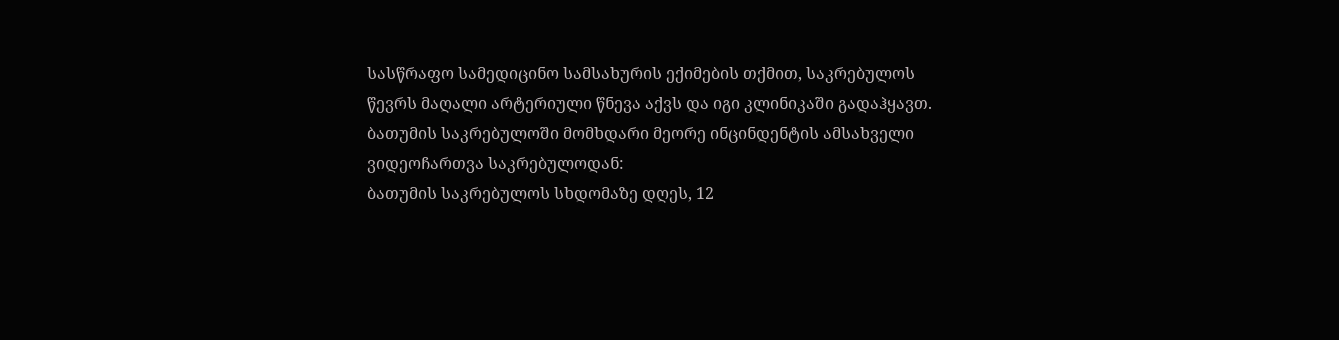სასწრაფო სამედიცინო სამსახურის ექიმების თქმით, საკრებულოს წევრს მაღალი არტერიული წნევა აქვს და იგი კლინიკაში გადაჰყავთ.
ბათუმის საკრებულოში მომხდარი მეორე ინცინდენტის ამსახველი ვიდეოჩართვა საკრებულოდან:
ბათუმის საკრებულოს სხდომაზე დღეს, 12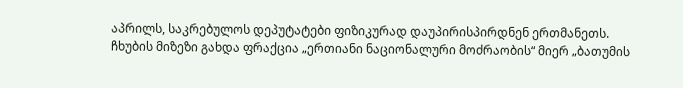აპრილს, საკრებულოს დეპუტატები ფიზიკურად დაუპირისპირდნენ ერთმანეთს.
ჩხუბის მიზეზი გახდა ფრაქცია „ერთიანი ნაციონალური მოძრაობის“ მიერ „ბათუმის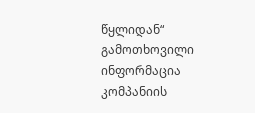წყლიდან“ გამოთხოვილი ინფორმაცია კომპანიის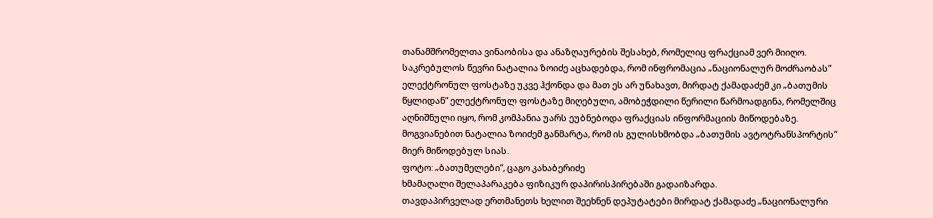თანამშრომელთა ვინაობისა და ანაზღაურების შესახებ, რომელიც ფრაქციამ ვერ მიიღო.
საკრებულოს წევრი ნატალია ზოიძე აცხადებდა, რომ ინფრომაცია „ნაციონალურ მოძრაობას“ ელექტრონულ ფოსტაზე უკვე ჰქონდა და მათ ეს არ უნახავთ, მირდატ ქამადაძემ კი „ბათუმის წყლიდან“ ელექტრონულ ფოსტაზე მიღებული, ამობეჭდილი წერილი წარმოადგინა, რომელშიც აღნიშნული იყო, რომ კომპანია უარს ეუბნებოდა ფრაქციას ინფორმაციის მიწოდებაზე. მოგვიანებით ნატალია ზოიძემ განმარტა, რომ ის გულისხმობდა „ბათუმის ავტოტრანსპორტის“ მიერ მიწოდებულ სიას.
ფოტო: „ბათუმელები“, ცაგო კახაბერიძე
ხმამაღალი შელაპარაკება ფიზიკურ დაპირისპირებაში გადაიზარდა.
თავდაპირველად ერთმანეთს ხელით შეეხნენ დეპუტატები მირდატ ქამადაძე „ნაციონალური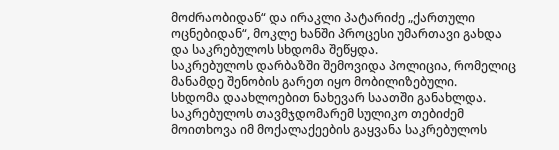მოძრაობიდან“ და ირაკლი პატარიძე „ქართული ოცნებიდან“, მოკლე ხანში პროცესი უმართავი გახდა და საკრებულოს სხდომა შეწყდა.
საკრებულოს დარბაზში შემოვიდა პოლიცია, რომელიც მანამდე შენობის გარეთ იყო მობილიზებული.
სხდომა დაახლოებით ნახევარ საათში განახლდა. საკრებულოს თავმჯდომარემ სულიკო თებიძემ მოითხოვა იმ მოქალაქეების გაყვანა საკრებულოს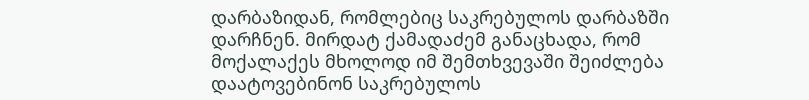დარბაზიდან, რომლებიც საკრებულოს დარბაზში დარჩნენ. მირდატ ქამადაძემ განაცხადა, რომ მოქალაქეს მხოლოდ იმ შემთხვევაში შეიძლება დაატოვებინონ საკრებულოს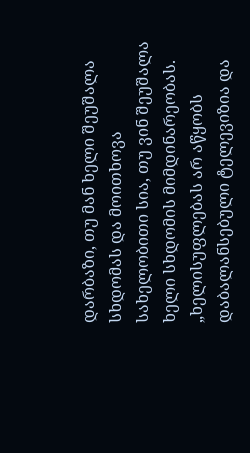დარბაზი, თუ მან ხელი შეუშალა სხდომას და მოითხოვა სახელობითი სია, თუ ვინ შეუშალა ხელი სხდომის მიმდინარეობას.
„ხელისუფლებას არ აწყობს დაბალანსებული ტელევიზია და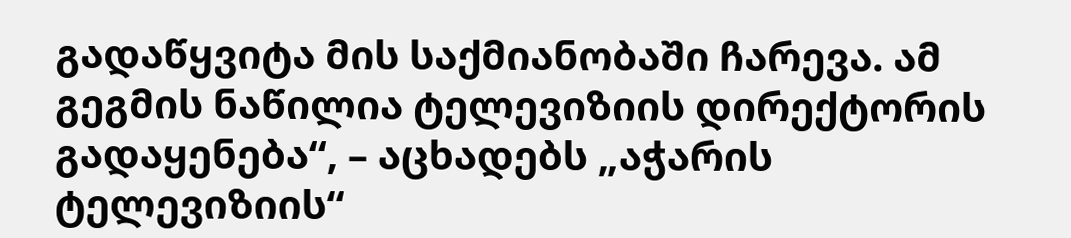გადაწყვიტა მის საქმიანობაში ჩარევა. ამ გეგმის ნაწილია ტელევიზიის დირექტორის გადაყენება“, – აცხადებს „აჭარის ტელევიზიის“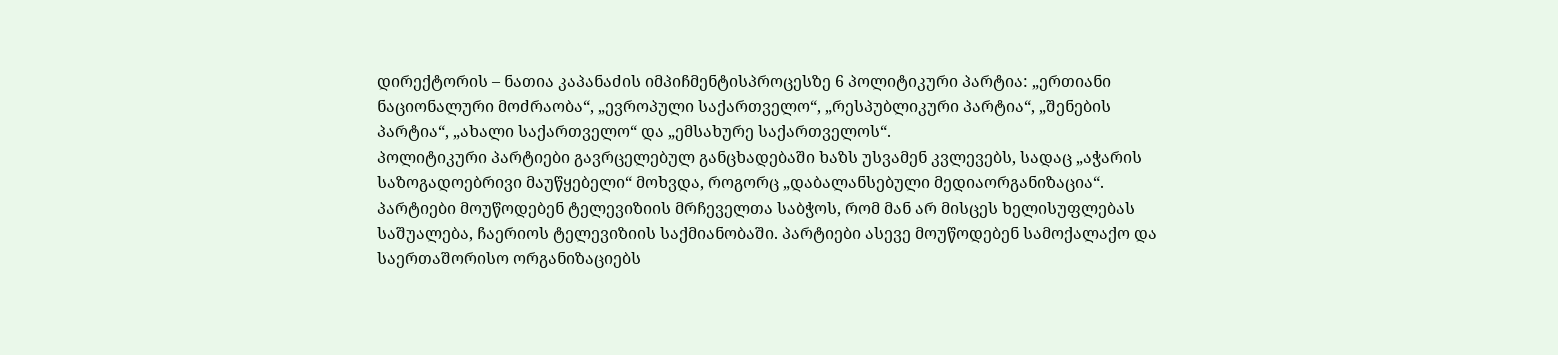დირექტორის – ნათია კაპანაძის იმპიჩმენტისპროცესზე 6 პოლიტიკური პარტია: „ერთიანი ნაციონალური მოძრაობა“, „ევროპული საქართველო“, „რესპუბლიკური პარტია“, „შენების პარტია“, „ახალი საქართველო“ და „ემსახურე საქართველოს“.
პოლიტიკური პარტიები გავრცელებულ განცხადებაში ხაზს უსვამენ კვლევებს, სადაც „აჭარის საზოგადოებრივი მაუწყებელი“ მოხვდა, როგორც „დაბალანსებული მედიაორგანიზაცია“. პარტიები მოუწოდებენ ტელევიზიის მრჩეველთა საბჭოს, რომ მან არ მისცეს ხელისუფლებას საშუალება, ჩაერიოს ტელევიზიის საქმიანობაში. პარტიები ასევე მოუწოდებენ სამოქალაქო და საერთაშორისო ორგანიზაციებს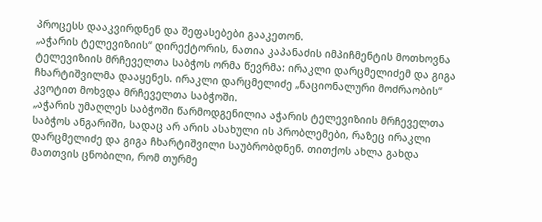პროცესს დააკვირდნენ და შეფასებები გააკეთონ.
„აჭარის ტელევიზიის“ დირექტორის, ნათია კაპანაძის იმპიჩმენტის მოთხოვნა ტელევიზიის მრჩეველთა საბჭოს ორმა წევრმა: ირაკლი დარცმელიძემ და გიგა ჩხარტიშვილმა დააყენეს. ირაკლი დარცმელიძე „ნაციონალური მოძრაობის“ კვოტით მოხვდა მრჩეველთა საბჭოში.
„აჭარის უმაღლეს საბჭოში წარმოდგენილია აჭარის ტელევიზიის მრჩეველთა საბჭოს ანგარიში, სადაც არ არის ასახული ის პრობლემები, რაზეც ირაკლი დარცმელიძე და გიგა ჩხარტიშვილი საუბრობდნენ. თითქოს ახლა გახდა მათთვის ცნობილი, რომ თურმე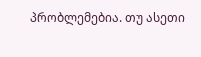პრობლემებია. თუ ასეთი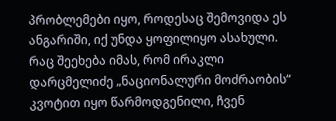პრობლემები იყო, როდესაც შემოვიდა ეს ანგარიში, იქ უნდა ყოფილიყო ასახული.
რაც შეეხება იმას, რომ ირაკლი დარცმელიძე „ნაციონალური მოძრაობის“ კვოტით იყო წარმოდგენილი, ჩვენ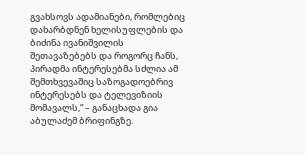გვახსოვს ადამიანები, რომლებიც დახარბდნენ ხელისუფლების და ბიძინა ივანიშვილის შეთავაზებებს და როგორც ჩანს, პირადმა ინტერესებმა სძლია ამ შემთხვევაშიც საზოგადოებრივ ინტერესებს და ტელევიზიის მომავალს,“ – განაცხადა გია აბულაძემ ბრიფინგზე.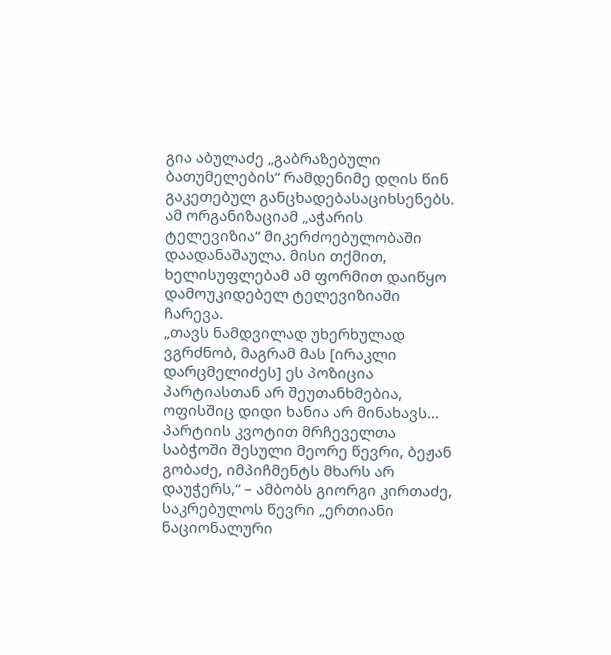გია აბულაძე „გაბრაზებული ბათუმელების“ რამდენიმე დღის წინ გაკეთებულ განცხადებასაციხსენებს. ამ ორგანიზაციამ „აჭარის ტელევიზია“ მიკერძოებულობაში დაადანაშაულა. მისი თქმით, ხელისუფლებამ ამ ფორმით დაიწყო დამოუკიდებელ ტელევიზიაში ჩარევა.
„თავს ნამდვილად უხერხულად ვგრძნობ, მაგრამ მას [ირაკლი დარცმელიძეს] ეს პოზიცია პარტიასთან არ შეუთანხმებია, ოფისშიც დიდი ხანია არ მინახავს… პარტიის კვოტით მრჩეველთა საბჭოში შესული მეორე წევრი, ბეჟან გობაძე, იმპიჩმენტს მხარს არ დაუჭერს,“ – ამბობს გიორგი კირთაძე, საკრებულოს წევრი „ერთიანი ნაციონალური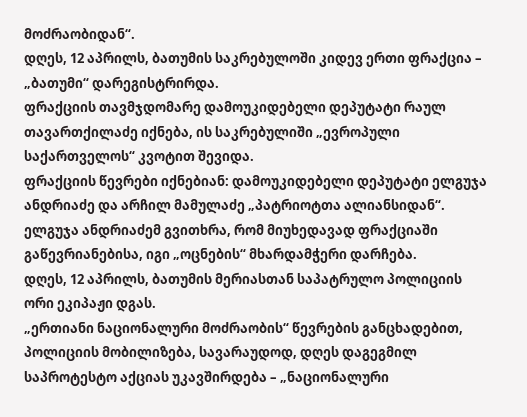მოძრაობიდან“.
დღეს, 12 აპრილს, ბათუმის საკრებულოში კიდევ ერთი ფრაქცია – „ბათუმი“ დარეგისტრირდა.
ფრაქციის თავმჯდომარე დამოუკიდებელი დეპუტატი რაულ თავართქილაძე იქნება, ის საკრებულიში „ევროპული საქართველოს“ კვოტით შევიდა.
ფრაქციის წევრები იქნებიან: დამოუკიდებელი დეპუტატი ელგუჯა ანდრიაძე და არჩილ მამულაძე „პატრიოტთა ალიანსიდან“. ელგუჯა ანდრიაძემ გვითხრა, რომ მიუხედავად ფრაქციაში გაწევრიანებისა, იგი „ოცნების“ მხარდამჭერი დარჩება.
დღეს, 12 აპრილს, ბათუმის მერიასთან საპატრულო პოლიციის ორი ეკიპაჟი დგას.
„ერთიანი ნაციონალური მოძრაობის“ წევრების განცხადებით, პოლიციის მობილიზება, სავარაუდოდ, დღეს დაგეგმილ საპროტესტო აქციას უკავშირდება – „ნაციონალური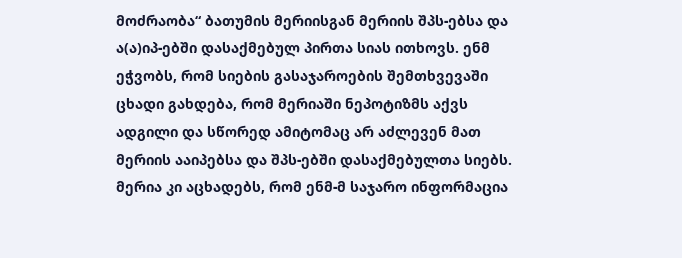მოძრაობა“ ბათუმის მერიისგან მერიის შპს-ებსა და ა(ა)იპ-ებში დასაქმებულ პირთა სიას ითხოვს. ენმ ეჭვობს, რომ სიების გასაჯაროების შემთხვევაში ცხადი გახდება, რომ მერიაში ნეპოტიზმს აქვს ადგილი და სწორედ ამიტომაც არ აძლევენ მათ მერიის ააიპებსა და შპს-ებში დასაქმებულთა სიებს. მერია კი აცხადებს, რომ ენმ-მ საჯარო ინფორმაცია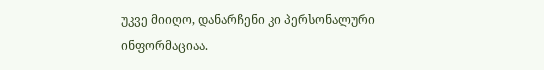უკვე მიიღო, დანარჩენი კი პერსონალური ინფორმაციაა.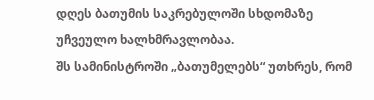დღეს ბათუმის საკრებულოში სხდომაზე უჩვეულო ხალხმრავლობაა.
შს სამინისტროში „ბათუმელებს“ უთხრეს, რომ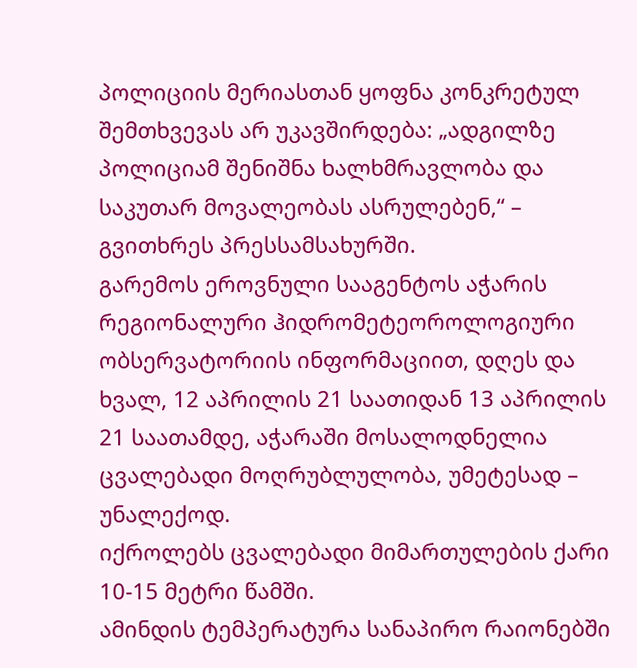პოლიციის მერიასთან ყოფნა კონკრეტულ შემთხვევას არ უკავშირდება: „ადგილზე პოლიციამ შენიშნა ხალხმრავლობა და საკუთარ მოვალეობას ასრულებენ,“ – გვითხრეს პრესსამსახურში.
გარემოს ეროვნული სააგენტოს აჭარის რეგიონალური ჰიდრომეტეოროლოგიური ობსერვატორიის ინფორმაციით, დღეს და ხვალ, 12 აპრილის 21 საათიდან 13 აპრილის 21 საათამდე, აჭარაში მოსალოდნელია ცვალებადი მოღრუბლულობა, უმეტესად – უნალექოდ.
იქროლებს ცვალებადი მიმართულების ქარი 10-15 მეტრი წამში.
ამინდის ტემპერატურა სანაპირო რაიონებში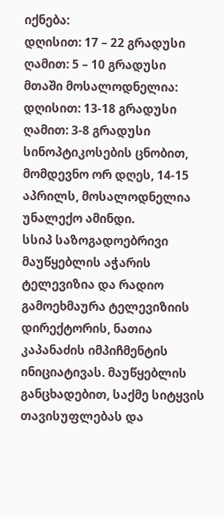იქნება:
დღისით: 17 – 22 გრადუსი
ღამით: 5 – 10 გრადუსი
მთაში მოსალოდნელია:
დღისით: 13-18 გრადუსი
ღამით: 3-8 გრადუსი
სინოპტიკოსების ცნობით, მომდევნო ორ დღეს, 14-15 აპრილს, მოსალოდნელია უნალექო ამინდი.
სსიპ საზოგადოებრივი მაუწყებლის აჭარის ტელევიზია და რადიო გამოეხმაურა ტელევიზიის დირექტორის, ნათია კაპანაძის იმპიჩმენტის ინიციატივას. მაუწყებლის განცხადებით, საქმე სიტყვის თავისუფლებას და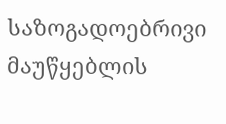საზოგადოებრივი მაუწყებლის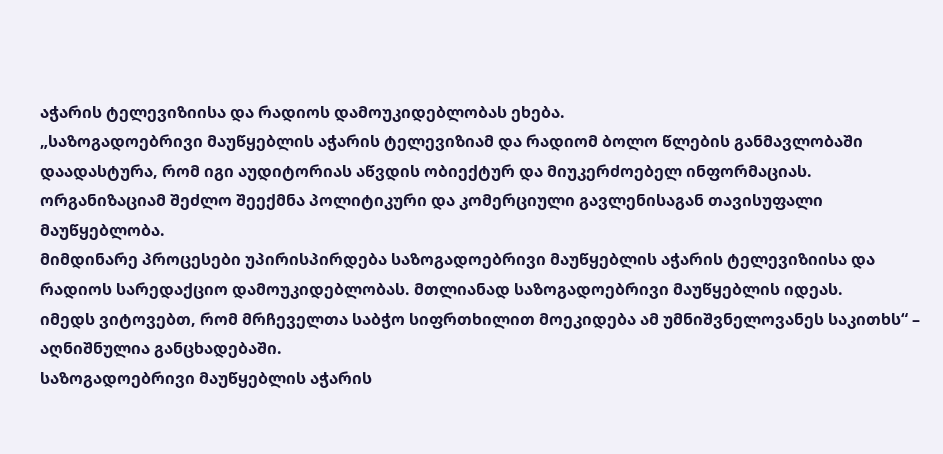აჭარის ტელევიზიისა და რადიოს დამოუკიდებლობას ეხება.
„საზოგადოებრივი მაუწყებლის აჭარის ტელევიზიამ და რადიომ ბოლო წლების განმავლობაში დაადასტურა, რომ იგი აუდიტორიას აწვდის ობიექტურ და მიუკერძოებელ ინფორმაციას. ორგანიზაციამ შეძლო შეექმნა პოლიტიკური და კომერციული გავლენისაგან თავისუფალი მაუწყებლობა.
მიმდინარე პროცესები უპირისპირდება საზოგადოებრივი მაუწყებლის აჭარის ტელევიზიისა და რადიოს სარედაქციო დამოუკიდებლობას. მთლიანად საზოგადოებრივი მაუწყებლის იდეას.
იმედს ვიტოვებთ, რომ მრჩეველთა საბჭო სიფრთხილით მოეკიდება ამ უმნიშვნელოვანეს საკითხს“ – აღნიშნულია განცხადებაში.
საზოგადოებრივი მაუწყებლის აჭარის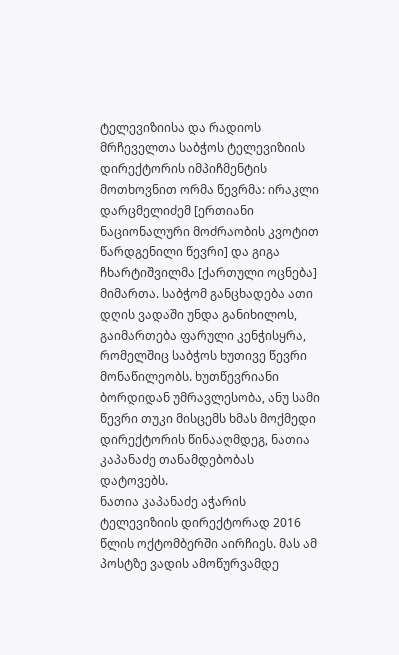ტელევიზიისა და რადიოს მრჩეველთა საბჭოს ტელევიზიის დირექტორის იმპიჩმენტის მოთხოვნით ორმა წევრმა: ირაკლი დარცმელიძემ [ერთიანი ნაციონალური მოძრაობის კვოტით წარდგენილი წევრი] და გიგა ჩხარტიშვილმა [ქართული ოცნება] მიმართა. საბჭომ განცხადება ათი დღის ვადაში უნდა განიხილოს, გაიმართება ფარული კენჭისყრა, რომელშიც საბჭოს ხუთივე წევრი მონაწილეობს. ხუთწევრიანი ბორდიდან უმრავლესობა, ანუ სამი წევრი თუკი მისცემს ხმას მოქმედი დირექტორის წინააღმდეგ, ნათია კაპანაძე თანამდებობას დატოვებს.
ნათია კაპანაძე აჭარის ტელევიზიის დირექტორად 2016 წლის ოქტომბერში აირჩიეს. მას ამ პოსტზე ვადის ამოწურვამდე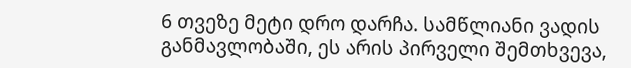6 თვეზე მეტი დრო დარჩა. სამწლიანი ვადის განმავლობაში, ეს არის პირველი შემთხვევა,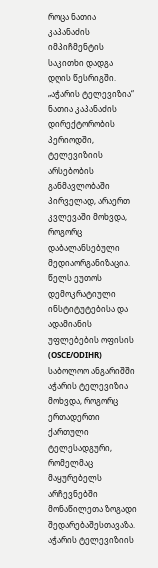როცა ნათია კაპანაძის იმპიჩმენტის საკითხი დადგა დღის წესრიგში.
„აჭარის ტელევიზია“ ნათია კაპანაძის დირექტორობის პერიოდში, ტელევიზიის არსებობის განმავლობაში პირველად, არაერთ კვლევაში მოხვდა, როგორც დაბალანსებული მედიაორგანიზაცია. წელს ეუთოს დემოკრატიული ინსტიტუტებისა და ადამიანის უფლებების ოფისის (OSCE/ODIHR) საბოლოო ანგარიშში აჭარის ტელევიზია მოხვდა, როგორც ერთადერთი ქართული ტელესადგური, რომელმაც მაყურებელს არჩევნებში მონაწილეთა ზოგადი შედარებაშესთავაზა.
აჭარის ტელევიზიის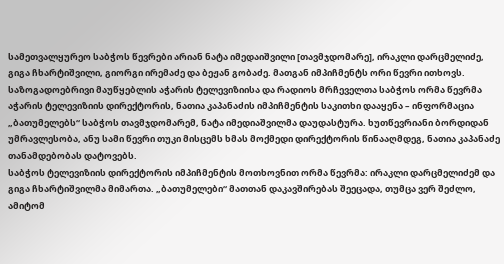სამეთვალყურეო საბჭოს წევრები არიან ნატა იმედაიშვილი [თავმჯდომარე], ირაკლი დარცმელიძე, გიგა ჩხარტიშვილი, გიორგი ირემაძე და ბეჟან გობაძე. მათგან იმპიჩმენტს ორი წევრი ითხოვს.
საზოგადოებრივი მაუწყებლის აჭარის ტელევიზიისა და რადიოს მრჩეველთა საბჭოს ორმა წევრმა აჭარის ტელევიზიის დირექტორის, ნათია კაპანაძის იმპიჩმენტის საკითხი დააყენა – ინფორმაცია „ბათუმელებს“ საბჭოს თავმჯდომარემ, ნატა იმედიაშვილმა დაუდასტურა. ხუთწევრიანი ბორდიდან უმრავლესობა, ანუ სამი წევრი თუკი მისცემს ხმას მოქმედი დირექტორის წინააღმდეგ, ნათია კაპანაძე თანამდებობას დატოვებს.
საბჭოს ტელევიზიის დირექტორის იმპიჩმენტის მოთხოვნით ორმა წევრმა: ირაკლი დარცმელიძემ და გიგა ჩხარტიშვილმა მიმართა. „ბათუმელები“ მათთან დაკავშირებას შეეცადა, თუმცა ვერ შეძლო, ამიტომ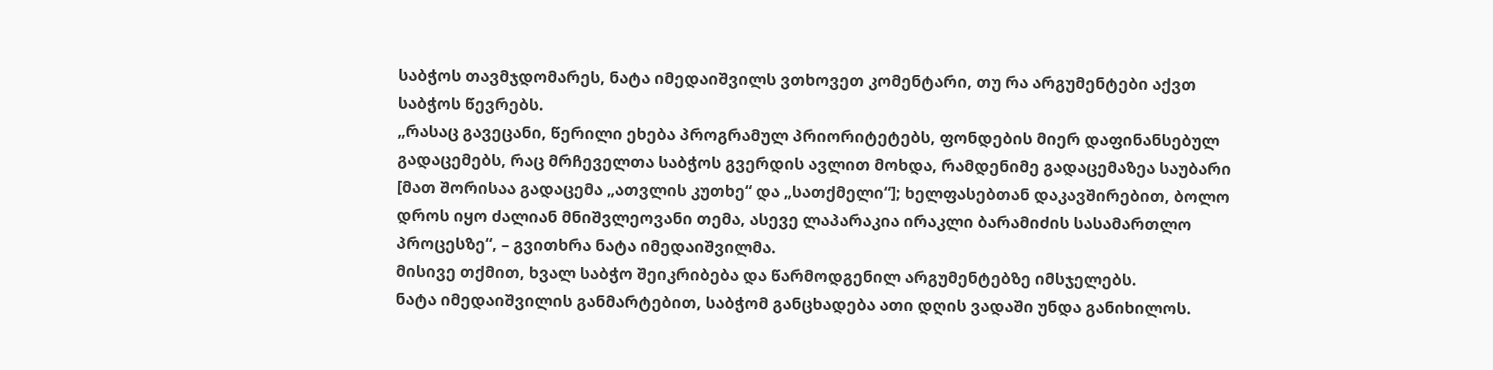საბჭოს თავმჯდომარეს, ნატა იმედაიშვილს ვთხოვეთ კომენტარი, თუ რა არგუმენტები აქვთ საბჭოს წევრებს.
„რასაც გავეცანი, წერილი ეხება პროგრამულ პრიორიტეტებს, ფონდების მიერ დაფინანსებულ გადაცემებს, რაც მრჩეველთა საბჭოს გვერდის ავლით მოხდა, რამდენიმე გადაცემაზეა საუბარი [მათ შორისაა გადაცემა „ათვლის კუთხე“ და „სათქმელი“]; ხელფასებთან დაკავშირებით, ბოლო დროს იყო ძალიან მნიშვლეოვანი თემა, ასევე ლაპარაკია ირაკლი ბარამიძის სასამართლო პროცესზე“, – გვითხრა ნატა იმედაიშვილმა.
მისივე თქმით, ხვალ საბჭო შეიკრიბება და წარმოდგენილ არგუმენტებზე იმსჯელებს.
ნატა იმედაიშვილის განმარტებით, საბჭომ განცხადება ათი დღის ვადაში უნდა განიხილოს.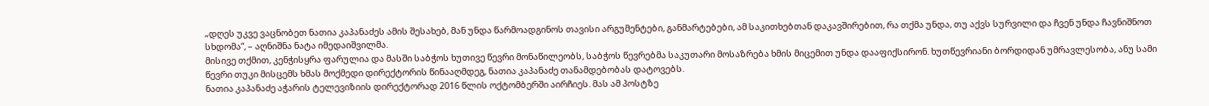„დღეს უკვე ვაცნობეთ ნათია კაპანაძეს ამის შესახებ, მან უნდა წარმოადგინოს თავისი არგუმენტები, განმარტებები, ამ საკითხებთან დაკავშირებით, რა თქმა უნდა, თუ აქვს სურვილი და ჩვენ უნდა ჩავნიშნოთ სხდომა“, – აღნიშნა ნატა იმედაიშვილმა.
მისივე თქმით, კენჭისყრა ფარულია და მასში საბჭოს ხუთივე წევრი მონაწილეობს, საბჭოს წევრებმა საკუთარი მოსაზრება ხმის მიცემით უნდა დააფიქსირონ. ხუთწევრიანი ბორდიდან უმრავლესობა, ანუ სამი წევრი თუკი მისცემს ხმას მოქმედი დირექტორის წინააღმდეგ, ნათია კაპანაძე თანამდებობას დატოვებს.
ნათია კაპანაძე აჭარის ტელევიზიის დირექტორად 2016 წლის ოქტომბერში აირჩიეს. მას ამ პოსტზე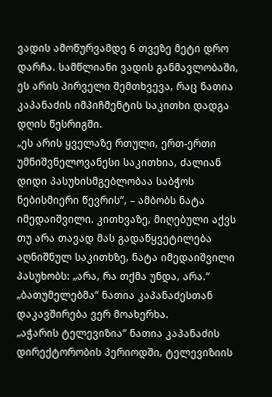ვადის ამოწურვამდე 6 თვეზე მეტი დრო დარჩა. სამწლიანი ვადის განმავლობაში, ეს არის პირველი შემთხვევა, რაც ნათია კაპანაძის იმპიჩმენტის საკითხი დადგა დღის წესრიგში.
„ეს არის ყველაზე რთული, ერთ-ერთი უმნიშვნელოვანესი საკითხია, ძალიან დიდი პასუხისმგებლობაა საბჭოს ნებისმიერი წევრის“, – ამბობს ნატა იმედაიშვილი. კითხვაზე, მიღებული აქვს თუ არა თავად მას გადაწყვეტილება აღნიშნულ საკითხზე, ნატა იმედაიშვილი პასუხობს: „არა, რა თქმა უნდა, არა.“
„ბათუმელებმა“ ნათია კაპანაძესთან დაკავშირება ვერ მოახერხა.
„აჭარის ტელევიზია“ ნათია კაპანაძის დირექტორობის პერიოდში, ტელევიზიის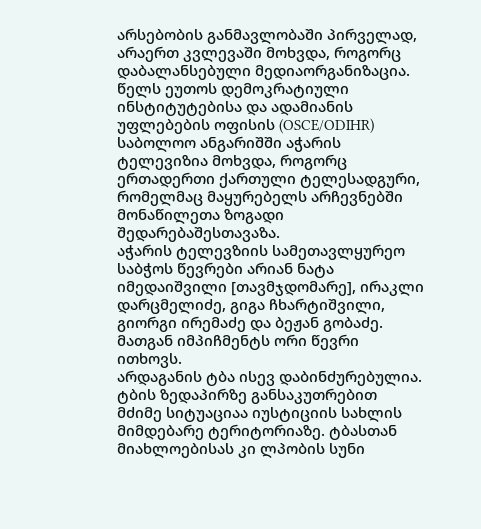არსებობის განმავლობაში პირველად, არაერთ კვლევაში მოხვდა, როგორც დაბალანსებული მედიაორგანიზაცია. წელს ეუთოს დემოკრატიული ინსტიტუტებისა და ადამიანის უფლებების ოფისის (OSCE/ODIHR) საბოლოო ანგარიშში აჭარის ტელევიზია მოხვდა, როგორც ერთადერთი ქართული ტელესადგური, რომელმაც მაყურებელს არჩევნებში მონაწილეთა ზოგადი შედარებაშესთავაზა.
აჭარის ტელევზიის სამეთავლყურეო საბჭოს წევრები არიან ნატა იმედაიშვილი [თავმჯდომარე], ირაკლი დარცმელიძე, გიგა ჩხარტიშვილი, გიორგი ირემაძე და ბეჟან გობაძე. მათგან იმპიჩმენტს ორი წევრი ითხოვს.
არდაგანის ტბა ისევ დაბინძურებულია. ტბის ზედაპირზე განსაკუთრებით მძიმე სიტუაციაა იუსტიციის სახლის მიმდებარე ტერიტორიაზე. ტბასთან მიახლოებისას კი ლპობის სუნი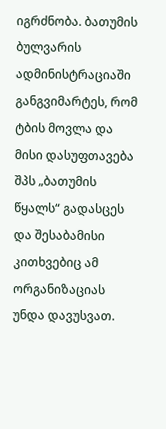იგრძნობა. ბათუმის ბულვარის ადმინისტრაციაში განგვიმარტეს, რომ ტბის მოვლა და მისი დასუფთავება შპს „ბათუმის წყალს“ გადასცეს და შესაბამისი კითხვებიც ამ ორგანიზაციას უნდა დავუსვათ.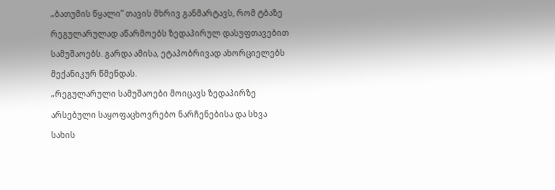„ბათუმის წყალი“ თავის მხრივ განმარტავს, რომ ტბაზე რეგულარულად აწარმოებს ზედაპირულ დასუფთავებით სამუშაოებს. გარდა ამისა, ეტაპობრივად ახორციელებს მექანიკურ წმენდას.
„რეგულარული სამუშაოები მოიცავს ზედაპირზე არსებული საყოფაცხოვრებო ნარჩენებისა და სხვა სახის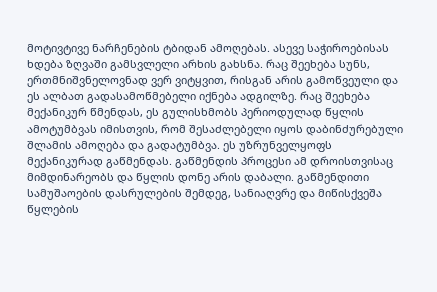მოტივტივე ნარჩენების ტბიდან ამოღებას. ასევე საჭიროებისას ხდება ზღვაში გამსვლელი არხის გახსნა. რაც შეეხება სუნს, ერთმნიშვნელოვნად ვერ ვიტყვით, რისგან არის გამოწვეული და ეს ალბათ გადასამოწმებელი იქნება ადგილზე. რაც შეეხება მექანიკურ წმენდას, ეს გულისხმობს პერიოდულად წყლის ამოტუმბვას იმისთვის, რომ შესაძლებელი იყოს დაბინძურებული შლამის ამოღება და გადატუმბვა. ეს უზრუნველყოფს მექანიკურად გაწმენდას. გაწმენდის პროცესი ამ დროისთვისაც მიმდინარეობს და წყლის დონე არის დაბალი. გაწმენდითი სამუშაოების დასრულების შემდეგ, სანიაღვრე და მიწისქვეშა წყლების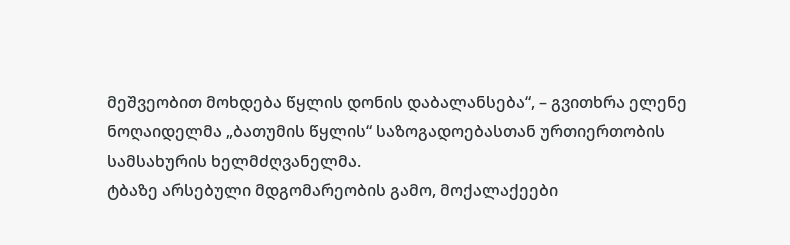მეშვეობით მოხდება წყლის დონის დაბალანსება“, – გვითხრა ელენე ნოღაიდელმა „ბათუმის წყლის“ საზოგადოებასთან ურთიერთობის სამსახურის ხელმძღვანელმა.
ტბაზე არსებული მდგომარეობის გამო, მოქალაქეები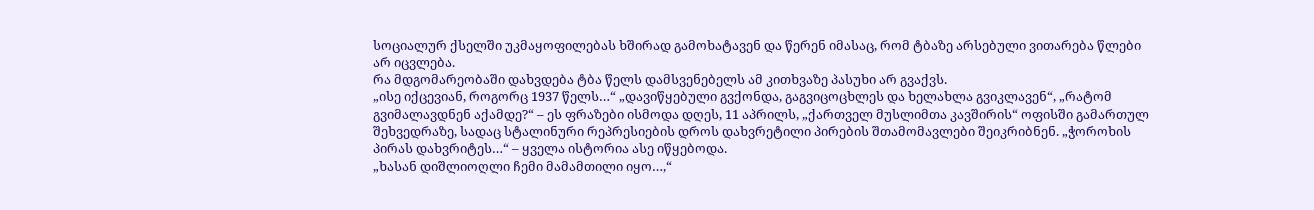სოციალურ ქსელში უკმაყოფილებას ხშირად გამოხატავენ და წერენ იმასაც, რომ ტბაზე არსებული ვითარება წლები არ იცვლება.
რა მდგომარეობაში დახვდება ტბა წელს დამსვენებელს ამ კითხვაზე პასუხი არ გვაქვს.
„ისე იქცევიან, როგორც 1937 წელს…“ „დავიწყებული გვქონდა, გაგვიცოცხლეს და ხელახლა გვიკლავენ“, „რატომ გვიმალავდნენ აქამდე?“ – ეს ფრაზები ისმოდა დღეს, 11 აპრილს, „ქართველ მუსლიმთა კავშირის“ ოფისში გამართულ შეხვედრაზე, სადაც სტალინური რეპრესიების დროს დახვრეტილი პირების შთამომავლები შეიკრიბნენ. „ჭოროხის პირას დახვრიტეს…“ – ყველა ისტორია ასე იწყებოდა.
„ხასან დიშლიოღლი ჩემი მამამთილი იყო…,“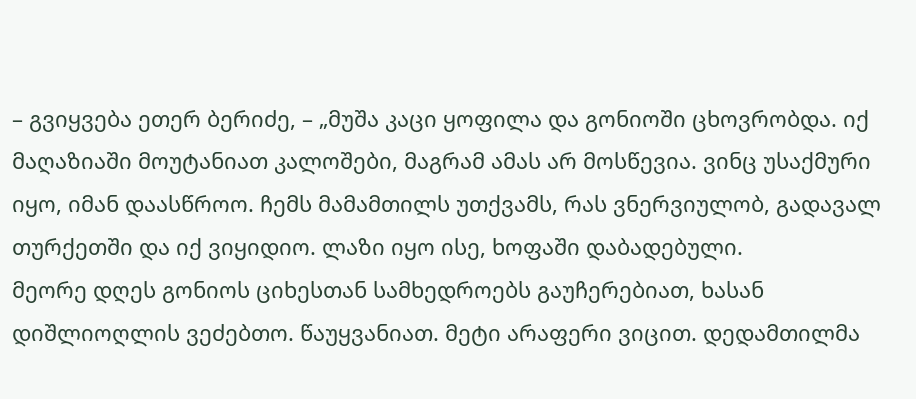– გვიყვება ეთერ ბერიძე, – „მუშა კაცი ყოფილა და გონიოში ცხოვრობდა. იქ მაღაზიაში მოუტანიათ კალოშები, მაგრამ ამას არ მოსწევია. ვინც უსაქმური იყო, იმან დაასწროო. ჩემს მამამთილს უთქვამს, რას ვნერვიულობ, გადავალ თურქეთში და იქ ვიყიდიო. ლაზი იყო ისე, ხოფაში დაბადებული.
მეორე დღეს გონიოს ციხესთან სამხედროებს გაუჩერებიათ, ხასან დიშლიოღლის ვეძებთო. წაუყვანიათ. მეტი არაფერი ვიცით. დედამთილმა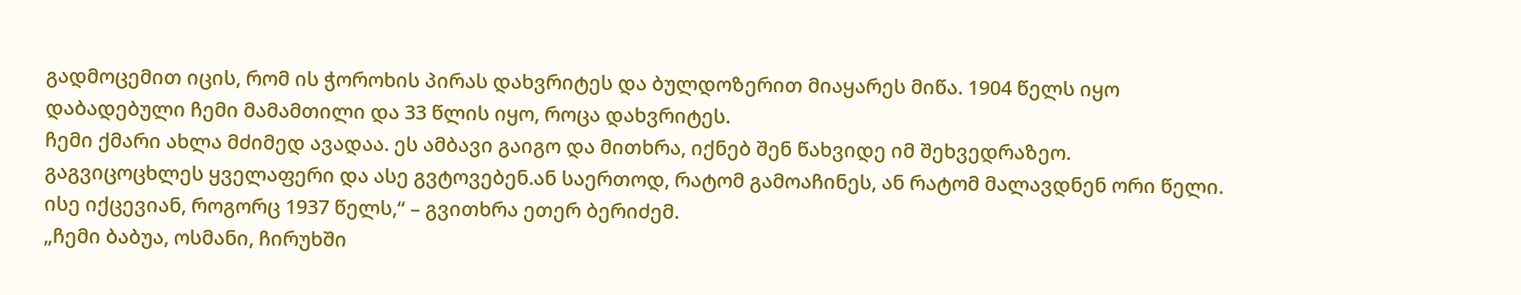გადმოცემით იცის, რომ ის ჭოროხის პირას დახვრიტეს და ბულდოზერით მიაყარეს მიწა. 1904 წელს იყო დაბადებული ჩემი მამამთილი და 33 წლის იყო, როცა დახვრიტეს.
ჩემი ქმარი ახლა მძიმედ ავადაა. ეს ამბავი გაიგო და მითხრა, იქნებ შენ წახვიდე იმ შეხვედრაზეო. გაგვიცოცხლეს ყველაფერი და ასე გვტოვებენ.ან საერთოდ, რატომ გამოაჩინეს, ან რატომ მალავდნენ ორი წელი. ისე იქცევიან, როგორც 1937 წელს,“ – გვითხრა ეთერ ბერიძემ.
„ჩემი ბაბუა, ოსმანი, ჩირუხში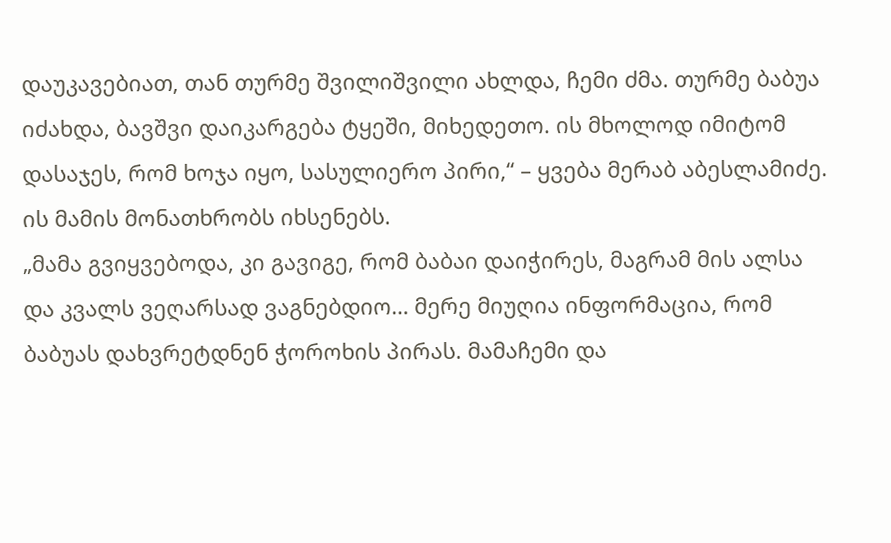დაუკავებიათ, თან თურმე შვილიშვილი ახლდა, ჩემი ძმა. თურმე ბაბუა იძახდა, ბავშვი დაიკარგება ტყეში, მიხედეთო. ის მხოლოდ იმიტომ დასაჯეს, რომ ხოჯა იყო, სასულიერო პირი,“ – ყვება მერაბ აბესლამიძე. ის მამის მონათხრობს იხსენებს.
„მამა გვიყვებოდა, კი გავიგე, რომ ბაბაი დაიჭირეს, მაგრამ მის ალსა და კვალს ვეღარსად ვაგნებდიო… მერე მიუღია ინფორმაცია, რომ ბაბუას დახვრეტდნენ ჭოროხის პირას. მამაჩემი და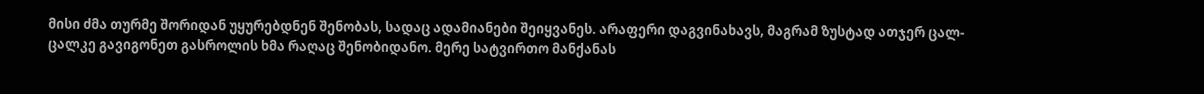მისი ძმა თურმე შორიდან უყურებდნენ შენობას, სადაც ადამიანები შეიყვანეს. არაფერი დაგვინახავს, მაგრამ ზუსტად ათჯერ ცალ-ცალკე გავიგონეთ გასროლის ხმა რაღაც შენობიდანო. მერე სატვირთო მანქანას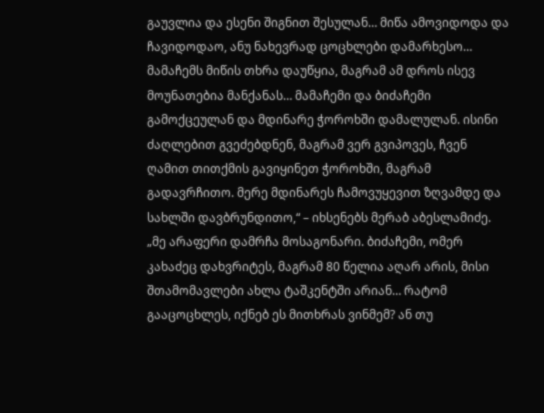გაუვლია და ესენი შიგნით შესულან… მიწა ამოვიდოდა და ჩავიდოდაო, ანუ ნახევრად ცოცხლები დამარხესო… მამაჩემს მიწის თხრა დაუწყია, მაგრამ ამ დროს ისევ მოუნათებია მანქანას… მამაჩემი და ბიძაჩემი გამოქცეულან და მდინარე ჭოროხში დამალულან. ისინი ძაღლებით გვეძებდნენ, მაგრამ ვერ გვიპოვეს, ჩვენ ღამით თითქმის გავიყინეთ ჭოროხში, მაგრამ გადავრჩითო. მერე მდინარეს ჩამოვუყევით ზღვამდე და სახლში დავბრუნდითო,“ – იხსენებს მერაბ აბესლამიძე.
„მე არაფერი დამრჩა მოსაგონარი. ბიძაჩემი, ომერ კახაძეც დახვრიტეს, მაგრამ 80 წელია აღარ არის, მისი შთამომავლები ახლა ტაშკენტში არიან… რატომ გააცოცხლეს, იქნებ ეს მითხრას ვინმემ? ან თუ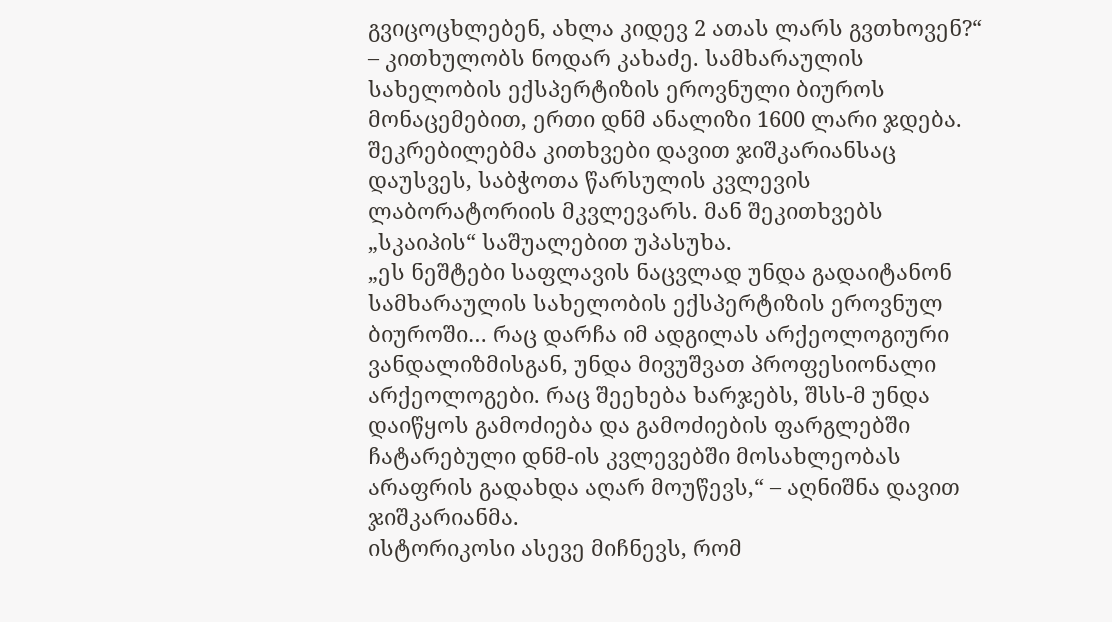გვიცოცხლებენ, ახლა კიდევ 2 ათას ლარს გვთხოვენ?“ – კითხულობს ნოდარ კახაძე. სამხარაულის სახელობის ექსპერტიზის ეროვნული ბიუროს მონაცემებით, ერთი დნმ ანალიზი 1600 ლარი ჯდება.
შეკრებილებმა კითხვები დავით ჯიშკარიანსაც დაუსვეს, საბჭოთა წარსულის კვლევის ლაბორატორიის მკვლევარს. მან შეკითხვებს „სკაიპის“ საშუალებით უპასუხა.
„ეს ნეშტები საფლავის ნაცვლად უნდა გადაიტანონ სამხარაულის სახელობის ექსპერტიზის ეროვნულ ბიუროში… რაც დარჩა იმ ადგილას არქეოლოგიური ვანდალიზმისგან, უნდა მივუშვათ პროფესიონალი არქეოლოგები. რაც შეეხება ხარჯებს, შსს-მ უნდა დაიწყოს გამოძიება და გამოძიების ფარგლებში ჩატარებული დნმ-ის კვლევებში მოსახლეობას არაფრის გადახდა აღარ მოუწევს,“ – აღნიშნა დავით ჯიშკარიანმა.
ისტორიკოსი ასევე მიჩნევს, რომ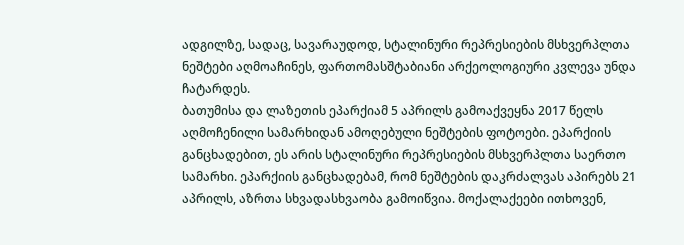ადგილზე, სადაც, სავარაუდოდ, სტალინური რეპრესიების მსხვერპლთა ნეშტები აღმოაჩინეს, ფართომასშტაბიანი არქეოლოგიური კვლევა უნდა ჩატარდეს.
ბათუმისა და ლაზეთის ეპარქიამ 5 აპრილს გამოაქვეყნა 2017 წელს აღმოჩენილი სამარხიდან ამოღებული ნეშტების ფოტოები. ეპარქიის განცხადებით, ეს არის სტალინური რეპრესიების მსხვერპლთა საერთო სამარხი. ეპარქიის განცხადებამ, რომ ნეშტების დაკრძალვას აპირებს 21 აპრილს, აზრთა სხვადასხვაობა გამოიწვია. მოქალაქეები ითხოვენ,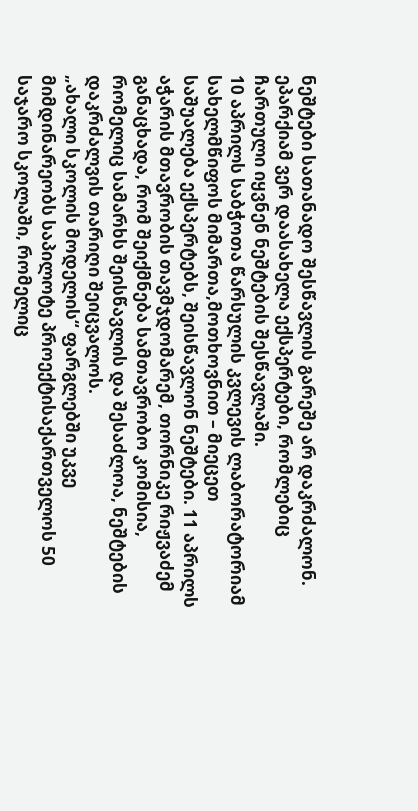ნეშტები სათანადო შესწავლის გარეშე არ დაკრძალონ. ეპარქიამ ვერ დაასახელა ექსპერტები, რომლებიც ჩართული იყვნენ ნეშტების შესწავლაში.
10 აპრილს საბჭოთა წარსულის კვლევის ლაბორატორიამ სახელმწიფოს მიმართა,მოთხოვნით – მიეცეთ საშუალება ექსპერტებს, შეისწავლონ ნეშტები. 11 აპრილს აჭარის მთავრობის თავმჯდომარემ, თორნიკე რიჟვაძემ განაცხადა, რომ შეიქმნება სამთავრობო კომისია, რომელიც სამარხს შეისწავლის და შესაძლოა, ნეშტების დაკრძალვის თარიღი შეიცვალოს.
„ახალი სკოლის მოდელის“ ფარგლებში უკვე მიმდინარეობს საპილოტე პროექტისაქართველოს 50 საჯარო სკოლაში, რომელიც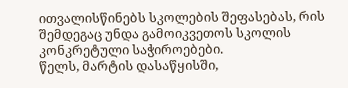ითვალისწინებს სკოლების შეფასებას, რის შემდეგაც უნდა გამოიკვეთოს სკოლის კონკრეტული საჭიროებები.
წელს, მარტის დასაწყისში,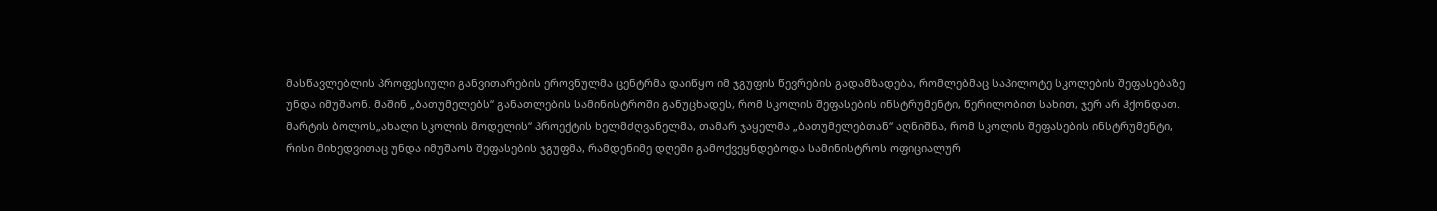მასწავლებლის პროფესიული განვითარების ეროვნულმა ცენტრმა დაიწყო იმ ჯგუფის წევრების გადამზადება, რომლებმაც საპილოტე სკოლების შეფასებაზე უნდა იმუშაონ. მაშინ „ბათუმელებს“ განათლების სამინისტროში განუცხადეს, რომ სკოლის შეფასების ინსტრუმენტი, წერილობით სახით, ჯერ არ ჰქონდათ.
მარტის ბოლოს„ახალი სკოლის მოდელის“ პროექტის ხელმძღვანელმა, თამარ ჯაყელმა „ბათუმელებთან“ აღნიშნა, რომ სკოლის შეფასების ინსტრუმენტი, რისი მიხედვითაც უნდა იმუშაოს შეფასების ჯგუფმა, რამდენიმე დღეში გამოქვეყნდებოდა სამინისტროს ოფიციალურ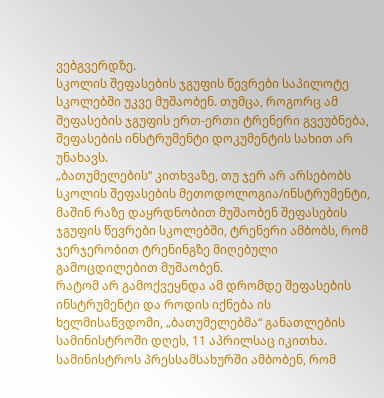ვებგვერდზე.
სკოლის შეფასების ჯგუფის წევრები საპილოტე სკოლებში უკვე მუშაობენ. თუმცა, როგორც ამ შეფასების ჯგუფის ერთ-ერთი ტრენერი გვეუბნება, შეფასების ინსტრუმენტი დოკუმენტის სახით არ უნახავს.
„ბათუმელების“ კითხვაზე, თუ ჯერ არ არსებობს სკოლის შეფასების მეთოდოლოგია/ინსტრუმენტი, მაშინ რაზე დაყრდნობით მუშაობენ შეფასების ჯგუფის წევრები სკოლებში, ტრენერი ამბობს, რომ ჯერჯერობით ტრენინგზე მიღებული გამოცდილებით მუშაობენ.
რატომ არ გამოქვეყნდა ამ დრომდე შეფასების ინსტრუმენტი და როდის იქნება ის ხელმისაწვდომი, „ბათუმელებმა“ განათლების სამინისტროში დღეს, 11 აპრილსაც იკითხა.
სამინისტროს პრესსამსახურში ამბობენ, რომ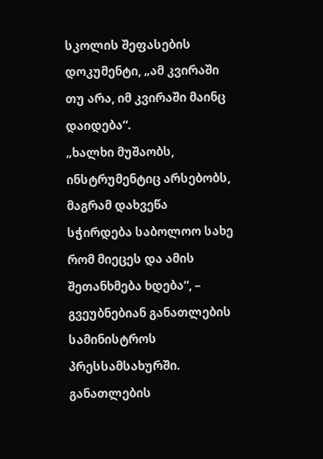სკოლის შეფასების დოკუმენტი, „ამ კვირაში თუ არა, იმ კვირაში მაინც დაიდება“.
„ხალხი მუშაობს, ინსტრუმენტიც არსებობს, მაგრამ დახვეწა სჭირდება საბოლოო სახე რომ მიეცეს და ამის შეთანხმება ხდება“, – გვეუბნებიან განათლების სამინისტროს პრესსამსახურში.
განათლების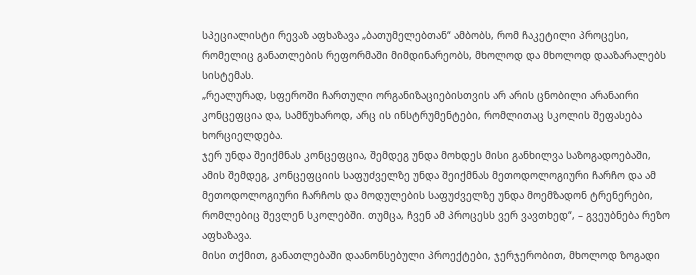სპეციალისტი რევაზ აფხაზავა „ბათუმელებთან“ ამბობს, რომ ჩაკეტილი პროცესი, რომელიც განათლების რეფორმაში მიმდინარეობს, მხოლოდ და მხოლოდ დააზარალებს სისტემას.
„რეალურად, სფეროში ჩართული ორგანიზაციებისთვის არ არის ცნობილი არანაირი კონცეფცია და, სამწუხაროდ, არც ის ინსტრუმენტები, რომლითაც სკოლის შეფასება ხორციელდება.
ჯერ უნდა შეიქმნას კონცეფცია, შემდეგ უნდა მოხდეს მისი განხილვა საზოგადოებაში, ამის შემდეგ, კონცეფციის საფუძველზე უნდა შეიქმნას მეთოდოლოგიური ჩარჩო და ამ მეთოდოლოგიური ჩარჩოს და მოდულების საფუძველზე უნდა მოემზადონ ტრენერები, რომლებიც შევლენ სკოლებში. თუმცა, ჩვენ ამ პროცესს ვერ ვავთხედ“, – გვეუბნება რეზო აფხაზავა.
მისი თქმით, განათლებაში დაანონსებული პროექტები, ჯერჯერობით, მხოლოდ ზოგადი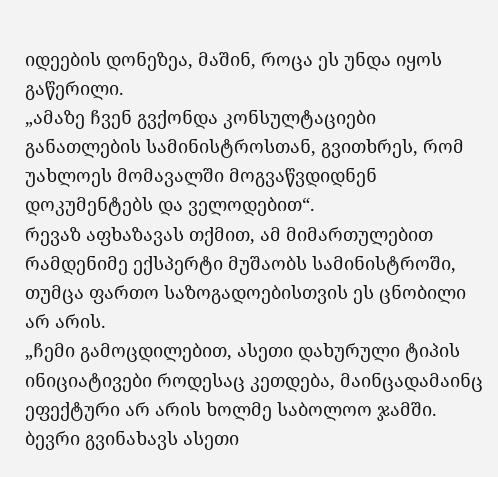იდეების დონეზეა, მაშინ, როცა ეს უნდა იყოს გაწერილი.
„ამაზე ჩვენ გვქონდა კონსულტაციები განათლების სამინისტროსთან, გვითხრეს, რომ უახლოეს მომავალში მოგვაწვდიდნენ დოკუმენტებს და ველოდებით“.
რევაზ აფხაზავას თქმით, ამ მიმართულებით რამდენიმე ექსპერტი მუშაობს სამინისტროში, თუმცა ფართო საზოგადოებისთვის ეს ცნობილი არ არის.
„ჩემი გამოცდილებით, ასეთი დახურული ტიპის ინიციატივები როდესაც კეთდება, მაინცადამაინც ეფექტური არ არის ხოლმე საბოლოო ჯამში. ბევრი გვინახავს ასეთი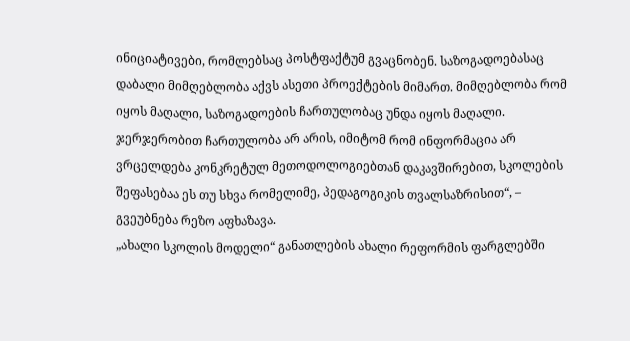ინიციატივები, რომლებსაც პოსტფაქტუმ გვაცნობენ. საზოგადოებასაც დაბალი მიმღებლობა აქვს ასეთი პროექტების მიმართ. მიმღებლობა რომ იყოს მაღალი, საზოგადოების ჩართულობაც უნდა იყოს მაღალი. ჯერჯერობით ჩართულობა არ არის, იმიტომ რომ ინფორმაცია არ ვრცელდება კონკრეტულ მეთოდოლოგიებთან დაკავშირებით, სკოლების შეფასებაა ეს თუ სხვა რომელიმე, პედაგოგიკის თვალსაზრისით“, – გვეუბნება რეზო აფხაზავა.
„ახალი სკოლის მოდელი“ განათლების ახალი რეფორმის ფარგლებში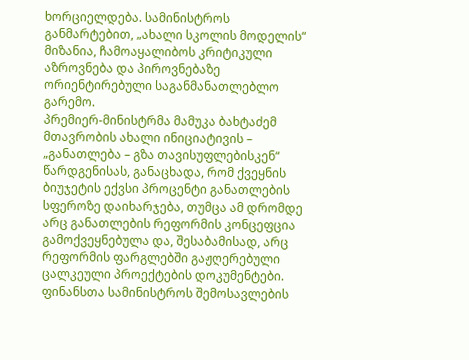ხორციელდება. სამინისტროს განმარტებით, „ახალი სკოლის მოდელის“ მიზანია, ჩამოაყალიბოს კრიტიკული აზროვნება და პიროვნებაზე ორიენტირებული საგანმანათლებლო გარემო.
პრემიერ-მინისტრმა მამუკა ბახტაძემ მთავრობის ახალი ინიციატივის – „განათლება – გზა თავისუფლებისკენ“ წარდგენისას, განაცხადა, რომ ქვეყნის ბიუჯეტის ექვსი პროცენტი განათლების სფეროზე დაიხარჯება, თუმცა ამ დრომდე არც განათლების რეფორმის კონცეფცია გამოქვეყნებულა და, შესაბამისად, არც რეფორმის ფარგლებში გაჟღერებული ცალკეული პროექტების დოკუმენტები.
ფინანსთა სამინისტროს შემოსავლების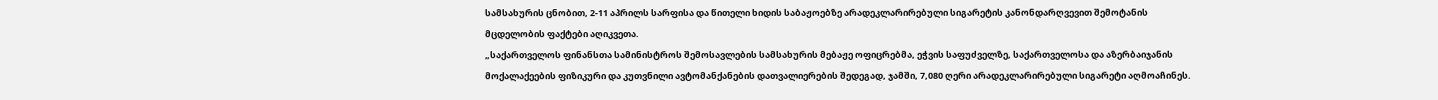სამსახურის ცნობით, 2-11 აპრილს სარფისა და წითელი ხიდის საბაჟოებზე არადეკლარირებული სიგარეტის კანონდარღვევით შემოტანის მცდელობის ფაქტები აღიკვეთა.
„საქართველოს ფინანსთა სამინისტროს შემოსავლების სამსახურის მებაჟე ოფიცრებმა, ეჭვის საფუძველზე, საქართველოსა და აზერბაიჯანის მოქალაქეების ფიზიკური და კუთვნილი ავტომანქანების დათვალიერების შედეგად, ჯამში, 7,080 ღერი არადეკლარირებული სიგარეტი აღმოაჩინეს.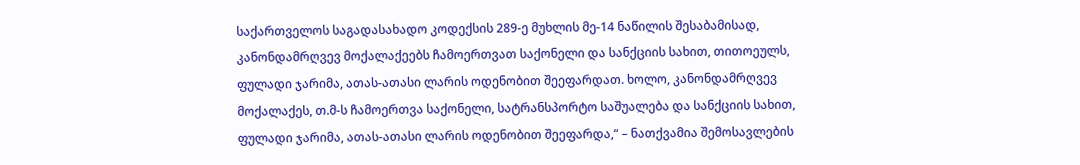საქართველოს საგადასახადო კოდექსის 289-ე მუხლის მე-14 ნაწილის შესაბამისად, კანონდამრღვევ მოქალაქეებს ჩამოერთვათ საქონელი და სანქციის სახით, თითოეულს, ფულადი ჯარიმა, ათას-ათასი ლარის ოდენობით შეეფარდათ. ხოლო, კანონდამრღვევ მოქალაქეს, თ.მ-ს ჩამოერთვა საქონელი, სატრანსპორტო საშუალება და სანქციის სახით, ფულადი ჯარიმა, ათას-ათასი ლარის ოდენობით შეეფარდა,“ – ნათქვამია შემოსავლების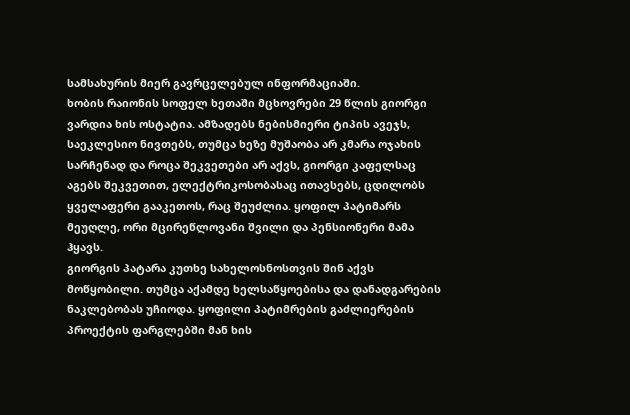სამსახურის მიერ გავრცელებულ ინფორმაციაში.
ხობის რაიონის სოფელ ხეთაში მცხოვრები 29 წლის გიორგი ვარდია ხის ოსტატია. ამზადებს ნებისმიერი ტიპის ავეჯს, საეკლესიო ნივთებს, თუმცა ხეზე მუშაობა არ კმარა ოჯახის სარჩენად და როცა შეკვეთები არ აქვს, გიორგი კაფელსაც აგებს შეკვეთით, ელექტრიკოსობასაც ითავსებს, ცდილობს ყველაფერი გააკეთოს, რაც შეუძლია. ყოფილ პატიმარს მეუღლე, ორი მცირეწლოვანი შვილი და პენსიონერი მამა ჰყავს.
გიორგის პატარა კუთხე სახელოსნოსთვის შინ აქვს მოწყობილი. თუმცა აქამდე ხელსაწყოებისა და დანადგარების ნაკლებობას უჩიოდა. ყოფილი პატიმრების გაძლიერების პროექტის ფარგლებში მან ხის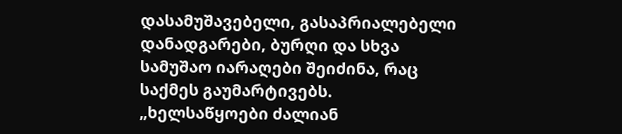დასამუშავებელი, გასაპრიალებელი დანადგარები, ბურღი და სხვა სამუშაო იარაღები შეიძინა, რაც საქმეს გაუმარტივებს.
„ხელსაწყოები ძალიან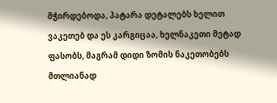მჭირდებოდა, პატარა დეტალებს ხელით ვაკეთებ და ეს კარგიცაა, ხელნაკეთი მეტად ფასობს, მაგრამ დიდი ზომის ნაკეთობებს მთლიანად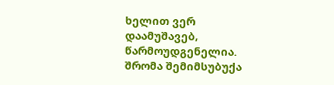ხელით ვერ დაამუშავებ, წარმოუდგენელია. შრომა შემიმსუბუქა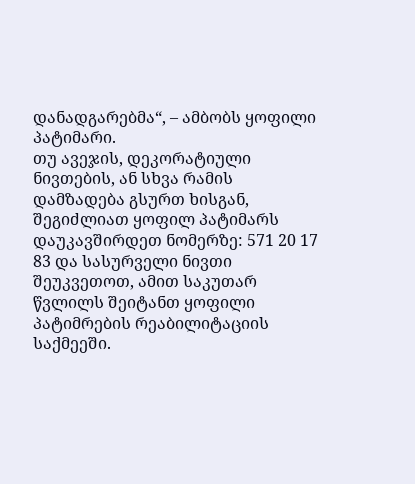დანადგარებმა“, – ამბობს ყოფილი პატიმარი.
თუ ავეჯის, დეკორატიული ნივთების, ან სხვა რამის დამზადება გსურთ ხისგან, შეგიძლიათ ყოფილ პატიმარს დაუკავშირდეთ ნომერზე: 571 20 17 83 და სასურველი ნივთი შეუკვეთოთ, ამით საკუთარ წვლილს შეიტანთ ყოფილი პატიმრების რეაბილიტაციის საქმეეში.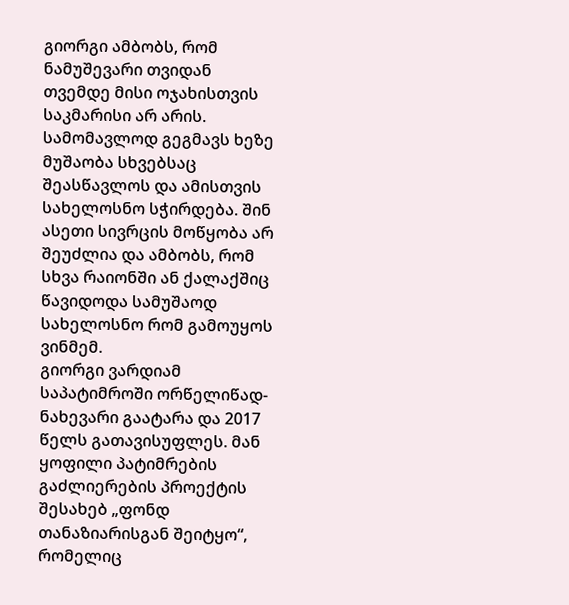გიორგი ამბობს, რომ ნამუშევარი თვიდან თვემდე მისი ოჯახისთვის საკმარისი არ არის. სამომავლოდ გეგმავს ხეზე მუშაობა სხვებსაც შეასწავლოს და ამისთვის სახელოსნო სჭირდება. შინ ასეთი სივრცის მოწყობა არ შეუძლია და ამბობს, რომ სხვა რაიონში ან ქალაქშიც წავიდოდა სამუშაოდ სახელოსნო რომ გამოუყოს ვინმემ.
გიორგი ვარდიამ საპატიმროში ორწელიწად-ნახევარი გაატარა და 2017 წელს გათავისუფლეს. მან ყოფილი პატიმრების გაძლიერების პროექტის შესახებ „ფონდ თანაზიარისგან შეიტყო“, რომელიც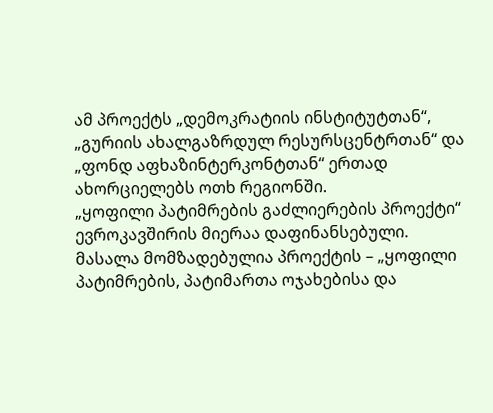ამ პროექტს „დემოკრატიის ინსტიტუტთან“, „გურიის ახალგაზრდულ რესურსცენტრთან“ და „ფონდ აფხაზინტერკონტთან“ ერთად ახორციელებს ოთხ რეგიონში.
„ყოფილი პატიმრების გაძლიერების პროექტი“ ევროკავშირის მიერაა დაფინანსებული.
მასალა მომზადებულია პროექტის – „ყოფილი პატიმრების, პატიმართა ოჯახებისა და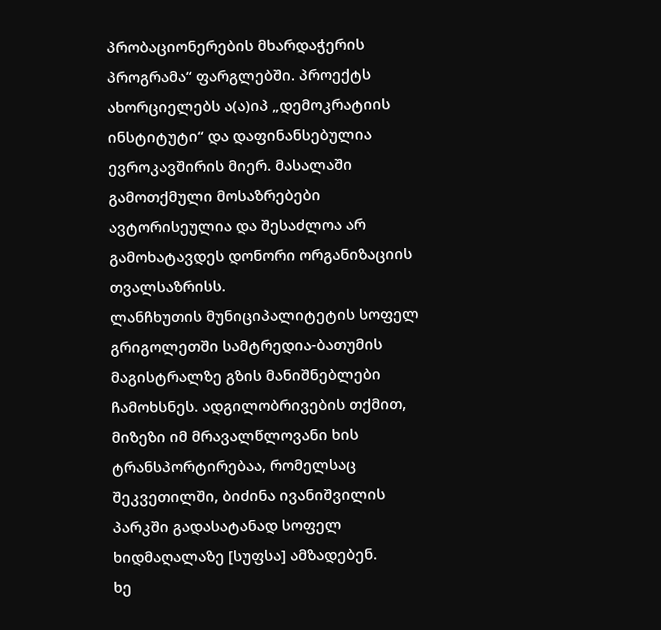პრობაციონერების მხარდაჭერის პროგრამა“ ფარგლებში. პროექტს ახორციელებს ა(ა)იპ „დემოკრატიის ინსტიტუტი“ და დაფინანსებულია ევროკავშირის მიერ. მასალაში გამოთქმული მოსაზრებები ავტორისეულია და შესაძლოა არ გამოხატავდეს დონორი ორგანიზაციის თვალსაზრისს.
ლანჩხუთის მუნიციპალიტეტის სოფელ გრიგოლეთში სამტრედია-ბათუმის მაგისტრალზე გზის მანიშნებლები ჩამოხსნეს. ადგილობრივების თქმით, მიზეზი იმ მრავალწლოვანი ხის ტრანსპორტირებაა, რომელსაც შეკვეთილში, ბიძინა ივანიშვილის პარკში გადასატანად სოფელ ხიდმაღალაზე [სუფსა] ამზადებენ.
ხე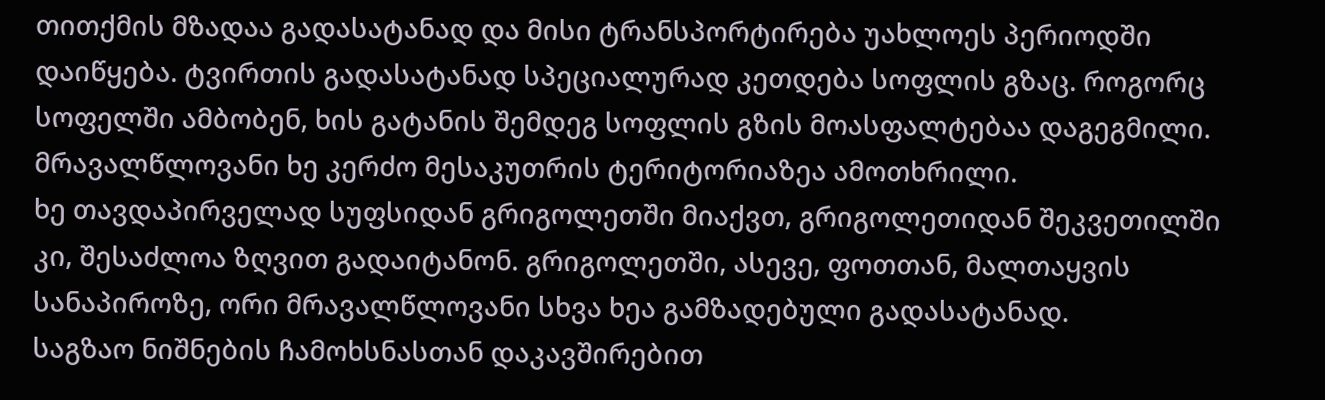თითქმის მზადაა გადასატანად და მისი ტრანსპორტირება უახლოეს პერიოდში დაიწყება. ტვირთის გადასატანად სპეციალურად კეთდება სოფლის გზაც. როგორც სოფელში ამბობენ, ხის გატანის შემდეგ სოფლის გზის მოასფალტებაა დაგეგმილი. მრავალწლოვანი ხე კერძო მესაკუთრის ტერიტორიაზეა ამოთხრილი.
ხე თავდაპირველად სუფსიდან გრიგოლეთში მიაქვთ, გრიგოლეთიდან შეკვეთილში კი, შესაძლოა ზღვით გადაიტანონ. გრიგოლეთში, ასევე, ფოთთან, მალთაყვის სანაპიროზე, ორი მრავალწლოვანი სხვა ხეა გამზადებული გადასატანად.
საგზაო ნიშნების ჩამოხსნასთან დაკავშირებით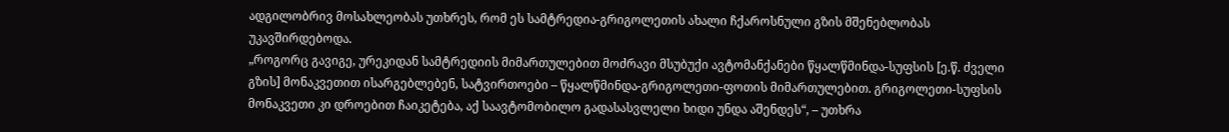ადგილობრივ მოსახლეობას უთხრეს, რომ ეს სამტრედია-გრიგოლეთის ახალი ჩქაროსნული გზის მშენებლობას უკავშირდებოდა.
„როგორც გავიგე, ურეკიდან სამტრედიის მიმართულებით მოძრავი მსუბუქი ავტომანქანები წყალწმინდა-სუფსის [ე.წ. ძველი გზის] მონაკვეთით ისარგებლებენ, სატვირთოები – წყალწმინდა-გრიგოლეთი-ფოთის მიმართულებით. გრიგოლეთი-სუფსის მონაკვეთი კი დროებით ჩაიკეტება, აქ საავტომობილო გადასასვლელი ხიდი უნდა აშენდეს“, – უთხრა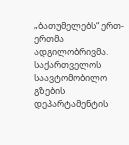„ბათუმელებს“ ერთ-ერთმა ადგილობრივმა.
საქართველოს საავტომობილო გზების დეპარტამენტის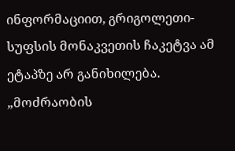ინფორმაციით, გრიგოლეთი-სუფსის მონაკვეთის ჩაკეტვა ამ ეტაპზე არ განიხილება. „მოძრაობის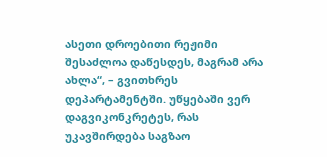ასეთი დროებითი რეჟიმი შესაძლოა დაწესდეს, მაგრამ არა ახლა“, – გვითხრეს დეპარტამენტში. უწყებაში ვერ დაგვიკონკრეტეს, რას უკავშირდება საგზაო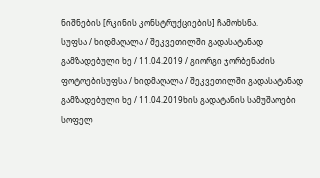ნიშნების [რკინის კონსტრუქციების] ჩამოხსნა.
სუფსა / ხიდმაღალა / შეკვეთილში გადასატანად გამზადებული ხე / 11.04.2019 / გიორგი ჯორბენაძის ფოტოებისუფსა / ხიდმაღალა / შეკვეთილში გადასატანად გამზადებული ხე / 11.04.2019ხის გადატანის სამუშაოები სოფელ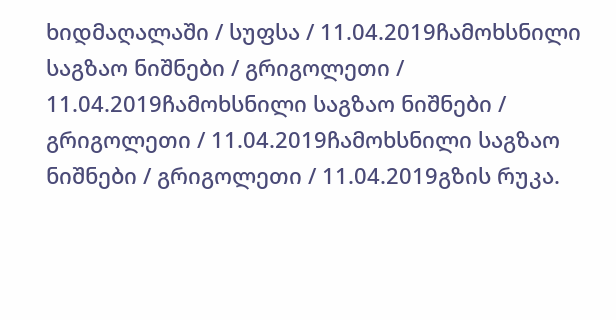ხიდმაღალაში / სუფსა / 11.04.2019ჩამოხსნილი საგზაო ნიშნები / გრიგოლეთი / 11.04.2019ჩამოხსნილი საგზაო ნიშნები / გრიგოლეთი / 11.04.2019ჩამოხსნილი საგზაო ნიშნები / გრიგოლეთი / 11.04.2019გზის რუკა.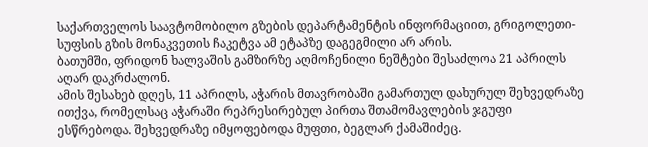საქართველოს საავტომობილო გზების დეპარტამენტის ინფორმაციით, გრიგოლეთი-სუფსის გზის მონაკვეთის ჩაკეტვა ამ ეტაპზე დაგეგმილი არ არის.
ბათუმში, ფრიდონ ხალვაშის გამზირზე აღმოჩენილი ნეშტები შესაძლოა 21 აპრილს აღარ დაკრძალონ.
ამის შესახებ დღეს, 11 აპრილს, აჭარის მთავრობაში გამართულ დახურულ შეხვედრაზე ითქვა, რომელსაც აჭარაში რეპრესირებულ პირთა შთამომავლების ჯგუფი ესწრებოდა. შეხვედრაზე იმყოფებოდა მუფთი, ბეგლარ ქამაშიძეც.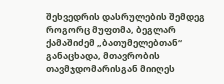შეხვედრის დასრულების შემდეგ როგორც მუფთმა, ბეგლარ ქამაშიძემ „ბათუმელებთან“ განაცხადა, მთავრობის თავმჯდომარისგან მიიღეს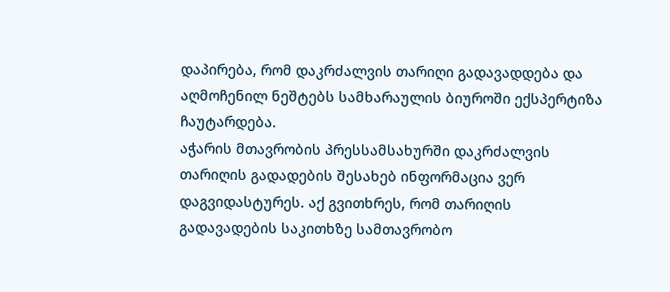დაპირება, რომ დაკრძალვის თარიღი გადავადდება და აღმოჩენილ ნეშტებს სამხარაულის ბიუროში ექსპერტიზა ჩაუტარდება.
აჭარის მთავრობის პრესსამსახურში დაკრძალვის თარიღის გადადების შესახებ ინფორმაცია ვერ დაგვიდასტურეს. აქ გვითხრეს, რომ თარიღის გადავადების საკითხზე სამთავრობო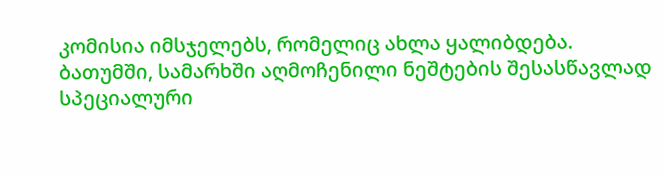კომისია იმსჯელებს, რომელიც ახლა ყალიბდება.
ბათუმში, სამარხში აღმოჩენილი ნეშტების შესასწავლად სპეციალური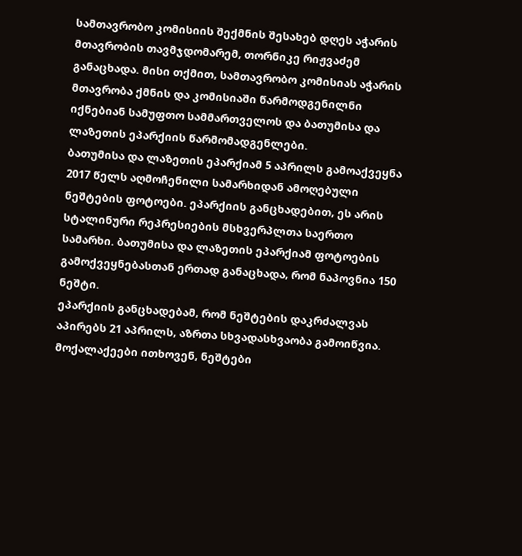სამთავრობო კომისიის შექმნის შესახებ დღეს აჭარის მთავრობის თავმჯდომარემ, თორნიკე რიჟვაძემ განაცხადა. მისი თქმით, სამთავრობო კომისიას აჭარის მთავრობა ქმნის და კომისიაში წარმოდგენილნი იქნებიან სამუფთო სამმართველოს და ბათუმისა და ლაზეთის ეპარქიის წარმომადგენლები.
ბათუმისა და ლაზეთის ეპარქიამ 5 აპრილს გამოაქვეყნა 2017 წელს აღმოჩენილი სამარხიდან ამოღებული ნეშტების ფოტოები. ეპარქიის განცხადებით, ეს არის სტალინური რეპრესიების მსხვერპლთა საერთო სამარხი. ბათუმისა და ლაზეთის ეპარქიამ ფოტოების გამოქვეყნებასთან ერთად განაცხადა, რომ ნაპოვნია 150 ნეშტი.
ეპარქიის განცხადებამ, რომ ნეშტების დაკრძალვას აპირებს 21 აპრილს, აზრთა სხვადასხვაობა გამოიწვია. მოქალაქეები ითხოვენ, ნეშტები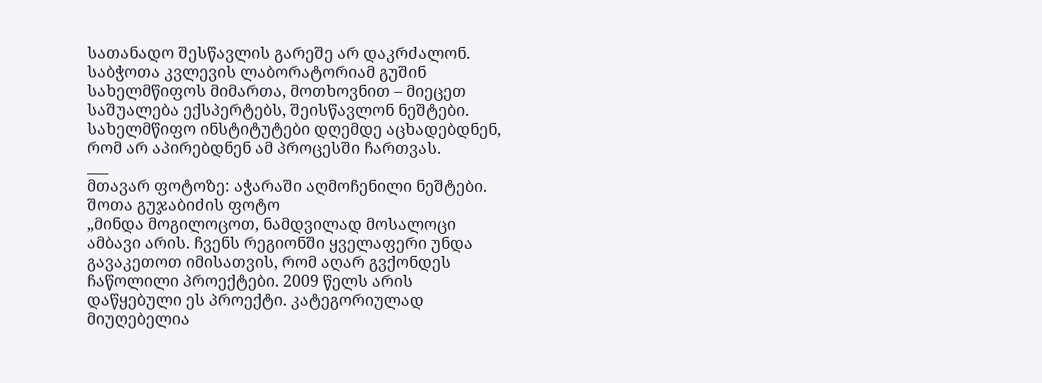სათანადო შესწავლის გარეშე არ დაკრძალონ.
საბჭოთა კვლევის ლაბორატორიამ გუშინ სახელმწიფოს მიმართა, მოთხოვნით – მიეცეთ საშუალება ექსპერტებს, შეისწავლონ ნეშტები.
სახელმწიფო ინსტიტუტები დღემდე აცხადებდნენ, რომ არ აპირებდნენ ამ პროცესში ჩართვას.
___
მთავარ ფოტოზე: აჭარაში აღმოჩენილი ნეშტები. შოთა გუჯაბიძის ფოტო
„მინდა მოგილოცოთ, ნამდვილად მოსალოცი ამბავი არის. ჩვენს რეგიონში ყველაფერი უნდა გავაკეთოთ იმისათვის, რომ აღარ გვქონდეს ჩაწოლილი პროექტები. 2009 წელს არის დაწყებული ეს პროექტი. კატეგორიულად მიუღებელია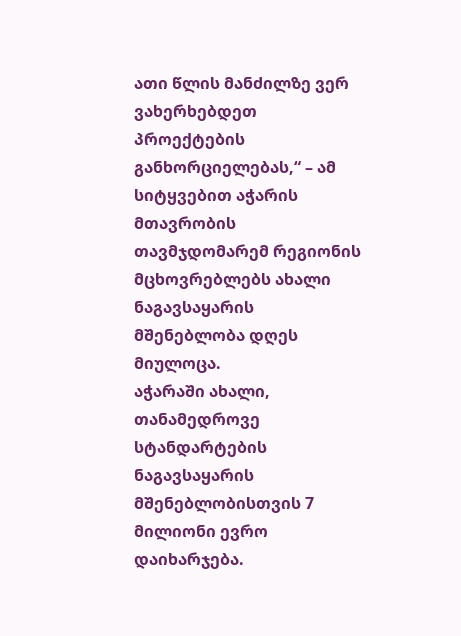ათი წლის მანძილზე ვერ ვახერხებდეთ პროექტების განხორციელებას,“ – ამ სიტყვებით აჭარის მთავრობის თავმჯდომარემ რეგიონის მცხოვრებლებს ახალი ნაგავსაყარის მშენებლობა დღეს მიულოცა.
აჭარაში ახალი, თანამედროვე სტანდარტების ნაგავსაყარის მშენებლობისთვის 7 მილიონი ევრო დაიხარჯება.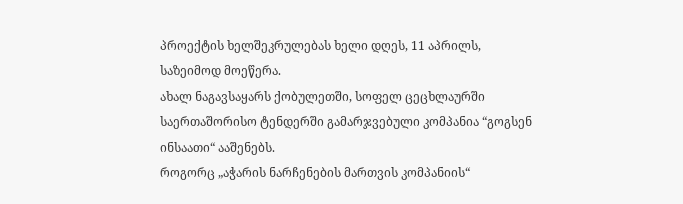პროექტის ხელშეკრულებას ხელი დღეს, 11 აპრილს, საზეიმოდ მოეწერა.
ახალ ნაგავსაყარს ქობულეთში, სოფელ ცეცხლაურში საერთაშორისო ტენდერში გამარჯვებული კომპანია “გოგსენ ინსაათი“ ააშენებს.
როგორც „აჭარის ნარჩენების მართვის კომპანიის“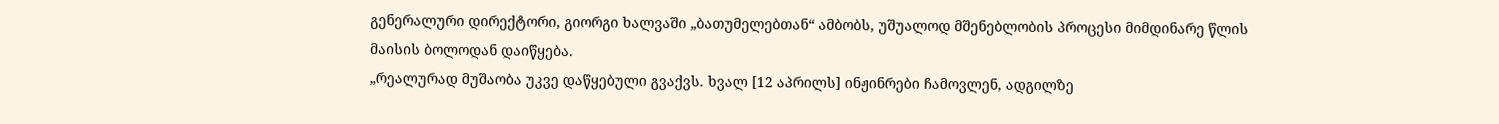გენერალური დირექტორი, გიორგი ხალვაში „ბათუმელებთან“ ამბობს, უშუალოდ მშენებლობის პროცესი მიმდინარე წლის მაისის ბოლოდან დაიწყება.
„რეალურად მუშაობა უკვე დაწყებული გვაქვს. ხვალ [12 აპრილს] ინჟინრები ჩამოვლენ, ადგილზე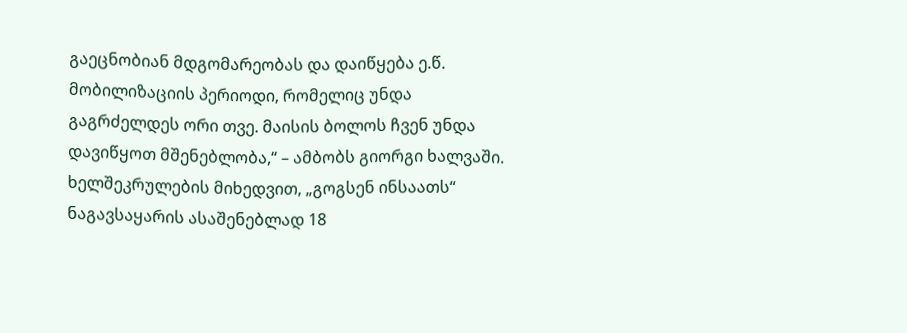გაეცნობიან მდგომარეობას და დაიწყება ე.წ. მობილიზაციის პერიოდი, რომელიც უნდა გაგრძელდეს ორი თვე. მაისის ბოლოს ჩვენ უნდა დავიწყოთ მშენებლობა,“ – ამბობს გიორგი ხალვაში.
ხელშეკრულების მიხედვით, „გოგსენ ინსაათს“ ნაგავსაყარის ასაშენებლად 18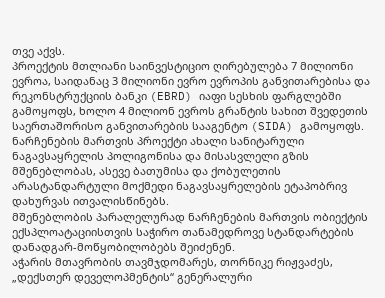თვე აქვს.
პროექტის მთლიანი საინვესტიციო ღირებულება 7 მილიონი ევროა, საიდანაც 3 მილიონი ევრო ევროპის განვითარებისა და რეკონსტრუქციის ბანკი (EBRD) იაფი სესხის ფარგლებში გამოყოფს, ხოლო 4 მილიონ ევროს გრანტის სახით შვედეთის საერთაშორისო განვითარების სააგენტო (SIDA) გამოყოფს.
ნარჩენების მართვის პროექტი ახალი სანიტარული ნაგავსაყრელის პოლიგონისა და მისასვლელი გზის მშენებლობას, ასევე ბათუმისა და ქობულეთის არასტანდარტული მოქმედი ნაგავსაყრელების ეტაპობრივ დახურვას ითვალისწინებს.
მშენებლობის პარალელურად ნარჩენების მართვის ობიექტის ექსპლოატაციისთვის საჭირო თანამედროვე სტანდარტების დანადგარ-მოწყობილობებს შეიძენენ.
აჭარის მთავრობის თავმჯდომარეს, თორნიკე რიჟვაძეს, „დექსთერ დეველოპმენტის“ გენერალური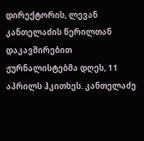დირექტორის, ლევან კანთელაძის წერილთან დაკავშირებით ჟურნალისტებმა დღეს, 11 აპრილს ჰკითხეს. კანთელაძე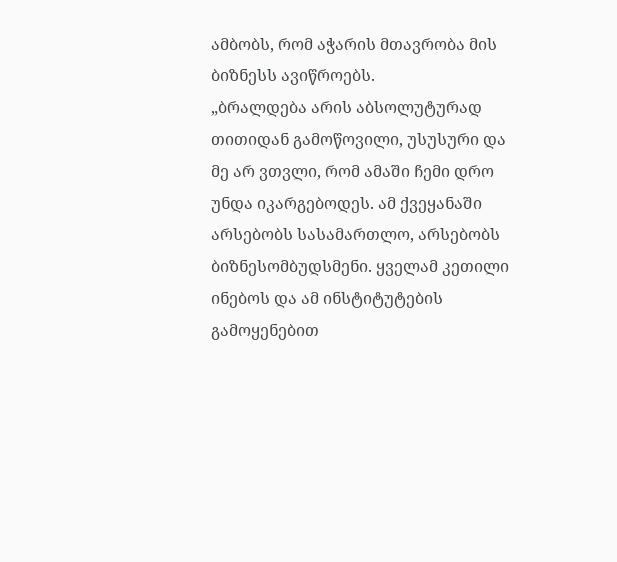ამბობს, რომ აჭარის მთავრობა მის ბიზნესს ავიწროებს.
„ბრალდება არის აბსოლუტურად თითიდან გამოწოვილი, უსუსური და მე არ ვთვლი, რომ ამაში ჩემი დრო უნდა იკარგებოდეს. ამ ქვეყანაში არსებობს სასამართლო, არსებობს ბიზნესომბუდსმენი. ყველამ კეთილი ინებოს და ამ ინსტიტუტების გამოყენებით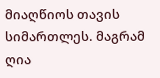მიაღწიოს თავის სიმართლეს. მაგრამ ღია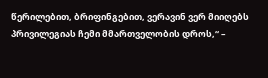წერილებით, ბრიფინგებით, ვერავინ ვერ მიიღებს პრივილეგიას ჩემი მმართველობის დროს,“ –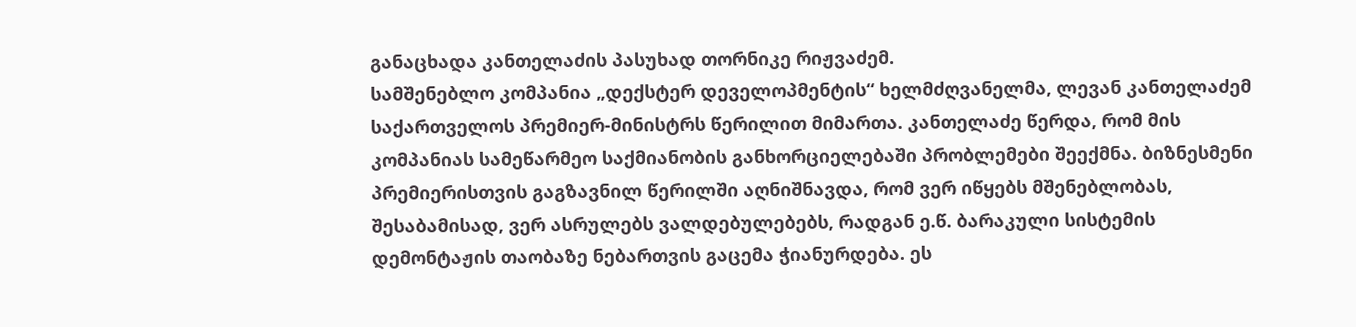განაცხადა კანთელაძის პასუხად თორნიკე რიჟვაძემ.
სამშენებლო კომპანია „დექსტერ დეველოპმენტის“ ხელმძღვანელმა, ლევან კანთელაძემ საქართველოს პრემიერ-მინისტრს წერილით მიმართა. კანთელაძე წერდა, რომ მის კომპანიას სამეწარმეო საქმიანობის განხორციელებაში პრობლემები შეექმნა. ბიზნესმენი პრემიერისთვის გაგზავნილ წერილში აღნიშნავდა, რომ ვერ იწყებს მშენებლობას, შესაბამისად, ვერ ასრულებს ვალდებულებებს, რადგან ე.წ. ბარაკული სისტემის დემონტაჟის თაობაზე ნებართვის გაცემა ჭიანურდება. ეს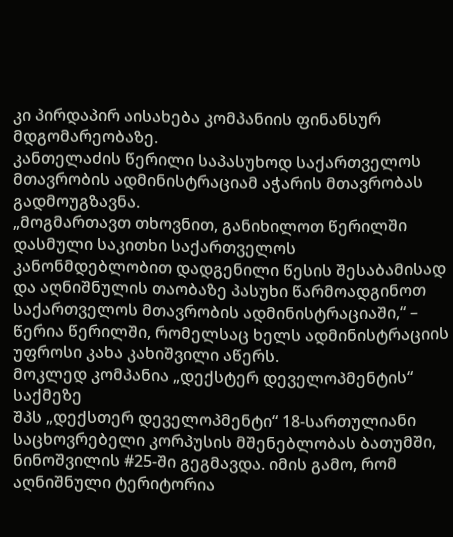კი პირდაპირ აისახება კომპანიის ფინანსურ მდგომარეობაზე.
კანთელაძის წერილი საპასუხოდ საქართველოს მთავრობის ადმინისტრაციამ აჭარის მთავრობას გადმოუგზავნა.
„მოგმართავთ თხოვნით, განიხილოთ წერილში დასმული საკითხი საქართველოს კანონმდებლობით დადგენილი წესის შესაბამისად და აღნიშნულის თაობაზე პასუხი წარმოადგინოთ საქართველოს მთავრობის ადმინისტრაციაში,“ – წერია წერილში, რომელსაც ხელს ადმინისტრაციის უფროსი კახა კახიშვილი აწერს.
მოკლედ კომპანია „დექსტერ დეველოპმენტის“ საქმეზე
შპს „დექსთერ დეველოპმენტი“ 18-სართულიანი საცხოვრებელი კორპუსის მშენებლობას ბათუმში, ნინოშვილის #25-ში გეგმავდა. იმის გამო, რომ აღნიშნული ტერიტორია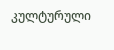კულტურული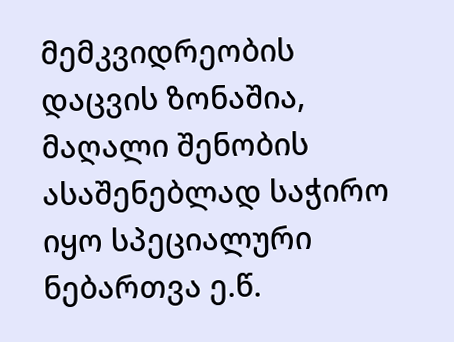მემკვიდრეობის დაცვის ზონაშია, მაღალი შენობის ასაშენებლად საჭირო იყო სპეციალური ნებართვა ე.წ.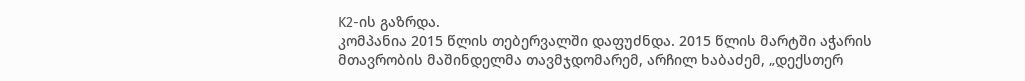K2-ის გაზრდა.
კომპანია 2015 წლის თებერვალში დაფუძნდა. 2015 წლის მარტში აჭარის მთავრობის მაშინდელმა თავმჯდომარემ, არჩილ ხაბაძემ, „დექსთერ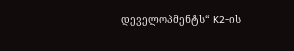დეველოპმენტს“ K2-ის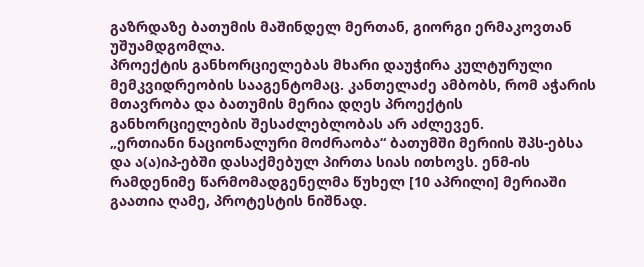გაზრდაზე ბათუმის მაშინდელ მერთან, გიორგი ერმაკოვთან უშუამდგომლა.
პროექტის განხორციელებას მხარი დაუჭირა კულტურული მემკვიდრეობის სააგენტომაც. კანთელაძე ამბობს, რომ აჭარის მთავრობა და ბათუმის მერია დღეს პროექტის განხორციელების შესაძლებლობას არ აძლევენ.
„ერთიანი ნაციონალური მოძრაობა“ ბათუმში მერიის შპს-ებსა და ა(ა)იპ-ებში დასაქმებულ პირთა სიას ითხოვს. ენმ-ის რამდენიმე წარმომადგენელმა წუხელ [10 აპრილი] მერიაში გაათია ღამე, პროტესტის ნიშნად.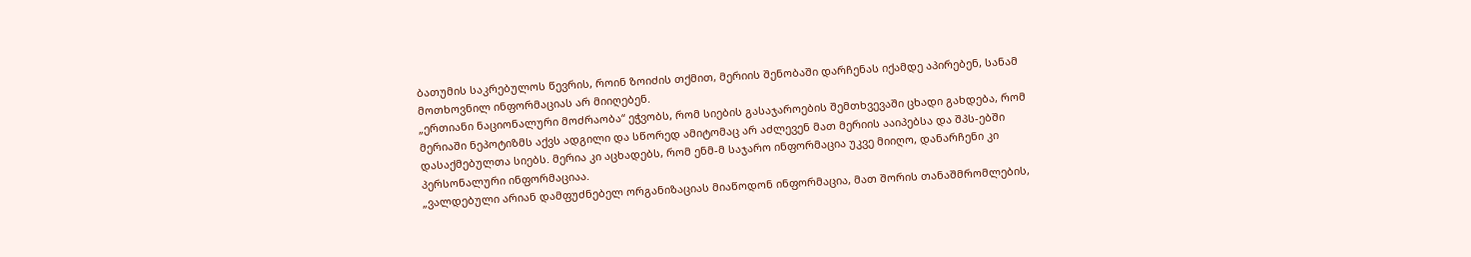ბათუმის საკრებულოს წევრის, როინ ზოიძის თქმით, მერიის შენობაში დარჩენას იქამდე აპირებენ, სანამ მოთხოვნილ ინფორმაციას არ მიიღებენ.
„ერთიანი ნაციონალური მოძრაობა“ ეჭვობს, რომ სიების გასაჯაროების შემთხვევაში ცხადი გახდება, რომ მერიაში ნეპოტიზმს აქვს ადგილი და სწორედ ამიტომაც არ აძლევენ მათ მერიის ააიპებსა და შპს-ებში დასაქმებულთა სიებს. მერია კი აცხადებს, რომ ენმ-მ საჯარო ინფორმაცია უკვე მიიღო, დანარჩენი კი პერსონალური ინფორმაციაა.
„ვალდებული არიან დამფუძნებელ ორგანიზაციას მიაწოდონ ინფორმაცია, მათ შორის თანაშმრომლების,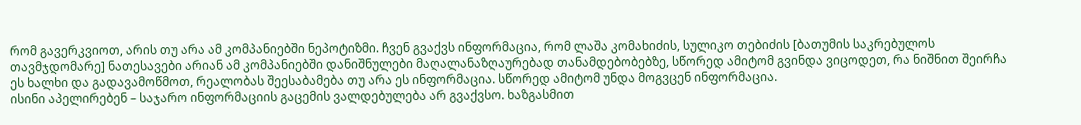რომ გავერკვიოთ, არის თუ არა ამ კომპანიებში ნეპოტიზმი. ჩვენ გვაქვს ინფორმაცია, რომ ლაშა კომახიძის, სულიკო თებიძის [ბათუმის საკრებულოს თავმჯდომარე] ნათესავები არიან ამ კომპანიებში დანიშნულები მაღალანაზღაურებად თანამდებობებზე, სწორედ ამიტომ გვინდა ვიცოდეთ, რა ნიშნით შეირჩა ეს ხალხი და გადავამოწმოთ, რეალობას შეესაბამება თუ არა ეს ინფორმაცია. სწორედ ამიტომ უნდა მოგვცენ ინფორმაცია.
ისინი აპელირებენ – საჯარო ინფორმაციის გაცემის ვალდებულება არ გვაქვსო. ხაზგასმით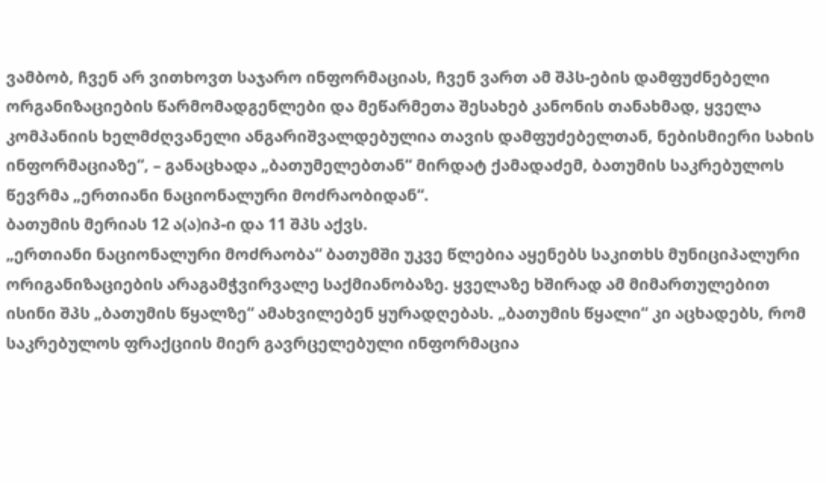ვამბობ, ჩვენ არ ვითხოვთ საჯარო ინფორმაციას, ჩვენ ვართ ამ შპს-ების დამფუძნებელი ორგანიზაციების წარმომადგენლები და მეწარმეთა შესახებ კანონის თანახმად, ყველა კომპანიის ხელმძღვანელი ანგარიშვალდებულია თავის დამფუძებელთან, ნებისმიერი სახის ინფორმაციაზე“, – განაცხადა „ბათუმელებთან“ მირდატ ქამადაძემ, ბათუმის საკრებულოს წევრმა „ერთიანი ნაციონალური მოძრაობიდან“.
ბათუმის მერიას 12 ა(ა)იპ-ი და 11 შპს აქვს.
„ერთიანი ნაციონალური მოძრაობა“ ბათუმში უკვე წლებია აყენებს საკითხს მუნიციპალური ორიგანიზაციების არაგამჭვირვალე საქმიანობაზე. ყველაზე ხშირად ამ მიმართულებით ისინი შპს „ბათუმის წყალზე“ ამახვილებენ ყურადღებას. „ბათუმის წყალი“ კი აცხადებს, რომ საკრებულოს ფრაქციის მიერ გავრცელებული ინფორმაცია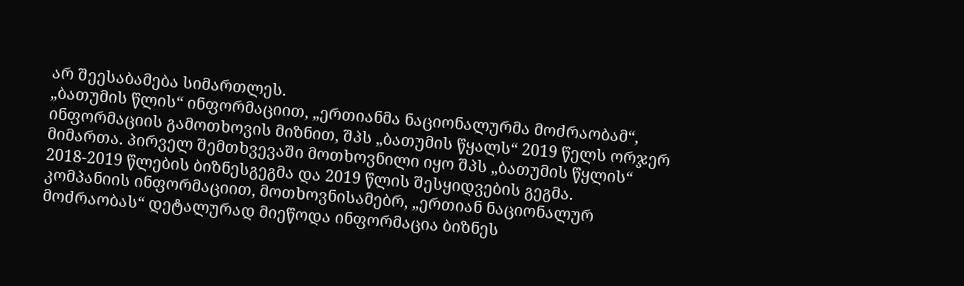არ შეესაბამება სიმართლეს.
„ბათუმის წლის“ ინფორმაციით, „ერთიანმა ნაციონალურმა მოძრაობამ“, ინფორმაციის გამოთხოვის მიზნით, შპს „ბათუმის წყალს“ 2019 წელს ორჯერ მიმართა. პირველ შემთხვევაში მოთხოვნილი იყო შპს „ბათუმის წყლის“ 2018-2019 წლების ბიზნესგეგმა და 2019 წლის შესყიდვების გეგმა.
კომპანიის ინფორმაციით, მოთხოვნისამებრ, „ერთიან ნაციონალურ მოძრაობას“ დეტალურად მიეწოდა ინფორმაცია ბიზნეს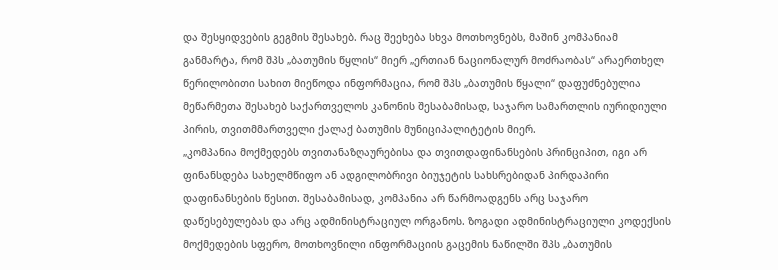და შესყიდვების გეგმის შესახებ. რაც შეეხება სხვა მოთხოვნებს, მაშინ კომპანიამ განმარტა, რომ შპს „ბათუმის წყლის“ მიერ „ერთიან ნაციონალურ მოძრაობას“ არაერთხელ წერილობითი სახით მიეწოდა ინფორმაცია, რომ შპს „ბათუმის წყალი“ დაფუძნებულია მეწარმეთა შესახებ საქართველოს კანონის შესაბამისად, საჯარო სამართლის იურიდიული პირის, თვითმმართველი ქალაქ ბათუმის მუნიციპალიტეტის მიერ.
„კომპანია მოქმედებს თვითანაზღაურებისა და თვითდაფინანსების პრინციპით, იგი არ ფინანსდება სახელმწიფო ან ადგილობრივი ბიუჯეტის სახსრებიდან პირდაპირი დაფინანსების წესით. შესაბამისად, კომპანია არ წარმოადგენს არც საჯარო დაწესებულებას და არც ადმინისტრაციულ ორგანოს. ზოგადი ადმინისტრაციული კოდექსის მოქმედების სფერო, მოთხოვნილი ინფორმაციის გაცემის ნაწილში შპს „ბათუმის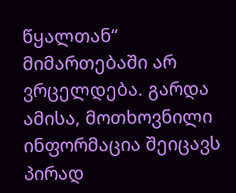წყალთან“ მიმართებაში არ ვრცელდება. გარდა ამისა, მოთხოვნილი ინფორმაცია შეიცავს პირად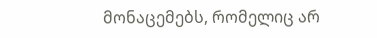მონაცემებს, რომელიც არ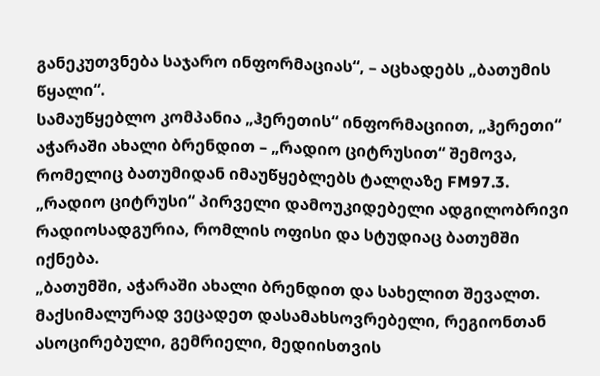განეკუთვნება საჯარო ინფორმაციას“, – აცხადებს „ბათუმის წყალი“.
სამაუწყებლო კომპანია „ჰერეთის“ ინფორმაციით, „ჰერეთი“ აჭარაში ახალი ბრენდით – „რადიო ციტრუსით“ შემოვა, რომელიც ბათუმიდან იმაუწყებლებს ტალღაზე FM97.3. „რადიო ციტრუსი“ პირველი დამოუკიდებელი ადგილობრივი რადიოსადგურია, რომლის ოფისი და სტუდიაც ბათუმში იქნება.
„ბათუმში, აჭარაში ახალი ბრენდით და სახელით შევალთ. მაქსიმალურად ვეცადეთ დასამახსოვრებელი, რეგიონთან ასოცირებული, გემრიელი, მედიისთვის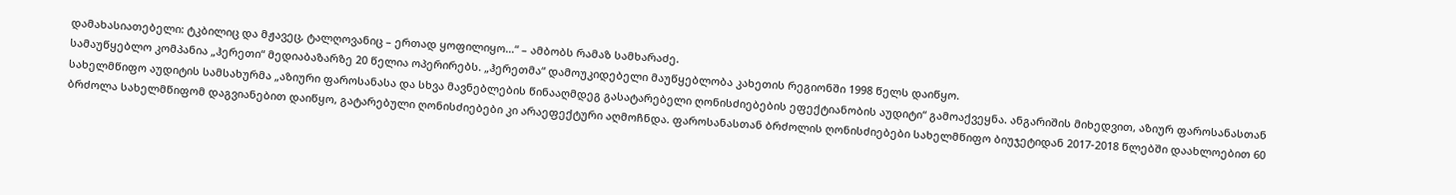დამახასიათებელი: ტკბილიც და მჟავეც, ტალღოვანიც – ერთად ყოფილიყო…“ – ამბობს რამაზ სამხარაძე.
სამაუწყებლო კომპანია „ჰერეთი“ მედიაბაზარზე 20 წელია ოპერირებს. „ჰერეთმა“ დამოუკიდებელი მაუწყებლობა კახეთის რეგიონში 1998 წელს დაიწყო.
სახელმწიფო აუდიტის სამსახურმა „აზიური ფაროსანასა და სხვა მავნებლების წინააღმდეგ გასატარებელი ღონისძიებების ეფექტიანობის აუდიტი“ გამოაქვეყნა. ანგარიშის მიხედვით, აზიურ ფაროსანასთან ბრძოლა სახელმწიფომ დაგვიანებით დაიწყო, გატარებული ღონისძიებები კი არაეფექტური აღმოჩნდა. ფაროსანასთან ბრძოლის ღონისძიებები სახელმწიფო ბიუჯეტიდან 2017-2018 წლებში დაახლოებით 60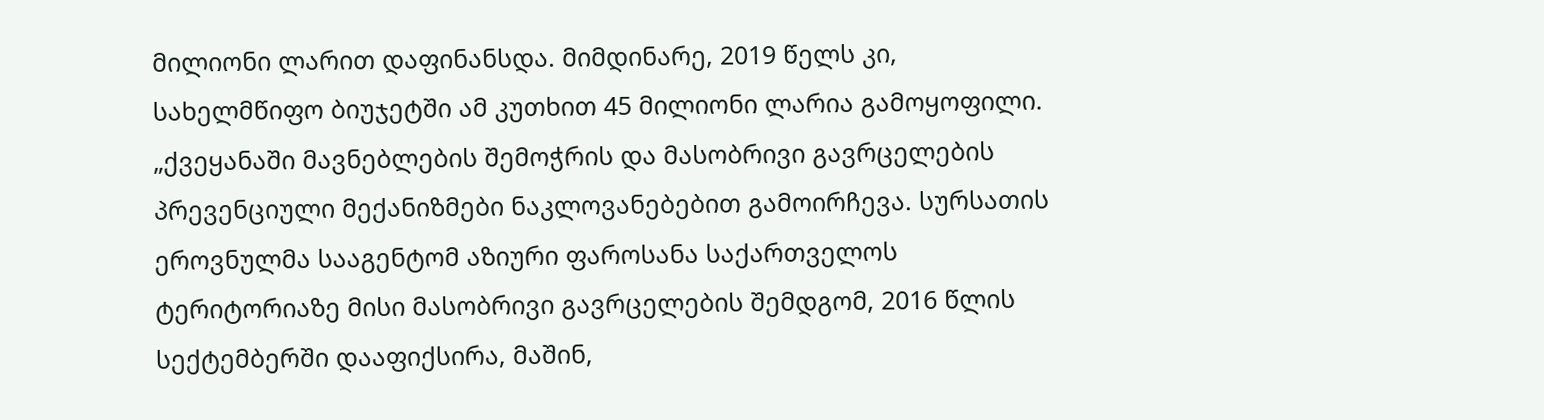მილიონი ლარით დაფინანსდა. მიმდინარე, 2019 წელს კი, სახელმწიფო ბიუჯეტში ამ კუთხით 45 მილიონი ლარია გამოყოფილი.
„ქვეყანაში მავნებლების შემოჭრის და მასობრივი გავრცელების პრევენციული მექანიზმები ნაკლოვანებებით გამოირჩევა. სურსათის ეროვნულმა სააგენტომ აზიური ფაროსანა საქართველოს ტერიტორიაზე მისი მასობრივი გავრცელების შემდგომ, 2016 წლის სექტემბერში დააფიქსირა, მაშინ,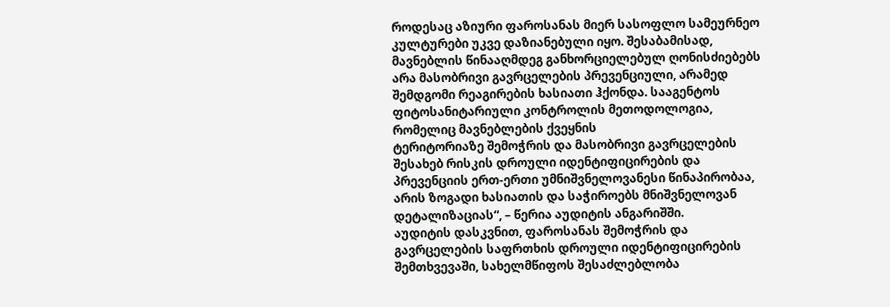როდესაც აზიური ფაროსანას მიერ სასოფლო სამეურნეო კულტურები უკვე დაზიანებული იყო. შესაბამისად, მავნებლის წინააღმდეგ განხორციელებულ ღონისძიებებს არა მასობრივი გავრცელების პრევენციული, არამედ შემდგომი რეაგირების ხასიათი ჰქონდა. სააგენტოს ფიტოსანიტარიული კონტროლის მეთოდოლოგია, რომელიც მავნებლების ქვეყნის
ტერიტორიაზე შემოჭრის და მასობრივი გავრცელების შესახებ რისკის დროული იდენტიფიცირების და პრევენციის ერთ-ერთი უმნიშვნელოვანესი წინაპირობაა, არის ზოგადი ხასიათის და საჭიროებს მნიშვნელოვან დეტალიზაციას“, – წერია აუდიტის ანგარიშში.
აუდიტის დასკვნით, ფაროსანას შემოჭრის და გავრცელების საფრთხის დროული იდენტიფიცირების შემთხვევაში, სახელმწიფოს შესაძლებლობა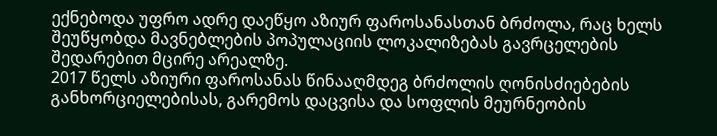ექნებოდა უფრო ადრე დაეწყო აზიურ ფაროსანასთან ბრძოლა, რაც ხელს შეუწყობდა მავნებლების პოპულაციის ლოკალიზებას გავრცელების შედარებით მცირე არეალზე.
2017 წელს აზიური ფაროსანას წინააღმდეგ ბრძოლის ღონისძიებების განხორციელებისას, გარემოს დაცვისა და სოფლის მეურნეობის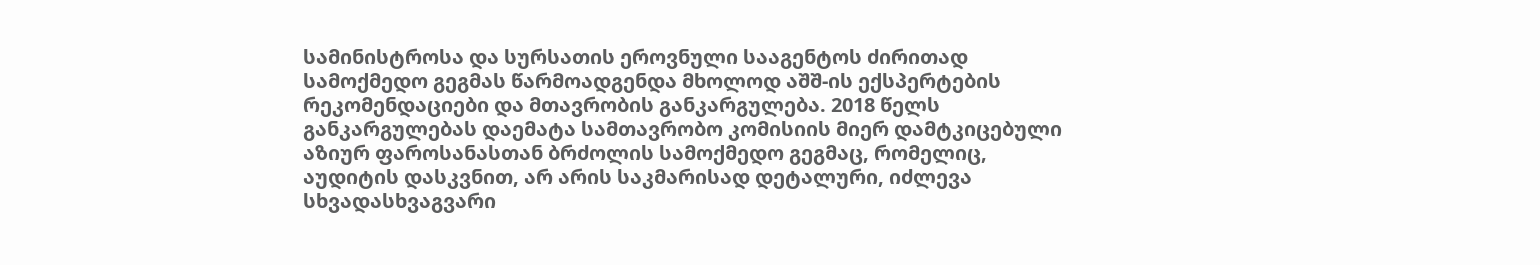სამინისტროსა და სურსათის ეროვნული სააგენტოს ძირითად სამოქმედო გეგმას წარმოადგენდა მხოლოდ აშშ-ის ექსპერტების რეკომენდაციები და მთავრობის განკარგულება. 2018 წელს განკარგულებას დაემატა სამთავრობო კომისიის მიერ დამტკიცებული აზიურ ფაროსანასთან ბრძოლის სამოქმედო გეგმაც, რომელიც, აუდიტის დასკვნით, არ არის საკმარისად დეტალური, იძლევა სხვადასხვაგვარი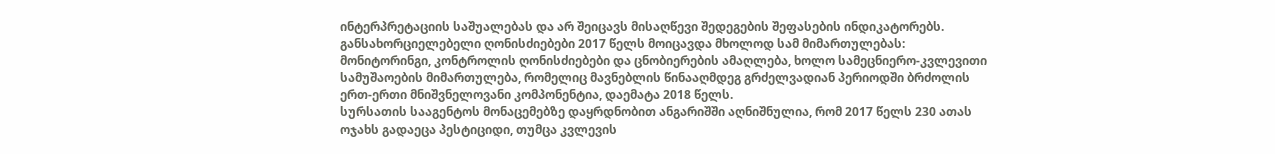ინტერპრეტაციის საშუალებას და არ შეიცავს მისაღწევი შედეგების შეფასების ინდიკატორებს.
განსახორციელებელი ღონისძიებები 2017 წელს მოიცავდა მხოლოდ სამ მიმართულებას: მონიტორინგი, კონტროლის ღონისძიებები და ცნობიერების ამაღლება, ხოლო სამეცნიერო-კვლევითი სამუშაოების მიმართულება, რომელიც მავნებლის წინააღმდეგ გრძელვადიან პერიოდში ბრძოლის ერთ-ერთი მნიშვნელოვანი კომპონენტია, დაემატა 2018 წელს.
სურსათის სააგენტოს მონაცემებზე დაყრდნობით ანგარიშში აღნიშნულია, რომ 2017 წელს 230 ათას ოჯახს გადაეცა პესტიციდი, თუმცა კვლევის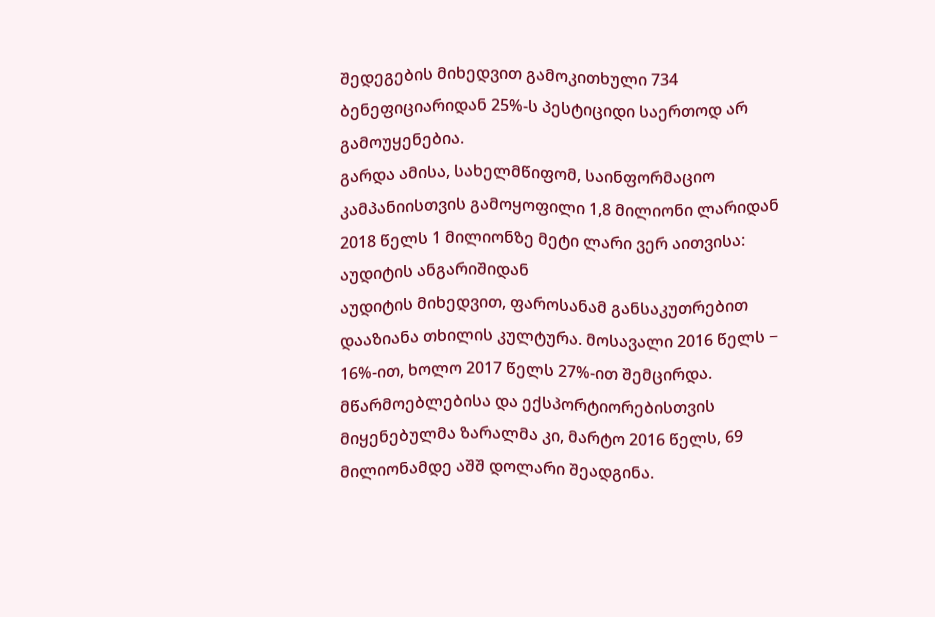შედეგების მიხედვით გამოკითხული 734 ბენეფიციარიდან 25%-ს პესტიციდი საერთოდ არ გამოუყენებია.
გარდა ამისა, სახელმწიფომ, საინფორმაციო კამპანიისთვის გამოყოფილი 1,8 მილიონი ლარიდან 2018 წელს 1 მილიონზე მეტი ლარი ვერ აითვისა:
აუდიტის ანგარიშიდან
აუდიტის მიხედვით, ფაროსანამ განსაკუთრებით დააზიანა თხილის კულტურა. მოსავალი 2016 წელს − 16%-ით, ხოლო 2017 წელს 27%-ით შემცირდა. მწარმოებლებისა და ექსპორტიორებისთვის მიყენებულმა ზარალმა კი, მარტო 2016 წელს, 69 მილიონამდე აშშ დოლარი შეადგინა.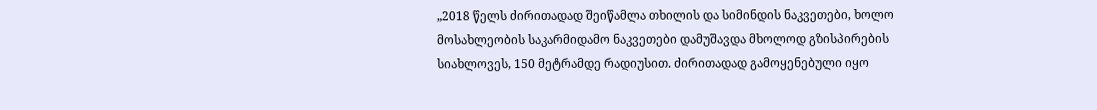„2018 წელს ძირითადად შეიწამლა თხილის და სიმინდის ნაკვეთები, ხოლო მოსახლეობის საკარმიდამო ნაკვეთები დამუშავდა მხოლოდ გზისპირების სიახლოვეს, 150 მეტრამდე რადიუსით. ძირითადად გამოყენებული იყო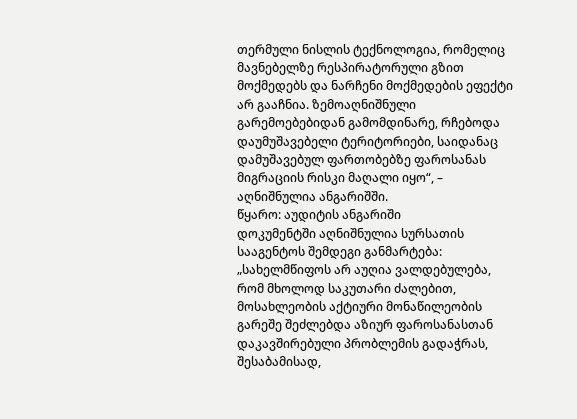თერმული ნისლის ტექნოლოგია, რომელიც მავნებელზე რესპირატორული გზით მოქმედებს და ნარჩენი მოქმედების ეფექტი არ გააჩნია. ზემოაღნიშნული გარემოებებიდან გამომდინარე, რჩებოდა დაუმუშავებელი ტერიტორიები, საიდანაც დამუშავებულ ფართობებზე ფაროსანას მიგრაციის რისკი მაღალი იყო“, – აღნიშნულია ანგარიშში.
წყარო: აუდიტის ანგარიში
დოკუმენტში აღნიშნულია სურსათის სააგენტოს შემდეგი განმარტება: „სახელმწიფოს არ აუღია ვალდებულება, რომ მხოლოდ საკუთარი ძალებით, მოსახლეობის აქტიური მონაწილეობის გარეშე შეძლებდა აზიურ ფაროსანასთან დაკავშირებული პრობლემის გადაჭრას, შესაბამისად,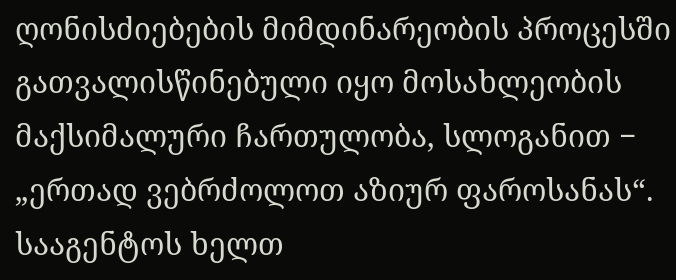ღონისძიებების მიმდინარეობის პროცესში გათვალისწინებული იყო მოსახლეობის მაქსიმალური ჩართულობა, სლოგანით − „ერთად ვებრძოლოთ აზიურ ფაროსანას“. სააგენტოს ხელთ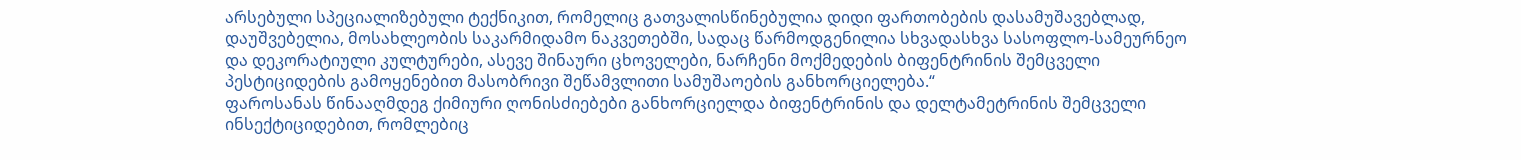არსებული სპეციალიზებული ტექნიკით, რომელიც გათვალისწინებულია დიდი ფართობების დასამუშავებლად, დაუშვებელია, მოსახლეობის საკარმიდამო ნაკვეთებში, სადაც წარმოდგენილია სხვადასხვა სასოფლო-სამეურნეო და დეკორატიული კულტურები, ასევე შინაური ცხოველები, ნარჩენი მოქმედების ბიფენტრინის შემცველი პესტიციდების გამოყენებით მასობრივი შეწამვლითი სამუშაოების განხორციელება.“
ფაროსანას წინააღმდეგ ქიმიური ღონისძიებები განხორციელდა ბიფენტრინის და დელტამეტრინის შემცველი ინსექტიციდებით, რომლებიც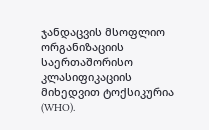ჯანდაცვის მსოფლიო ორგანიზაციის საერთაშორისო კლასიფიკაციის მიხედვით ტოქსიკურია (WHO).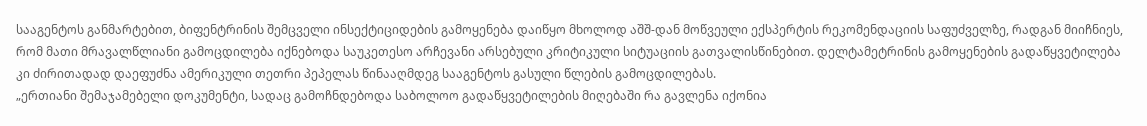სააგენტოს განმარტებით, ბიფენტრინის შემცველი ინსექტიციდების გამოყენება დაიწყო მხოლოდ აშშ-დან მოწვეული ექსპერტის რეკომენდაციის საფუძველზე, რადგან მიიჩნიეს, რომ მათი მრავალწლიანი გამოცდილება იქნებოდა საუკეთესო არჩევანი არსებული კრიტიკული სიტუაციის გათვალისწინებით. დელტამეტრინის გამოყენების გადაწყვეტილება კი ძირითადად დაეფუძნა ამერიკული თეთრი პეპელას წინააღმდეგ სააგენტოს გასული წლების გამოცდილებას.
„ერთიანი შემაჯამებელი დოკუმენტი, სადაც გამოჩნდებოდა საბოლოო გადაწყვეტილების მიღებაში რა გავლენა იქონია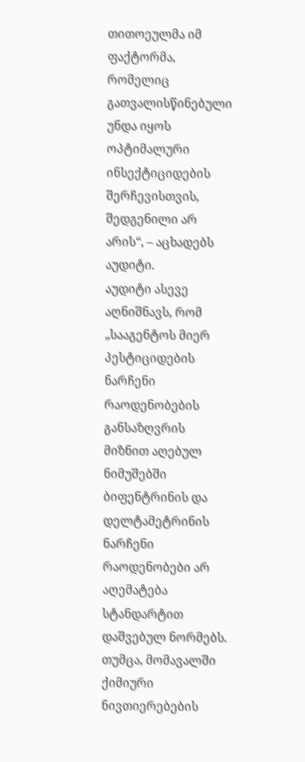თითოეულმა იმ ფაქტორმა, რომელიც გათვალისწინებული უნდა იყოს ოპტიმალური ინსექტიციდების შერჩევისთვის, შედგენილი არ არის“, – აცხადებს აუდიტი.
აუდიტი ასევე აღნიშნავს, რომ „სააგენტოს მიერ პესტიციდების ნარჩენი რაოდენობების განსაზღვრის მიზნით აღებულ ნიმუშებში ბიფენტრინის და დელტამეტრინის ნარჩენი რაოდენობები არ აღემატება სტანდარტით დაშვებულ ნორმებს. თუმცა, მომავალში ქიმიური ნივთიერებების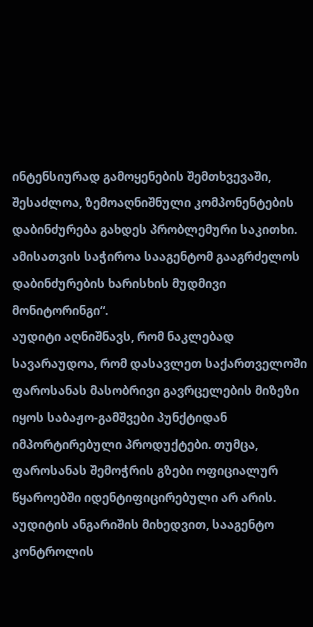ინტენსიურად გამოყენების შემთხვევაში, შესაძლოა, ზემოაღნიშნული კომპონენტების დაბინძურება გახდეს პრობლემური საკითხი. ამისათვის საჭიროა სააგენტომ გააგრძელოს დაბინძურების ხარისხის მუდმივი მონიტორინგი“.
აუდიტი აღნიშნავს, რომ ნაკლებად სავარაუდოა, რომ დასავლეთ საქართველოში ფაროსანას მასობრივი გავრცელების მიზეზი იყოს საბაჟო-გამშვები პუნქტიდან იმპორტირებული პროდუქტები. თუმცა, ფაროსანას შემოჭრის გზები ოფიციალურ წყაროებში იდენტიფიცირებული არ არის.
აუდიტის ანგარიშის მიხედვით, სააგენტო კონტროლის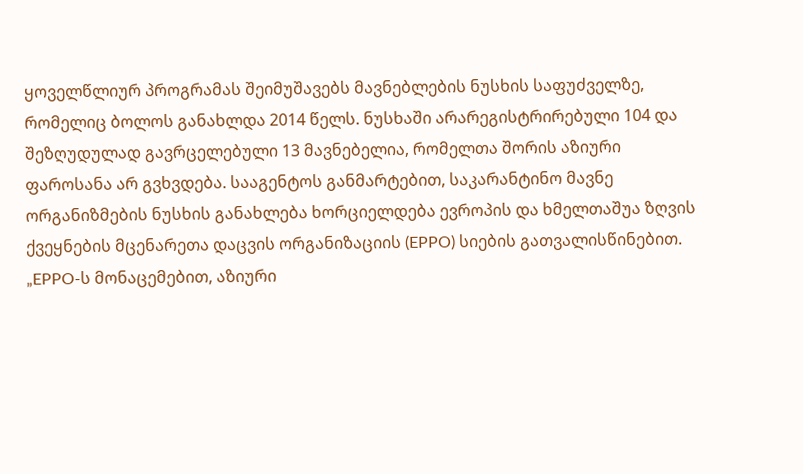ყოველწლიურ პროგრამას შეიმუშავებს მავნებლების ნუსხის საფუძველზე, რომელიც ბოლოს განახლდა 2014 წელს. ნუსხაში არარეგისტრირებული 104 და შეზღუდულად გავრცელებული 13 მავნებელია, რომელთა შორის აზიური ფაროსანა არ გვხვდება. სააგენტოს განმარტებით, საკარანტინო მავნე ორგანიზმების ნუსხის განახლება ხორციელდება ევროპის და ხმელთაშუა ზღვის ქვეყნების მცენარეთა დაცვის ორგანიზაციის (EPPO) სიების გათვალისწინებით.
„EPPO-ს მონაცემებით, აზიური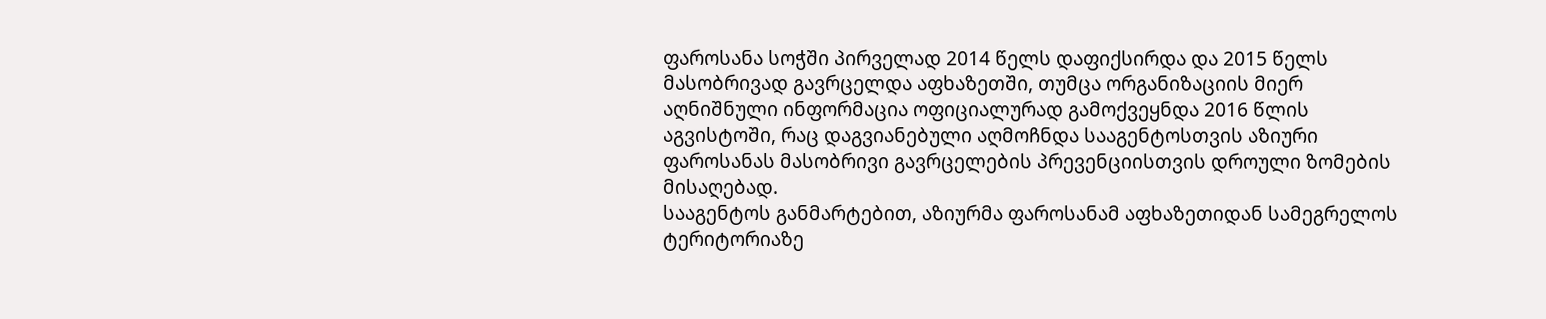ფაროსანა სოჭში პირველად 2014 წელს დაფიქსირდა და 2015 წელს მასობრივად გავრცელდა აფხაზეთში, თუმცა ორგანიზაციის მიერ აღნიშნული ინფორმაცია ოფიციალურად გამოქვეყნდა 2016 წლის აგვისტოში, რაც დაგვიანებული აღმოჩნდა სააგენტოსთვის აზიური ფაროსანას მასობრივი გავრცელების პრევენციისთვის დროული ზომების მისაღებად.
სააგენტოს განმარტებით, აზიურმა ფაროსანამ აფხაზეთიდან სამეგრელოს ტერიტორიაზე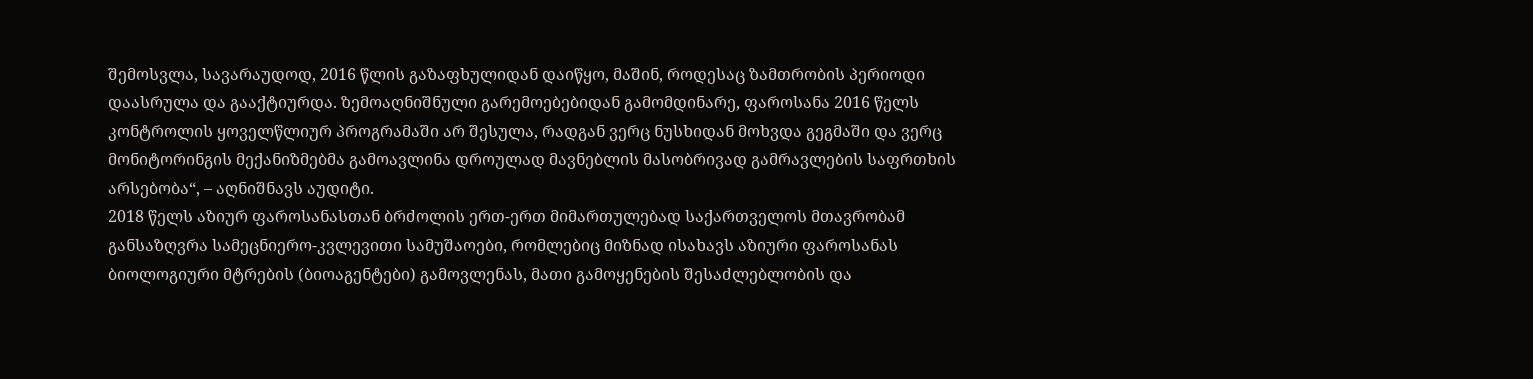შემოსვლა, სავარაუდოდ, 2016 წლის გაზაფხულიდან დაიწყო, მაშინ, როდესაც ზამთრობის პერიოდი დაასრულა და გააქტიურდა. ზემოაღნიშნული გარემოებებიდან გამომდინარე, ფაროსანა 2016 წელს კონტროლის ყოველწლიურ პროგრამაში არ შესულა, რადგან ვერც ნუსხიდან მოხვდა გეგმაში და ვერც მონიტორინგის მექანიზმებმა გამოავლინა დროულად მავნებლის მასობრივად გამრავლების საფრთხის არსებობა“, – აღნიშნავს აუდიტი.
2018 წელს აზიურ ფაროსანასთან ბრძოლის ერთ-ერთ მიმართულებად საქართველოს მთავრობამ განსაზღვრა სამეცნიერო-კვლევითი სამუშაოები, რომლებიც მიზნად ისახავს აზიური ფაროსანას ბიოლოგიური მტრების (ბიოაგენტები) გამოვლენას, მათი გამოყენების შესაძლებლობის და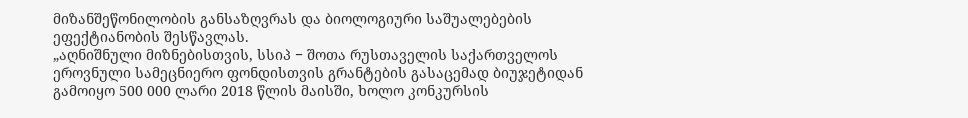მიზანშეწონილობის განსაზღვრას და ბიოლოგიური საშუალებების ეფექტიანობის შესწავლას.
„აღნიშნული მიზნებისთვის, სსიპ − შოთა რუსთაველის საქართველოს ეროვნული სამეცნიერო ფონდისთვის გრანტების გასაცემად ბიუჯეტიდან გამოიყო 500 000 ლარი 2018 წლის მაისში, ხოლო კონკურსის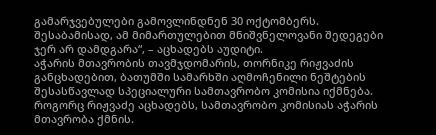გამარჯვებულები გამოვლინდნენ 30 ოქტომბერს. შესაბამისად, ამ მიმართულებით მნიშვნელოვანი შედეგები ჯერ არ დამდგარა“, – აცხადებს აუდიტი.
აჭარის მთავრობის თავმჯდომარის, თორნიკე რიჟვაძის განცხადებით, ბათუმში სამარხში აღმოჩენილი ნეშტების შესასწავლად სპეციალური სამთავრობო კომისია იქმნება. როგორც რიჟვაძე აცხადებს, სამთავრობო კომისიას აჭარის მთავრობა ქმნის.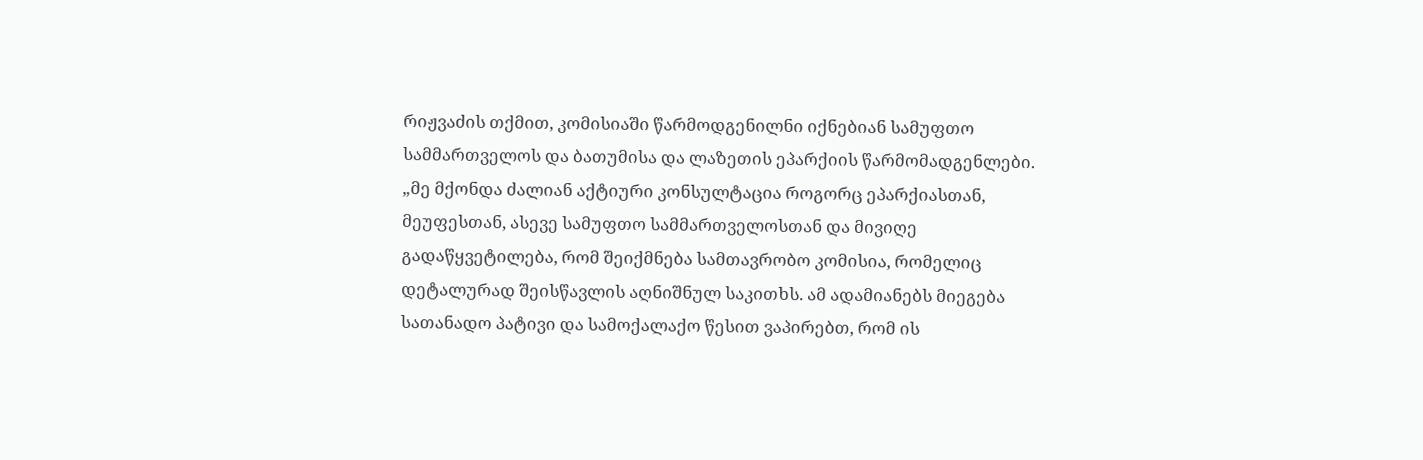რიჟვაძის თქმით, კომისიაში წარმოდგენილნი იქნებიან სამუფთო სამმართველოს და ბათუმისა და ლაზეთის ეპარქიის წარმომადგენლები.
„მე მქონდა ძალიან აქტიური კონსულტაცია როგორც ეპარქიასთან, მეუფესთან, ასევე სამუფთო სამმართველოსთან და მივიღე გადაწყვეტილება, რომ შეიქმნება სამთავრობო კომისია, რომელიც დეტალურად შეისწავლის აღნიშნულ საკითხს. ამ ადამიანებს მიეგება სათანადო პატივი და სამოქალაქო წესით ვაპირებთ, რომ ის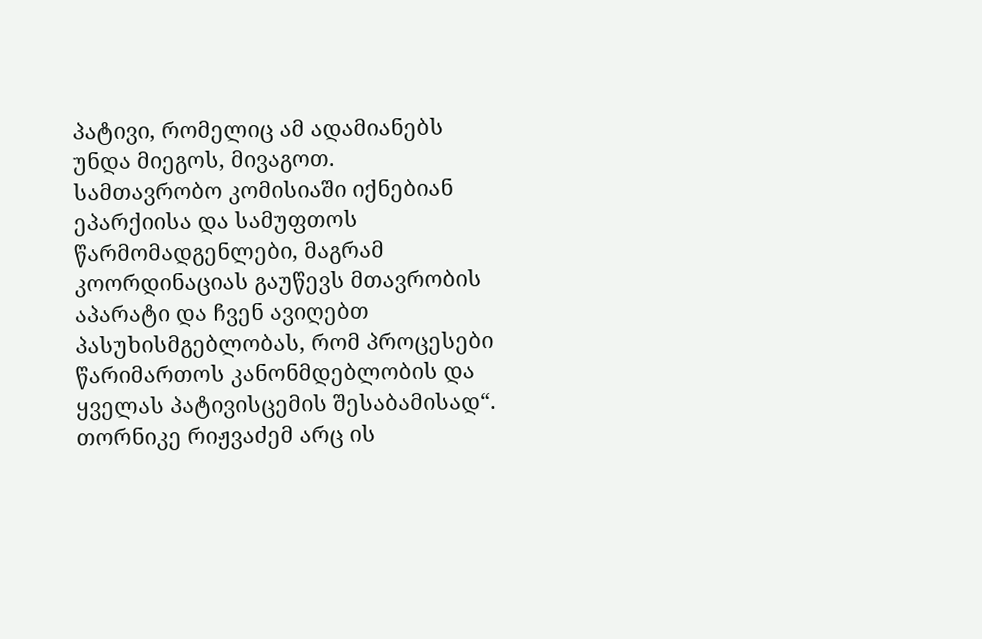პატივი, რომელიც ამ ადამიანებს უნდა მიეგოს, მივაგოთ.
სამთავრობო კომისიაში იქნებიან ეპარქიისა და სამუფთოს წარმომადგენლები, მაგრამ კოორდინაციას გაუწევს მთავრობის აპარატი და ჩვენ ავიღებთ პასუხისმგებლობას, რომ პროცესები წარიმართოს კანონმდებლობის და ყველას პატივისცემის შესაბამისად“.
თორნიკე რიჟვაძემ არც ის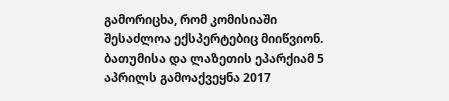გამორიცხა, რომ კომისიაში შესაძლოა ექსპერტებიც მიიწვიონ.
ბათუმისა და ლაზეთის ეპარქიამ 5 აპრილს გამოაქვეყნა 2017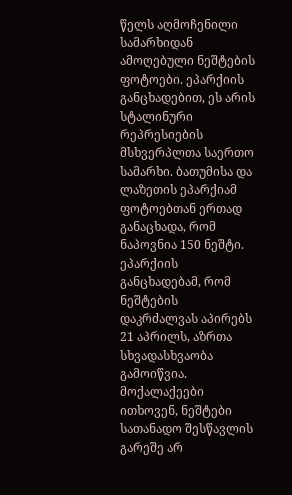წელს აღმოჩენილი სამარხიდან ამოღებული ნეშტების ფოტოები. ეპარქიის განცხადებით, ეს არის სტალინური რეპრესიების მსხვერპლთა საერთო სამარხი. ბათუმისა და ლაზეთის ეპარქიამ ფოტოებთან ერთად განაცხადა, რომ ნაპოვნია 150 ნეშტი.
ეპარქიის განცხადებამ, რომ ნეშტების დაკრძალვას აპირებს 21 აპრილს, აზრთა სხვადასხვაობა გამოიწვია. მოქალაქეები ითხოვენ, ნეშტები სათანადო შესწავლის გარეშე არ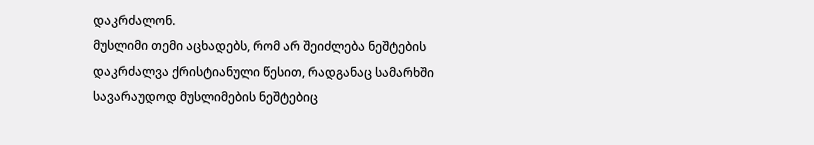დაკრძალონ.
მუსლიმი თემი აცხადებს, რომ არ შეიძლება ნეშტების დაკრძალვა ქრისტიანული წესით, რადგანაც სამარხში სავარაუდოდ მუსლიმების ნეშტებიც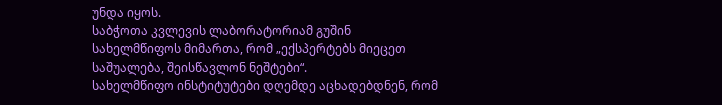უნდა იყოს.
საბჭოთა კვლევის ლაბორატორიამ გუშინ სახელმწიფოს მიმართა, რომ „ექსპერტებს მიეცეთ საშუალება, შეისწავლონ ნეშტები“.
სახელმწიფო ინსტიტუტები დღემდე აცხადებდნენ, რომ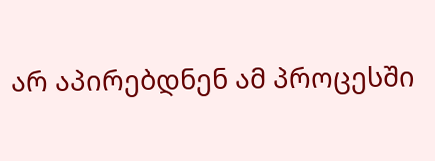არ აპირებდნენ ამ პროცესში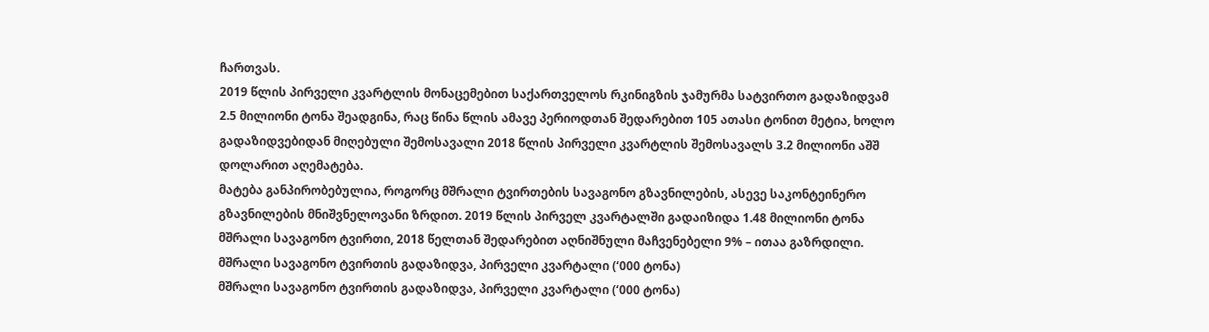ჩართვას.
2019 წლის პირველი კვარტლის მონაცემებით საქართველოს რკინიგზის ჯამურმა სატვირთო გადაზიდვამ 2.5 მილიონი ტონა შეადგინა, რაც წინა წლის ამავე პერიოდთან შედარებით 105 ათასი ტონით მეტია, ხოლო გადაზიდვებიდან მიღებული შემოსავალი 2018 წლის პირველი კვარტლის შემოსავალს 3.2 მილიონი აშშ დოლარით აღემატება.
მატება განპირობებულია, როგორც მშრალი ტვირთების სავაგონო გზავნილების, ასევე საკონტეინერო გზავნილების მნიშვნელოვანი ზრდით. 2019 წლის პირველ კვარტალში გადაიზიდა 1.48 მილიონი ტონა მშრალი სავაგონო ტვირთი, 2018 წელთან შედარებით აღნიშნული მაჩვენებელი 9% – ითაა გაზრდილი.
მშრალი სავაგონო ტვირთის გადაზიდვა, პირველი კვარტალი (‘000 ტონა)
მშრალი სავაგონო ტვირთის გადაზიდვა, პირველი კვარტალი (‘000 ტონა)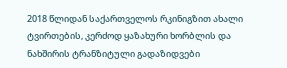2018 წლიდან საქართველოს რკინიგზით ახალი ტვირთების, კერძოდ ყაზახური ხორბლის და ნახშირის ტრანზიტული გადაზიდვები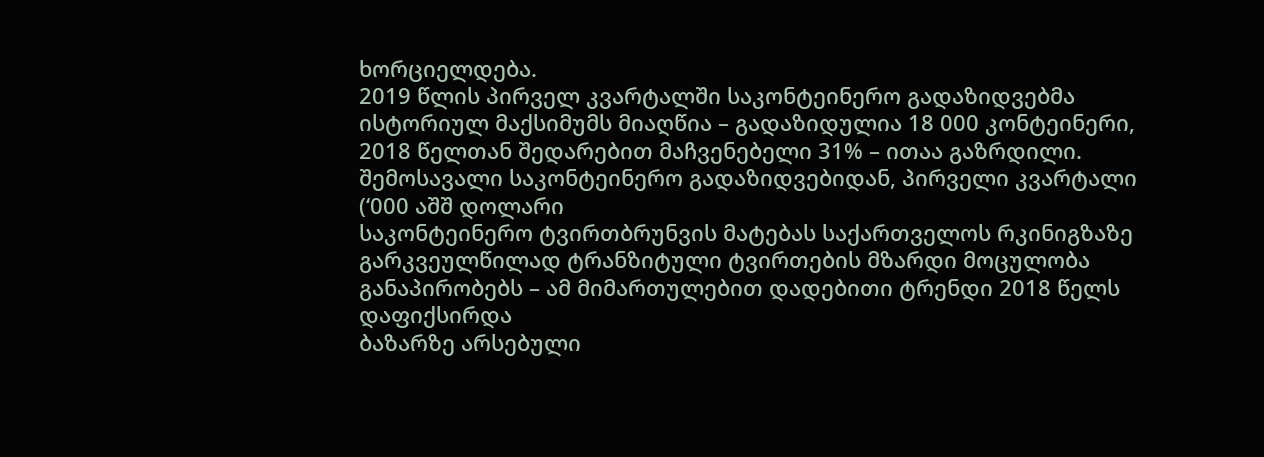ხორციელდება.
2019 წლის პირველ კვარტალში საკონტეინერო გადაზიდვებმა ისტორიულ მაქსიმუმს მიაღწია – გადაზიდულია 18 000 კონტეინერი, 2018 წელთან შედარებით მაჩვენებელი 31% – ითაა გაზრდილი.
შემოსავალი საკონტეინერო გადაზიდვებიდან, პირველი კვარტალი (‘000 აშშ დოლარი
საკონტეინერო ტვირთბრუნვის მატებას საქართველოს რკინიგზაზე გარკვეულწილად ტრანზიტული ტვირთების მზარდი მოცულობა განაპირობებს – ამ მიმართულებით დადებითი ტრენდი 2018 წელს დაფიქსირდა
ბაზარზე არსებული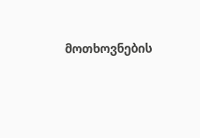მოთხოვნების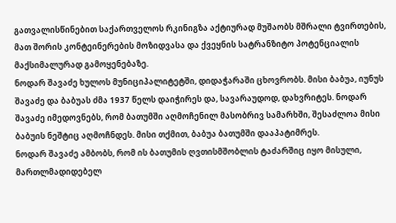გათვალისწინებით საქართველოს რკინიგზა აქტიურად მუშაობს მშრალი ტვირთების, მათ შორის კონტეინერების მოზიდვასა და ქვეყნის სატრანზიტო პოტენციალის მაქსიმალურად გამოყენებაზე.
ნოდარ შავაძე ხულოს მუნიციპალიტეტში, დიდაჭარაში ცხოვრობს. მისი ბაბუა, იუნუს შავაძე და ბაბუას ძმა 1937 წელს დაიჭირეს და, სავარაუდოდ, დახვრიტეს. ნოდარ შავაძე იმედოვნებს, რომ ბათუმში აღმოჩენილ მასობრივ სამარხში, შესაძლოა მისი ბაბუის ნეშტიც აღმოჩნდეს. მისი თქმით, ბაბუა ბათუმში დააპატიმრეს.
ნოდარ შავაძე ამბობს, რომ ის ბათუმის ღვთისმშობლის ტაძარშიც იყო მისული, მართლმადიდებელ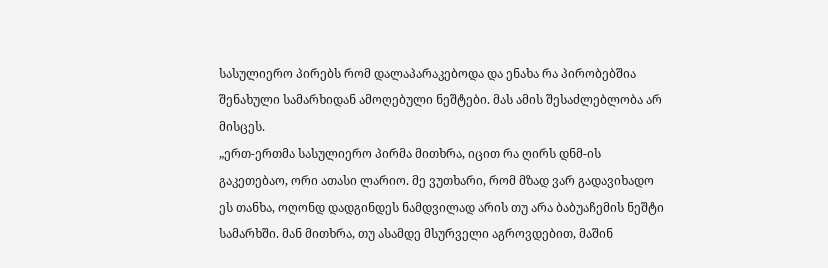სასულიერო პირებს რომ დალაპარაკებოდა და ენახა რა პირობებშია შენახული სამარხიდან ამოღებული ნეშტები. მას ამის შესაძლებლობა არ მისცეს.
„ერთ-ერთმა სასულიერო პირმა მითხრა, იცით რა ღირს დნმ-ის გაკეთებაო, ორი ათასი ლარიო. მე ვუთხარი, რომ მზად ვარ გადავიხადო ეს თანხა, ოღონდ დადგინდეს ნამდვილად არის თუ არა ბაბუაჩემის ნეშტი სამარხში. მან მითხრა, თუ ასამდე მსურველი აგროვდებით, მაშინ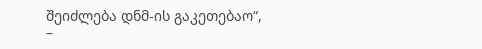შეიძლება დნმ-ის გაკეთებაო“, –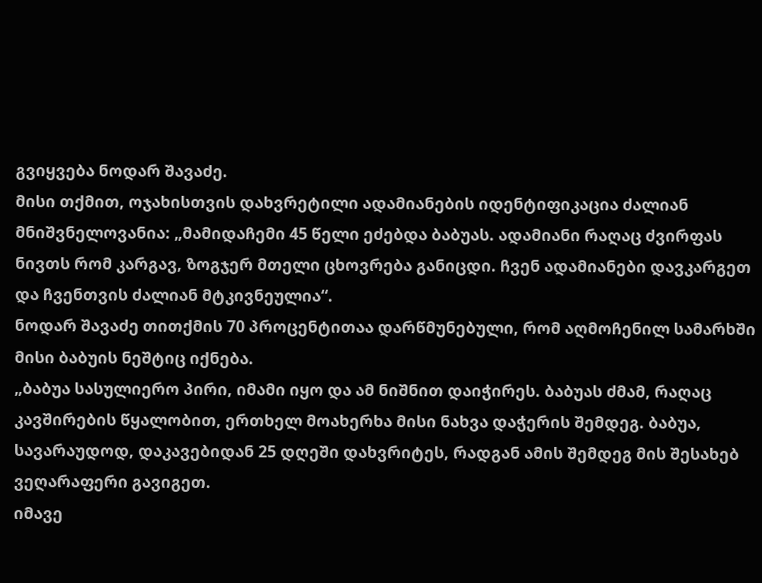გვიყვება ნოდარ შავაძე.
მისი თქმით, ოჯახისთვის დახვრეტილი ადამიანების იდენტიფიკაცია ძალიან მნიშვნელოვანია: „მამიდაჩემი 45 წელი ეძებდა ბაბუას. ადამიანი რაღაც ძვირფას ნივთს რომ კარგავ, ზოგჯერ მთელი ცხოვრება განიცდი. ჩვენ ადამიანები დავკარგეთ და ჩვენთვის ძალიან მტკივნეულია“.
ნოდარ შავაძე თითქმის 70 პროცენტითაა დარწმუნებული, რომ აღმოჩენილ სამარხში მისი ბაბუის ნეშტიც იქნება.
„ბაბუა სასულიერო პირი, იმამი იყო და ამ ნიშნით დაიჭირეს. ბაბუას ძმამ, რაღაც კავშირების წყალობით, ერთხელ მოახერხა მისი ნახვა დაჭერის შემდეგ. ბაბუა, სავარაუდოდ, დაკავებიდან 25 დღეში დახვრიტეს, რადგან ამის შემდეგ მის შესახებ ვეღარაფერი გავიგეთ.
იმავე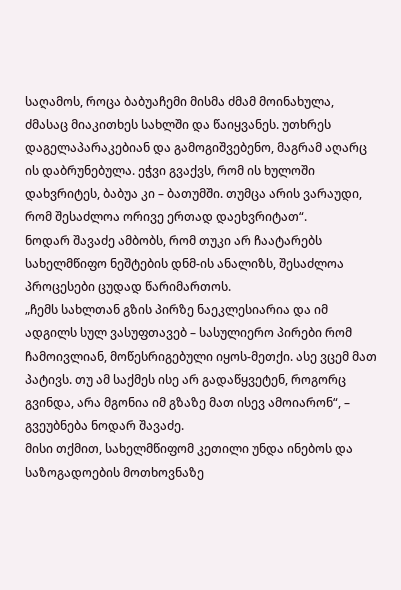საღამოს, როცა ბაბუაჩემი მისმა ძმამ მოინახულა, ძმასაც მიაკითხეს სახლში და წაიყვანეს. უთხრეს დაგელაპარაკებიან და გამოგიშვებენო, მაგრამ აღარც ის დაბრუნებულა. ეჭვი გვაქვს, რომ ის ხულოში დახვრიტეს, ბაბუა კი – ბათუმში. თუმცა არის ვარაუდი, რომ შესაძლოა ორივე ერთად დაეხვრიტათ“.
ნოდარ შავაძე ამბობს, რომ თუკი არ ჩაატარებს სახელმწიფო ნეშტების დნმ-ის ანალიზს, შესაძლოა პროცესები ცუდად წარიმართოს.
„ჩემს სახლთან გზის პირზე ნაეკლესიარია და იმ ადგილს სულ ვასუფთავებ – სასულიერო პირები რომ ჩამოივლიან, მოწესრიგებული იყოს-მეთქი. ასე ვცემ მათ პატივს. თუ ამ საქმეს ისე არ გადაწყვეტენ, როგორც გვინდა, არა მგონია იმ გზაზე მათ ისევ ამოიარონ“, – გვეუბნება ნოდარ შავაძე.
მისი თქმით, სახელმწიფომ კეთილი უნდა ინებოს და საზოგადოების მოთხოვნაზე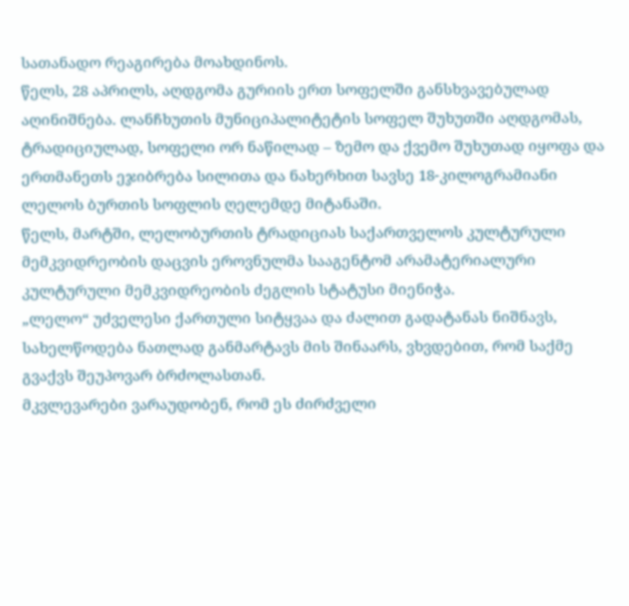სათანადო რეაგირება მოახდინოს.
წელს, 28 აპრილს, აღდგომა გურიის ერთ სოფელში განსხვავებულად აღინიშნება. ლანჩხუთის მუნიციპალიტეტის სოფელ შუხუთში აღდგომას, ტრადიციულად, სოფელი ორ ნაწილად – ზემო და ქვემო შუხუთად იყოფა და ერთმანეთს ეჯიბრება სილითა და ნახერხით სავსე 18-კილოგრამიანი ლელოს ბურთის სოფლის ღელემდე მიტანაში.
წელს, მარტში, ლელობურთის ტრადიციას საქართველოს კულტურული მემკვიდრეობის დაცვის ეროვნულმა სააგენტომ არამატერიალური კულტურული მემკვიდრეობის ძეგლის სტატუსი მიენიჭა.
„ლელო“ უძველესი ქართული სიტყვაა და ძალით გადატანას ნიშნავს, სახელწოდება ნათლად განმარტავს მის შინაარს, ვხვდებით, რომ საქმე გვაქვს შეუპოვარ ბრძოლასთან.
მკვლევარები ვარაუდობენ, რომ ეს ძირძველი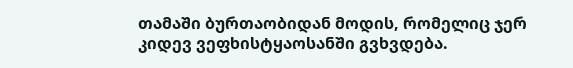თამაში ბურთაობიდან მოდის, რომელიც ჯერ კიდევ ვეფხისტყაოსანში გვხვდება.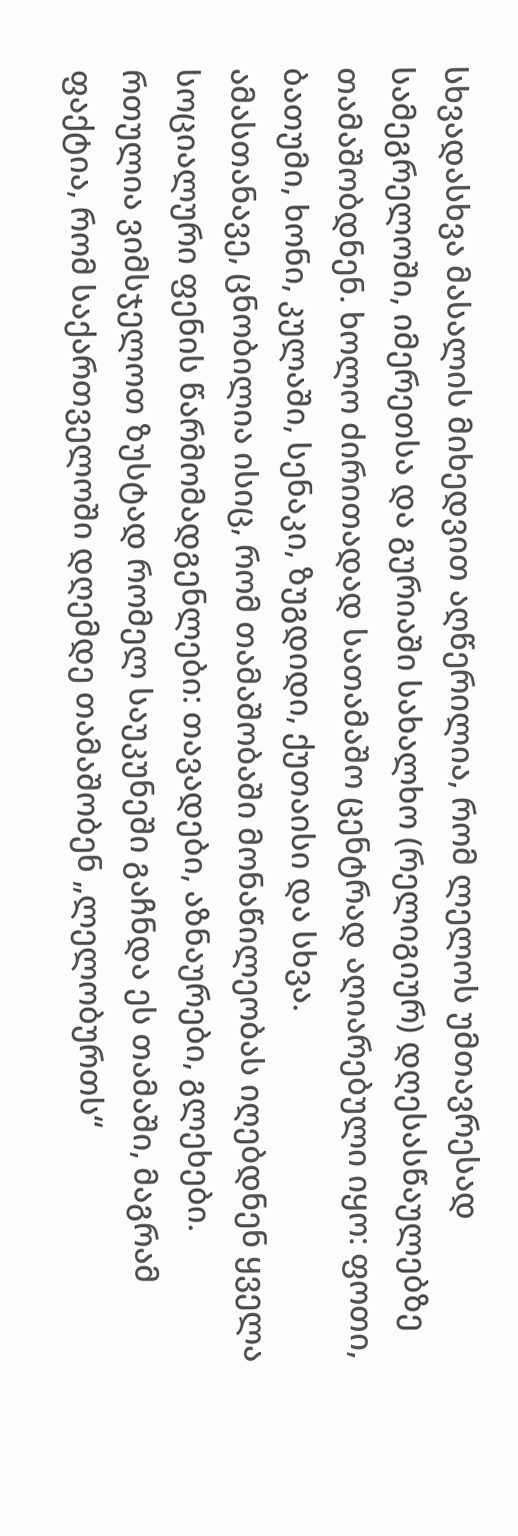სხვადასხვა მასალის მიხედვით აღწერილია, რომ ლელოს უმთავრესად სამეგრელოში, იმერეთსა და გურიაში სახალხო (რელიგიურ) დღესასწაულებზე თამაშობდნენ. ხოლო ძირითადად სათამაშო ცენტრად აღიარებული იყო: ფოთი, ბათუმი, ხონი, კულაში, სენაკი, ზუგდიდი, ქუთაისი და სხვა.
ამასთანავე, ცნობილია ისიც, რომ თამაშობაში მონაწილეობას იღებდნენ ყველა სოციალური ფენის წარმომადგენლები: თავადები, აზნაურები, გლეხები.
რთულია ვიმსჯელოთ ზუსტად რომელ საუკუნეში გაჩნდა ეს თამაში, მაგრამ ფაქტია, რომ საქართველოში დღემდე თამაშობენ „ლელობურთს“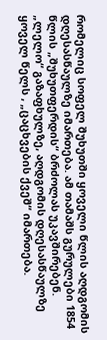რომელიც სოფელ შუხუთში ყოველი წლის აღდგომის დღესასწაულზე იმართება. ამ თამაშს გურულები 1854 წლის „შუხუთფერდის“ ბრძოლას უკავშირებენ.
„ლელო“ გაზაფხულზე, აღდგომის დღესასწაულზე ყოველ წელს , „ცაცხვების ქვეშ“ იმართება.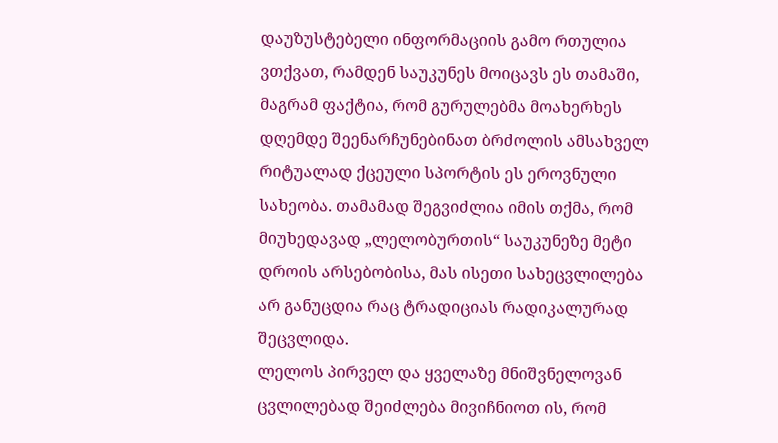დაუზუსტებელი ინფორმაციის გამო რთულია ვთქვათ, რამდენ საუკუნეს მოიცავს ეს თამაში, მაგრამ ფაქტია, რომ გურულებმა მოახერხეს დღემდე შეენარჩუნებინათ ბრძოლის ამსახველ რიტუალად ქცეული სპორტის ეს ეროვნული სახეობა. თამამად შეგვიძლია იმის თქმა, რომ მიუხედავად „ლელობურთის“ საუკუნეზე მეტი დროის არსებობისა, მას ისეთი სახეცვლილება არ განუცდია რაც ტრადიციას რადიკალურად შეცვლიდა.
ლელოს პირველ და ყველაზე მნიშვნელოვან ცვლილებად შეიძლება მივიჩნიოთ ის, რომ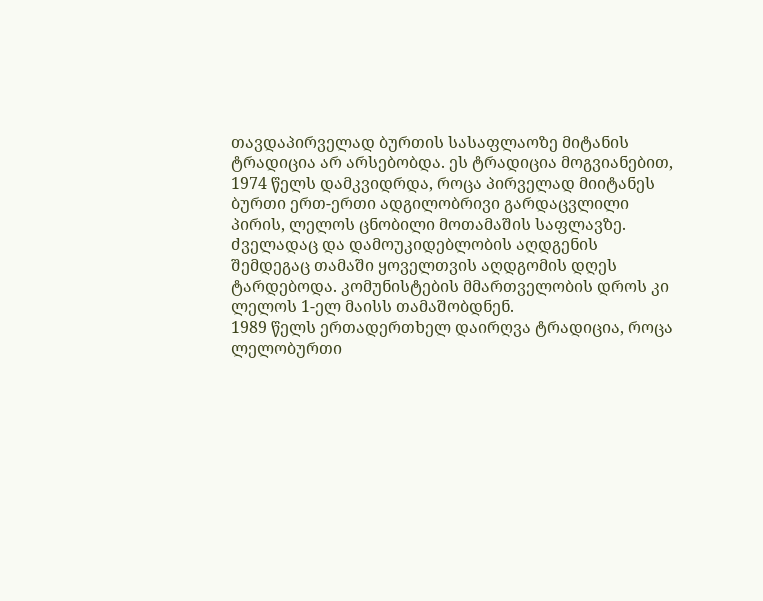თავდაპირველად ბურთის სასაფლაოზე მიტანის ტრადიცია არ არსებობდა. ეს ტრადიცია მოგვიანებით, 1974 წელს დამკვიდრდა, როცა პირველად მიიტანეს ბურთი ერთ-ერთი ადგილობრივი გარდაცვლილი პირის, ლელოს ცნობილი მოთამაშის საფლავზე.
ძველადაც და დამოუკიდებლობის აღდგენის შემდეგაც თამაში ყოველთვის აღდგომის დღეს ტარდებოდა. კომუნისტების მმართველობის დროს კი ლელოს 1-ელ მაისს თამაშობდნენ.
1989 წელს ერთადერთხელ დაირღვა ტრადიცია, როცა ლელობურთი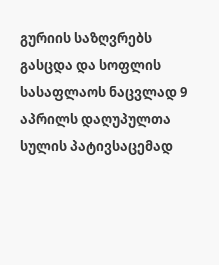გურიის საზღვრებს გასცდა და სოფლის სასაფლაოს ნაცვლად 9 აპრილს დაღუპულთა სულის პატივსაცემად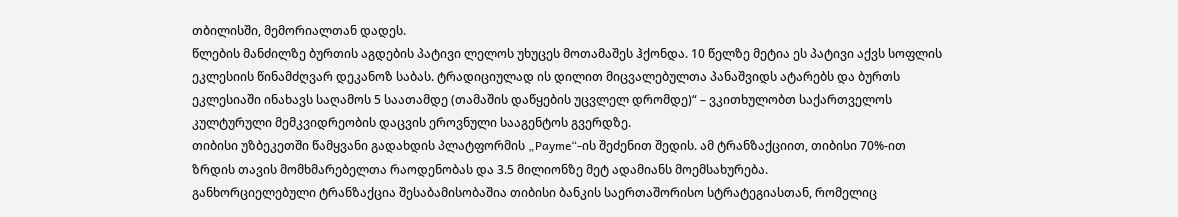თბილისში, მემორიალთან დადეს.
წლების მანძილზე ბურთის აგდების პატივი ლელოს უხუცეს მოთამაშეს ჰქონდა. 10 წელზე მეტია ეს პატივი აქვს სოფლის ეკლესიის წინამძღვარ დეკანოზ საბას. ტრადიციულად ის დილით მიცვალებულთა პანაშვიდს ატარებს და ბურთს ეკლესიაში ინახავს საღამოს 5 საათამდე (თამაშის დაწყების უცვლელ დრომდე)“ – ვკითხულობთ საქართველოს კულტურული მემკვიდრეობის დაცვის ეროვნული სააგენტოს გვერდზე.
თიბისი უზბეკეთში წამყვანი გადახდის პლატფორმის „Payme“-ის შეძენით შედის. ამ ტრანზაქციით, თიბისი 70%-ით ზრდის თავის მომხმარებელთა რაოდენობას და 3.5 მილიონზე მეტ ადამიანს მოემსახურება.
განხორციელებული ტრანზაქცია შესაბამისობაშია თიბისი ბანკის საერთაშორისო სტრატეგიასთან, რომელიც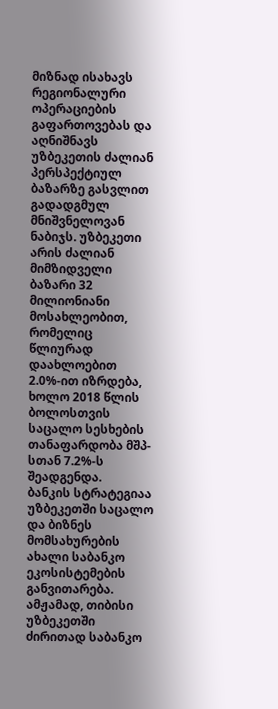მიზნად ისახავს რეგიონალური ოპერაციების გაფართოვებას და აღნიშნავს უზბეკეთის ძალიან პერსპექტიულ ბაზარზე გასვლით გადადგმულ მნიშვნელოვან ნაბიჯს. უზბეკეთი არის ძალიან მიმზიდველი ბაზარი 32 მილიონიანი მოსახლეობით, რომელიც წლიურად დაახლოებით 2.0%-ით იზრდება, ხოლო 2018 წლის ბოლოსთვის საცალო სესხების თანაფარდობა მშპ-სთან 7.2%-ს შეადგენდა.
ბანკის სტრატეგიაა უზბეკეთში საცალო და ბიზნეს მომსახურების ახალი საბანკო ეკოსისტემების განვითარება. ამჟამად, თიბისი უზბეკეთში ძირითად საბანკო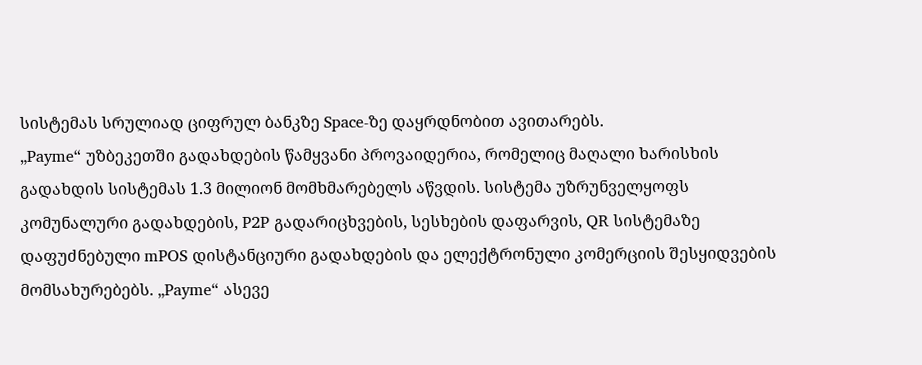სისტემას სრულიად ციფრულ ბანკზე Space-ზე დაყრდნობით ავითარებს.
„Payme“ უზბეკეთში გადახდების წამყვანი პროვაიდერია, რომელიც მაღალი ხარისხის გადახდის სისტემას 1.3 მილიონ მომხმარებელს აწვდის. სისტემა უზრუნველყოფს კომუნალური გადახდების, P2P გადარიცხვების, სესხების დაფარვის, QR სისტემაზე დაფუძნებული mPOS დისტანციური გადახდების და ელექტრონული კომერციის შესყიდვების მომსახურებებს. „Payme“ ასევე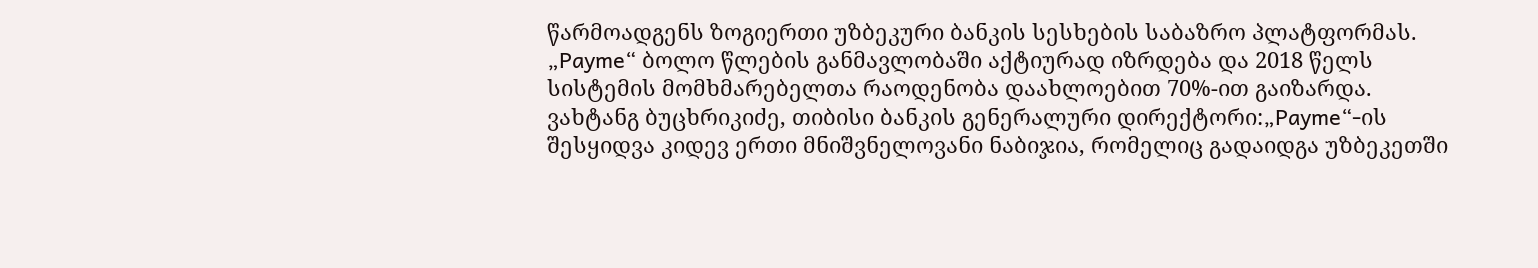წარმოადგენს ზოგიერთი უზბეკური ბანკის სესხების საბაზრო პლატფორმას. „Payme“ ბოლო წლების განმავლობაში აქტიურად იზრდება და 2018 წელს სისტემის მომხმარებელთა რაოდენობა დაახლოებით 70%-ით გაიზარდა.
ვახტანგ ბუცხრიკიძე, თიბისი ბანკის გენერალური დირექტორი:„Payme“-ის შესყიდვა კიდევ ერთი მნიშვნელოვანი ნაბიჯია, რომელიც გადაიდგა უზბეკეთში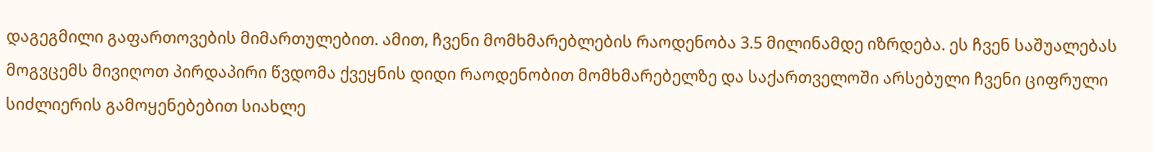დაგეგმილი გაფართოვების მიმართულებით. ამით, ჩვენი მომხმარებლების რაოდენობა 3.5 მილინამდე იზრდება. ეს ჩვენ საშუალებას მოგვცემს მივიღოთ პირდაპირი წვდომა ქვეყნის დიდი რაოდენობით მომხმარებელზე და საქართველოში არსებული ჩვენი ციფრული სიძლიერის გამოყენებებით სიახლე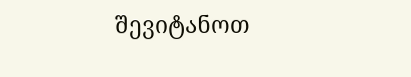შევიტანოთ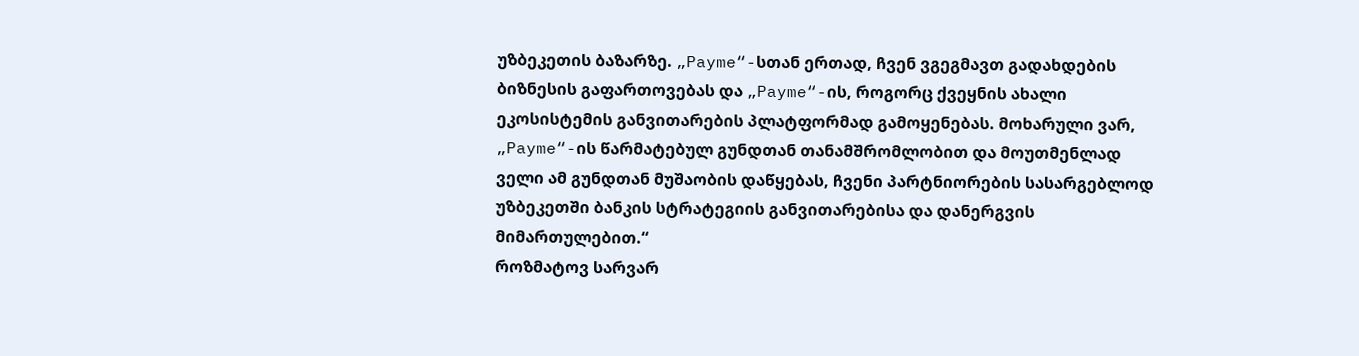უზბეკეთის ბაზარზე. „Payme“-სთან ერთად, ჩვენ ვგეგმავთ გადახდების ბიზნესის გაფართოვებას და „Payme“-ის, როგორც ქვეყნის ახალი ეკოსისტემის განვითარების პლატფორმად გამოყენებას. მოხარული ვარ, „Payme“-ის წარმატებულ გუნდთან თანამშრომლობით და მოუთმენლად ველი ამ გუნდთან მუშაობის დაწყებას, ჩვენი პარტნიორების სასარგებლოდ უზბეკეთში ბანკის სტრატეგიის განვითარებისა და დანერგვის მიმართულებით.“
როზმატოვ სარვარ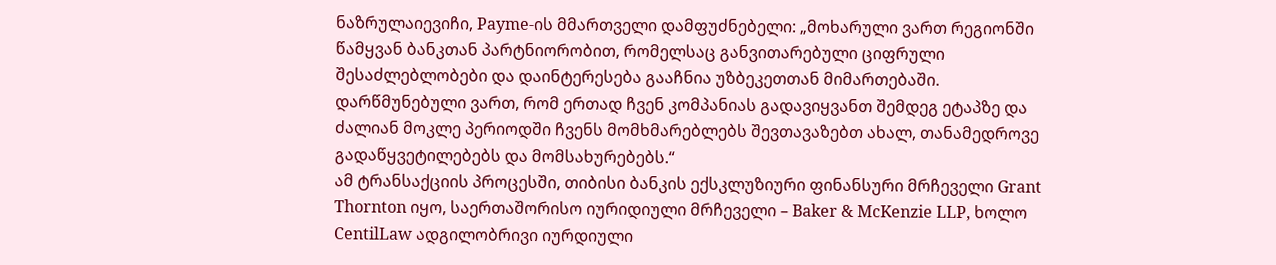ნაზრულაიევიჩი, Payme-ის მმართველი დამფუძნებელი: „მოხარული ვართ რეგიონში წამყვან ბანკთან პარტნიორობით, რომელსაც განვითარებული ციფრული შესაძლებლობები და დაინტერესება გააჩნია უზბეკეთთან მიმართებაში. დარწმუნებული ვართ, რომ ერთად ჩვენ კომპანიას გადავიყვანთ შემდეგ ეტაპზე და ძალიან მოკლე პერიოდში ჩვენს მომხმარებლებს შევთავაზებთ ახალ, თანამედროვე გადაწყვეტილებებს და მომსახურებებს.“
ამ ტრანსაქციის პროცესში, თიბისი ბანკის ექსკლუზიური ფინანსური მრჩეველი Grant Thornton იყო, საერთაშორისო იურიდიული მრჩეველი – Baker & McKenzie LLP, ხოლო CentilLaw ადგილობრივი იურდიული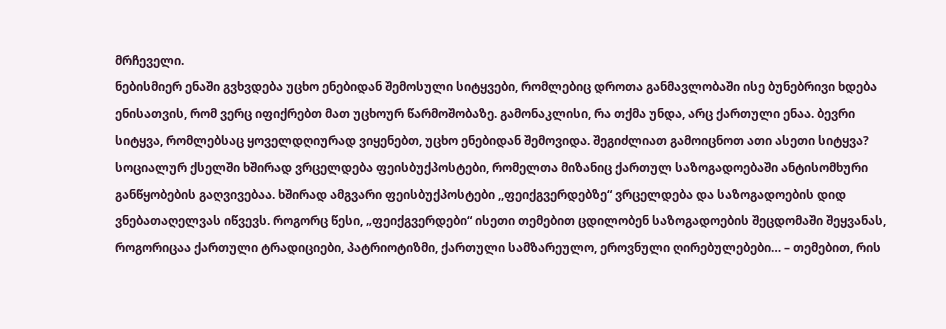მრჩეველი.
ნებისმიერ ენაში გვხვდება უცხო ენებიდან შემოსული სიტყვები, რომლებიც დროთა განმავლობაში ისე ბუნებრივი ხდება ენისათვის, რომ ვერც იფიქრებთ მათ უცხოურ წარმოშობაზე. გამონაკლისი, რა თქმა უნდა, არც ქართული ენაა. ბევრი სიტყვა, რომლებსაც ყოველდღიურად ვიყენებთ, უცხო ენებიდან შემოვიდა. შეგიძლიათ გამოიცნოთ ათი ასეთი სიტყვა?
სოციალურ ქსელში ხშირად ვრცელდება ფეისბუქპოსტები, რომელთა მიზანიც ქართულ საზოგადოებაში ანტისომხური განწყობების გაღვივებაა. ხშირად ამგვარი ფეისბუქპოსტები ,,ფეიქგვერდებზე“ ვრცელდება და საზოგადოების დიდ ვნებათაღელვას იწვევს. როგორც წესი, „ფეიქგვერდები“ ისეთი თემებით ცდილობენ საზოგადოების შეცდომაში შეყვანას, როგორიცაა ქართული ტრადიციები, პატრიოტიზმი, ქართული სამზარეულო, ეროვნული ღირებულებები… – თემებით, რის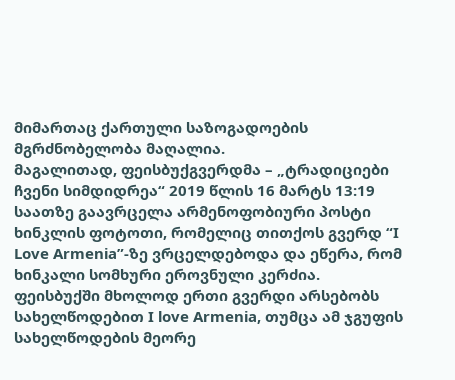მიმართაც ქართული საზოგადოების მგრძნობელობა მაღალია.
მაგალითად, ფეისბუქგვერდმა – „ტრადიციები ჩვენი სიმდიდრეა“ 2019 წლის 16 მარტს 13:19 საათზე გაავრცელა არმენოფობიური პოსტი ხინკლის ფოტოთი, რომელიც თითქოს გვერდ “I Love Armenia”-ზე ვრცელდებოდა და ეწერა, რომ ხინკალი სომხური ეროვნული კერძია.
ფეისბუქში მხოლოდ ერთი გვერდი არსებობს სახელწოდებით I love Armenia, თუმცა ამ ჯგუფის სახელწოდების მეორე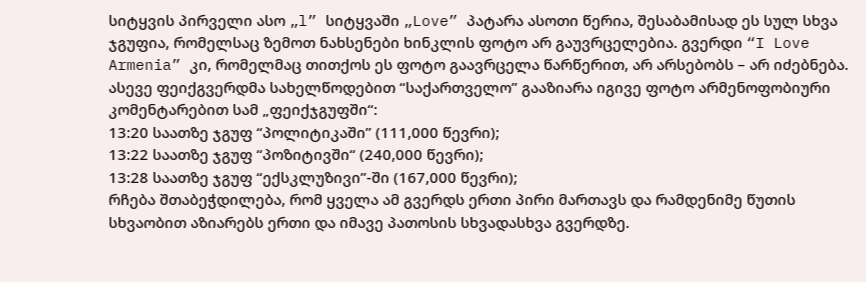სიტყვის პირველი ასო „l” სიტყვაში „Love” პატარა ასოთი წერია, შესაბამისად ეს სულ სხვა ჯგუფია, რომელსაც ზემოთ ნახსენები ხინკლის ფოტო არ გაუვრცელებია. გვერდი “I Love Armenia” კი, რომელმაც თითქოს ეს ფოტო გაავრცელა წარწერით, არ არსებობს – არ იძებნება.
ასევე ფეიქგვერდმა სახელწოდებით “საქართველო” გააზიარა იგივე ფოტო არმენოფობიური კომენტარებით სამ „ფეიქჯგუფში“:
13:20 საათზე ჯგუფ “პოლიტიკაში” (111,000 წევრი);
13:22 საათზე ჯგუფ “პოზიტივში“ (240,000 წევრი);
13:28 საათზე ჯგუფ “ექსკლუზივი”-ში (167,000 წევრი);
რჩება შთაბეჭდილება, რომ ყველა ამ გვერდს ერთი პირი მართავს და რამდენიმე წუთის სხვაობით აზიარებს ერთი და იმავე პათოსის სხვადასხვა გვერდზე.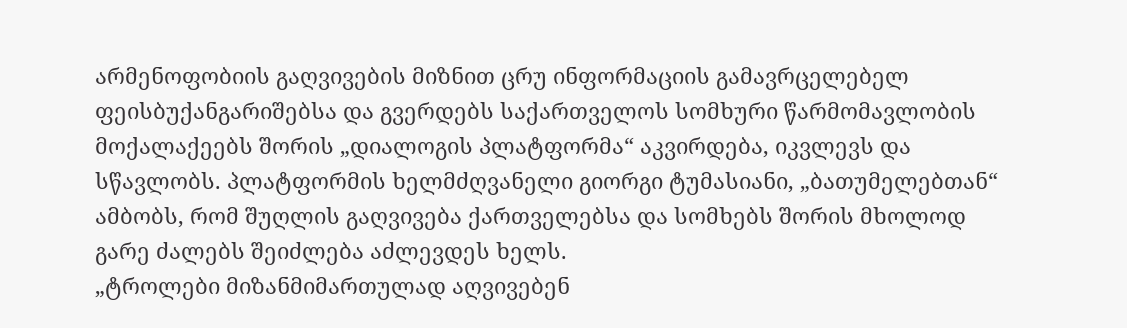არმენოფობიის გაღვივების მიზნით ცრუ ინფორმაციის გამავრცელებელ ფეისბუქანგარიშებსა და გვერდებს საქართველოს სომხური წარმომავლობის მოქალაქეებს შორის „დიალოგის პლატფორმა“ აკვირდება, იკვლევს და სწავლობს. პლატფორმის ხელმძღვანელი გიორგი ტუმასიანი, „ბათუმელებთან“ ამბობს, რომ შუღლის გაღვივება ქართველებსა და სომხებს შორის მხოლოდ გარე ძალებს შეიძლება აძლევდეს ხელს.
„ტროლები მიზანმიმართულად აღვივებენ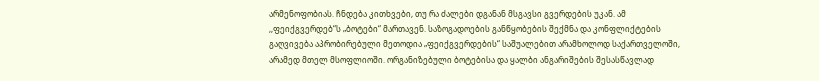არმენოფობიას. ჩნდება კითხვები, თუ რა ძალები დგანან მსგავსი გვერდების უკან. ამ ,,ფეიქგვერდებ“ს „ბოტები“ მართავენ. საზოგადოების განწყობების შექმნა და კონფლიქტების გაღვივება აპრობირებული მეთოდია „ფეიქგვერდების“ საშუალებით არამხოლოდ საქართველოში, არამედ მთელ მსოფლიოში. ორგანიზებული ბოტებისა და ყალბი ანგარიშების შესასწავლად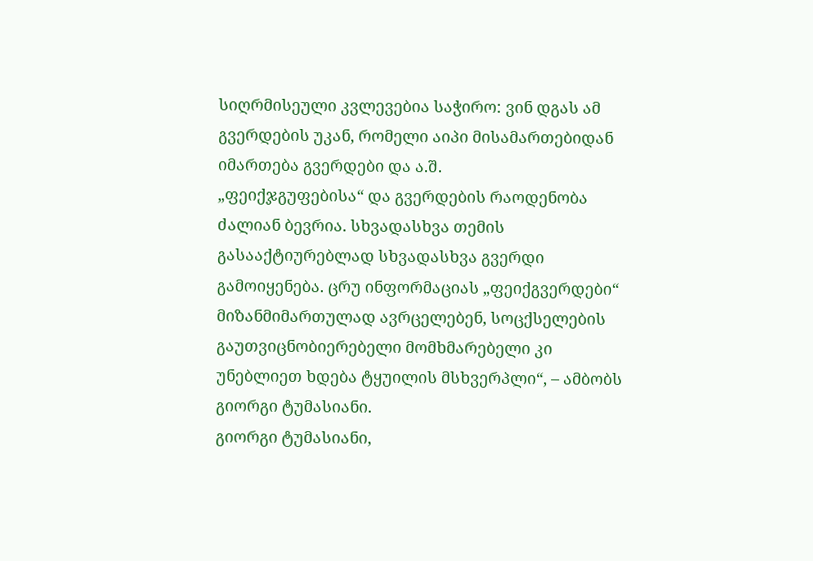სიღრმისეული კვლევებია საჭირო: ვინ დგას ამ გვერდების უკან, რომელი აიპი მისამართებიდან იმართება გვერდები და ა.შ.
„ფეიქჯგუფებისა“ და გვერდების რაოდენობა ძალიან ბევრია. სხვადასხვა თემის გასააქტიურებლად სხვადასხვა გვერდი გამოიყენება. ცრუ ინფორმაციას „ფეიქგვერდები“ მიზანმიმართულად ავრცელებენ, სოცქსელების გაუთვიცნობიერებელი მომხმარებელი კი უნებლიეთ ხდება ტყუილის მსხვერპლი“, – ამბობს გიორგი ტუმასიანი.
გიორგი ტუმასიანი,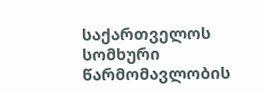საქართველოს სომხური წარმომავლობის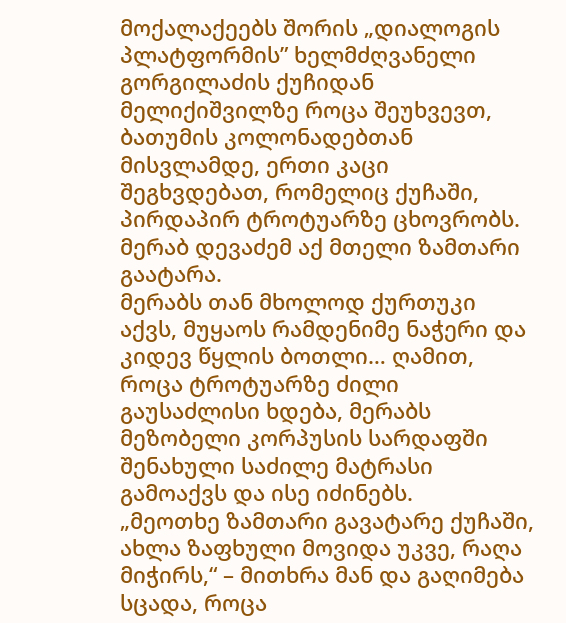მოქალაქეებს შორის „დიალოგის პლატფორმის” ხელმძღვანელი
გორგილაძის ქუჩიდან მელიქიშვილზე როცა შეუხვევთ, ბათუმის კოლონადებთან მისვლამდე, ერთი კაცი შეგხვდებათ, რომელიც ქუჩაში, პირდაპირ ტროტუარზე ცხოვრობს. მერაბ დევაძემ აქ მთელი ზამთარი გაატარა.
მერაბს თან მხოლოდ ქურთუკი აქვს, მუყაოს რამდენიმე ნაჭერი და კიდევ წყლის ბოთლი… ღამით, როცა ტროტუარზე ძილი გაუსაძლისი ხდება, მერაბს მეზობელი კორპუსის სარდაფში შენახული საძილე მატრასი გამოაქვს და ისე იძინებს.
„მეოთხე ზამთარი გავატარე ქუჩაში, ახლა ზაფხული მოვიდა უკვე, რაღა მიჭირს,“ – მითხრა მან და გაღიმება სცადა, როცა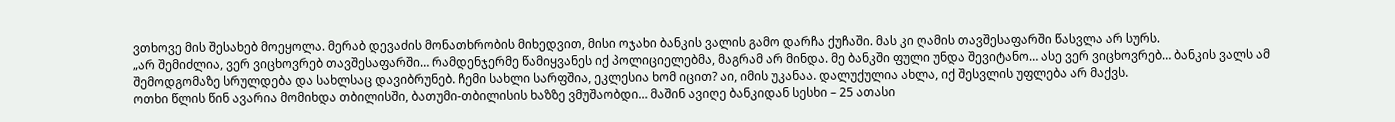ვთხოვე მის შესახებ მოეყოლა. მერაბ დევაძის მონათხრობის მიხედვით, მისი ოჯახი ბანკის ვალის გამო დარჩა ქუჩაში. მას კი ღამის თავშესაფარში წასვლა არ სურს.
„არ შემიძლია, ვერ ვიცხოვრებ თავშესაფარში… რამდენჯერმე წამიყვანეს იქ პოლიციელებმა, მაგრამ არ მინდა. მე ბანკში ფული უნდა შევიტანო… ასე ვერ ვიცხოვრებ… ბანკის ვალს ამ შემოდგომაზე სრულდება და სახლსაც დავიბრუნებ. ჩემი სახლი სარფშია, ეკლესია ხომ იცით? აი, იმის უკანაა. დალუქულია ახლა, იქ შესვლის უფლება არ მაქვს.
ოთხი წლის წინ ავარია მომიხდა თბილისში, ბათუმი-თბილისის ხაზზე ვმუშაობდი… მაშინ ავიღე ბანკიდან სესხი – 25 ათასი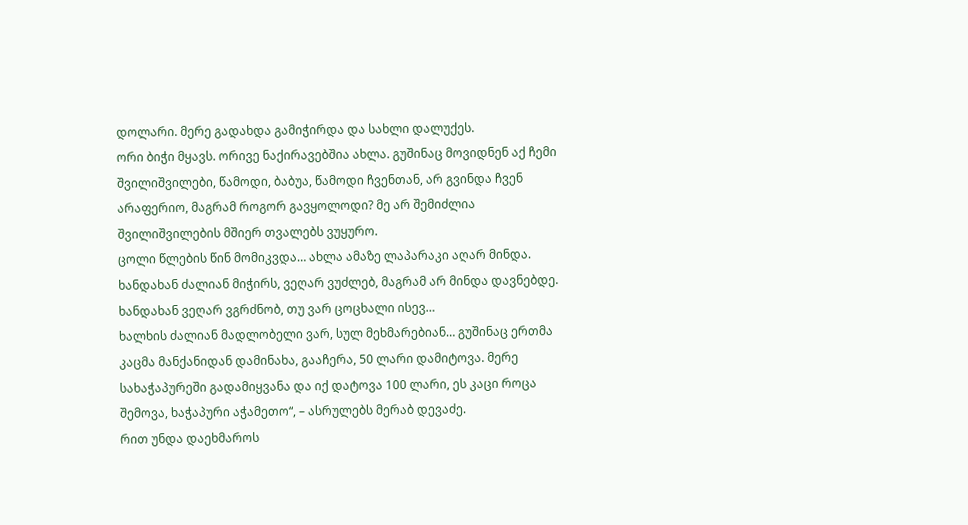დოლარი. მერე გადახდა გამიჭირდა და სახლი დალუქეს.
ორი ბიჭი მყავს. ორივე ნაქირავებშია ახლა. გუშინაც მოვიდნენ აქ ჩემი შვილიშვილები, წამოდი, ბაბუა, წამოდი ჩვენთან, არ გვინდა ჩვენ არაფერიო, მაგრამ როგორ გავყოლოდი? მე არ შემიძლია შვილიშვილების მშიერ თვალებს ვუყურო.
ცოლი წლების წინ მომიკვდა… ახლა ამაზე ლაპარაკი აღარ მინდა.
ხანდახან ძალიან მიჭირს, ვეღარ ვუძლებ, მაგრამ არ მინდა დავნებდე. ხანდახან ვეღარ ვგრძნობ, თუ ვარ ცოცხალი ისევ…
ხალხის ძალიან მადლობელი ვარ, სულ მეხმარებიან… გუშინაც ერთმა კაცმა მანქანიდან დამინახა, გააჩერა, 50 ლარი დამიტოვა. მერე სახაჭაპურეში გადამიყვანა და იქ დატოვა 100 ლარი, ეს კაცი როცა შემოვა, ხაჭაპური აჭამეთო“, – ასრულებს მერაბ დევაძე.
რით უნდა დაეხმაროს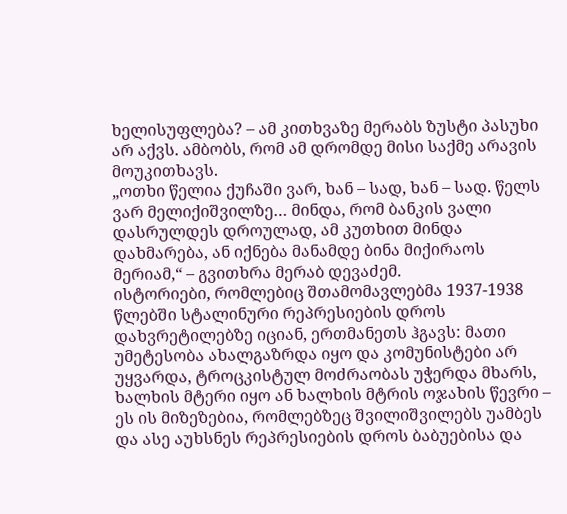ხელისუფლება? – ამ კითხვაზე მერაბს ზუსტი პასუხი არ აქვს. ამბობს, რომ ამ დრომდე მისი საქმე არავის მოუკითხავს.
„ოთხი წელია ქუჩაში ვარ, ხან – სად, ხან – სად. წელს ვარ მელიქიშვილზე… მინდა, რომ ბანკის ვალი დასრულდეს დროულად, ამ კუთხით მინდა დახმარება, ან იქნება მანამდე ბინა მიქირაოს მერიამ,“ – გვითხრა მერაბ დევაძემ.
ისტორიები, რომლებიც შთამომავლებმა 1937-1938 წლებში სტალინური რეპრესიების დროს დახვრეტილებზე იციან, ერთმანეთს ჰგავს: მათი უმეტესობა ახალგაზრდა იყო და კომუნისტები არ უყვარდა, ტროცკისტულ მოძრაობას უჭერდა მხარს, ხალხის მტერი იყო ან ხალხის მტრის ოჯახის წევრი – ეს ის მიზეზებია, რომლებზეც შვილიშვილებს უამბეს და ასე აუხსნეს რეპრესიების დროს ბაბუებისა და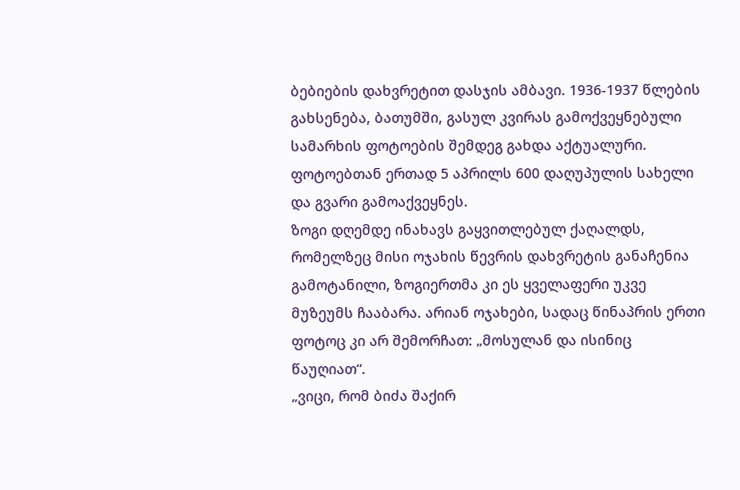ბებიების დახვრეტით დასჯის ამბავი. 1936-1937 წლების გახსენება, ბათუმში, გასულ კვირას გამოქვეყნებული სამარხის ფოტოების შემდეგ გახდა აქტუალური. ფოტოებთან ერთად 5 აპრილს 600 დაღუპულის სახელი და გვარი გამოაქვეყნეს.
ზოგი დღემდე ინახავს გაყვითლებულ ქაღალდს, რომელზეც მისი ოჯახის წევრის დახვრეტის განაჩენია გამოტანილი, ზოგიერთმა კი ეს ყველაფერი უკვე მუზეუმს ჩააბარა. არიან ოჯახები, სადაც წინაპრის ერთი ფოტოც კი არ შემორჩათ: „მოსულან და ისინიც წაუღიათ“.
„ვიცი, რომ ბიძა შაქირ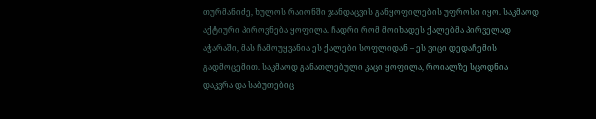თურმანიძე, ხულოს რაიონში ჯანდაცვის განყოფილების უფროსი იყო. საკმაოდ აქტიური პიროვნება ყოფილა. ჩადრი რომ მოიხადეს ქალებმა პირველად აჭარაში, მას ჩამოუყვანია ეს ქალები სოფლიდან – ეს ვიცი დედაჩემის გადმოცემით. საკმაოდ განათლებული კაცი ყოფილა, როიალზე სცოდნია დაკვრა და საბუთებიც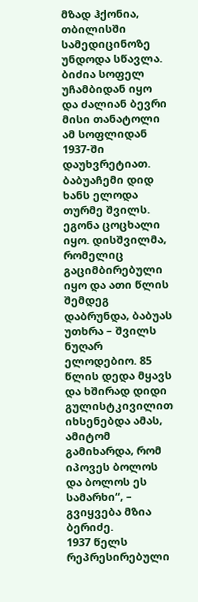მზად ჰქონია, თბილისში სამედიცინოზე უნდოდა სწავლა.
ბიძია სოფელ უჩამბიდან იყო და ძალიან ბევრი მისი თანატოლი ამ სოფლიდან 1937-ში დაუხვრეტიათ. ბაბუაჩემი დიდ ხანს ელოდა თურმე შვილს. ეგონა ცოცხალი იყო. დისშვილმა, რომელიც გაციმბირებული იყო და ათი წლის შემდეგ დაბრუნდა, ბაბუას უთხრა – შვილს ნუღარ ელოდებიო. 85 წლის დედა მყავს და ხშირად დიდი გულისტკივილით იხსენებდა ამას, ამიტომ გამიხარდა, რომ იპოვეს ბოლოს და ბოლოს ეს სამარხი“, – გვიყვება მზია ბერიძე.
1937 წელს რეპრესირებული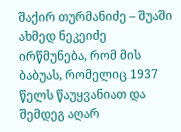შაქირ თურმანიძე – შუაში
ახმედ ნეკეიძე ირწმუნება, რომ მის ბაბუას, რომელიც 1937 წელს წაუყვანიათ და შემდეგ აღარ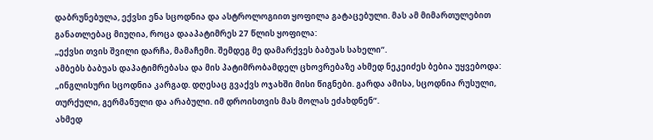დაბრუნებულა, ექვსი ენა სცოდნია და ასტროლოგიით ყოფილა გატაცებული. მას ამ მიმართულებით განათლებაც მიუღია, როცა დააპატიმრეს 27 წლის ყოფილა:
„ექვსი თვის შვილი დარჩა, მამაჩემი. შემდეგ მე დამარქვეს ბაბუას სახელი“.
ამბებს ბაბუას დაპატიმრებასა და მის პატიმრობამდელ ცხოვრებაზე ახმედ ნეკეიძეს ბებია უყვებოდა: „ინგლისური სცოდნია კარგად. დღესაც გვაქვს ოჯახში მისი წიგნები. გარდა ამისა, სცოდნია რუსული, თურქული, გერმანული და არაბული. იმ დროისთვის მას მოლას ეძახდნენ“.
ახმედ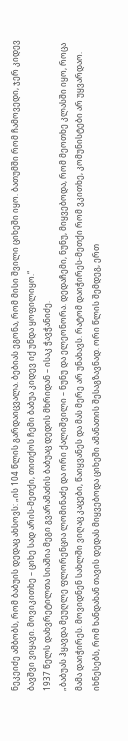ნეკეიძე ამბობს, რომ ბაბუის დედაც ახსოვს: „ის 104 წლის გარდაიცვალა. ბებიას ეგონა, რომ მისი შვილი ციხეში იყო. ბათუმში რომ ჩამოვედი, ჯერ კიდევ ბავშვი ვიყავი. მოვიკითხე – ციხე სად არის-მეთქი, თითქოს ჩემი ბაბუა კიდევ იქ უნდა ყოფილიყო.“
1937 წელს დახვრეტილთა სიაშია მეგი გვარამაძის ბაბუაც დედის მხრიდან – ისაკ ჭავჭანიძე.
„ბაბუას ჰყავდა მეუღლე ფლორენცია ლომინაძე და ორი ქალიშვილი – ნუნუ და ელეონორა. დედაჩემი, ნუნუ, მიყვებოდა, რომ მეოთხე კლასში იყო, როცა მამა დაიჭირეს. მოვიდნენ სახლში ვიღაც კაცები, წაიყვანეს და მას მერე არ უნახავს. რატომ დაიჭირეს-მეთქი რომ ვკითხე, კომუნისტები არ უყვარდაო. იხნესებს, რომ ხანდახან თავის დედას მიყვებოდა ციხეში ამანათის შესაგზავნად. ორი წლის შემდეგ, ერთ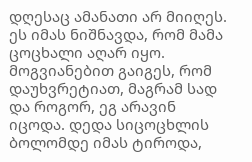დღესაც ამანათი არ მიიღეს. ეს იმას ნიშნავდა, რომ მამა ცოცხალი აღარ იყო. მოგვიანებით გაიგეს, რომ დაუხვრეტიათ, მაგრამ სად და როგორ, ეგ არავინ იცოდა. დედა სიცოცხლის ბოლომდე იმას ტიროდა,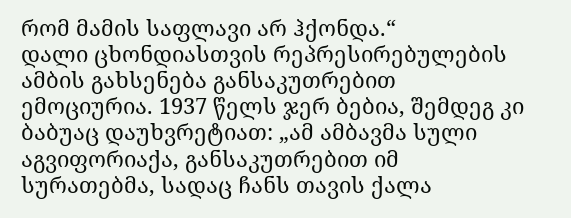რომ მამის საფლავი არ ჰქონდა.“
დალი ცხონდიასთვის რეპრესირებულების ამბის გახსენება განსაკუთრებით ემოციურია. 1937 წელს ჯერ ბებია, შემდეგ კი ბაბუაც დაუხვრეტიათ: „ამ ამბავმა სული აგვიფორიაქა, განსაკუთრებით იმ სურათებმა, სადაც ჩანს თავის ქალა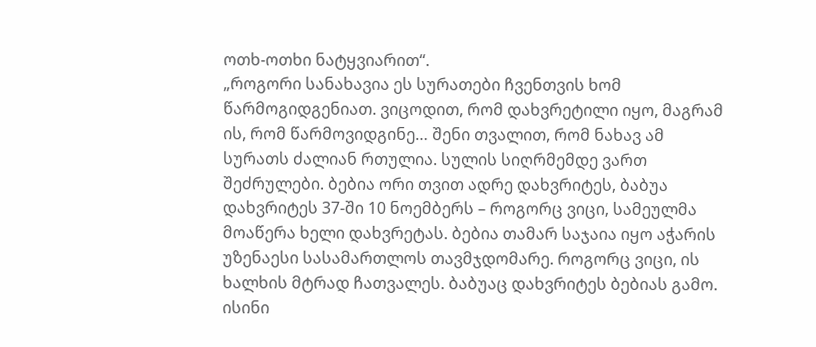ოთხ-ოთხი ნატყვიარით“.
„როგორი სანახავია ეს სურათები ჩვენთვის ხომ წარმოგიდგენიათ. ვიცოდით, რომ დახვრეტილი იყო, მაგრამ ის, რომ წარმოვიდგინე… შენი თვალით, რომ ნახავ ამ სურათს ძალიან რთულია. სულის სიღრმემდე ვართ შეძრულები. ბებია ორი თვით ადრე დახვრიტეს, ბაბუა დახვრიტეს 37-ში 10 ნოემბერს – როგორც ვიცი, სამეულმა მოაწერა ხელი დახვრეტას. ბებია თამარ საჯაია იყო აჭარის უზენაესი სასამართლოს თავმჯდომარე. როგორც ვიცი, ის ხალხის მტრად ჩათვალეს. ბაბუაც დახვრიტეს ბებიას გამო. ისინი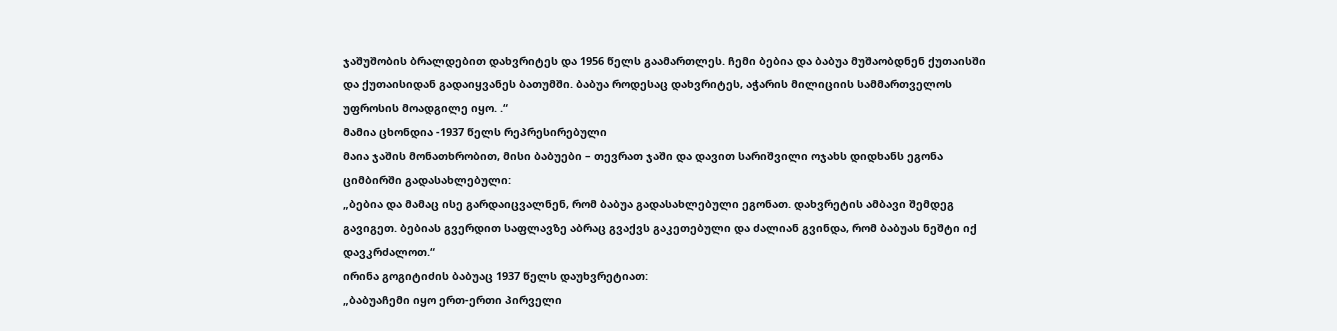ჯაშუშობის ბრალდებით დახვრიტეს და 1956 წელს გაამართლეს. ჩემი ბებია და ბაბუა მუშაობდნენ ქუთაისში და ქუთაისიდან გადაიყვანეს ბათუმში. ბაბუა როდესაც დახვრიტეს, აჭარის მილიციის სამმართველოს უფროსის მოადგილე იყო. .“
მამია ცხონდია -1937 წელს რეპრესირებული
მაია ჯაშის მონათხრობით, მისი ბაბუები – თევრათ ჯაში და დავით სარიშვილი ოჯახს დიდხანს ეგონა ციმბირში გადასახლებული:
„ბებია და მამაც ისე გარდაიცვალნენ, რომ ბაბუა გადასახლებული ეგონათ. დახვრეტის ამბავი შემდეგ გავიგეთ. ბებიას გვერდით საფლავზე აბრაც გვაქვს გაკეთებული და ძალიან გვინდა, რომ ბაბუას ნეშტი იქ დავკრძალოთ.“
ირინა გოგიტიძის ბაბუაც 1937 წელს დაუხვრეტიათ:
„ბაბუაჩემი იყო ერთ-ერთი პირველი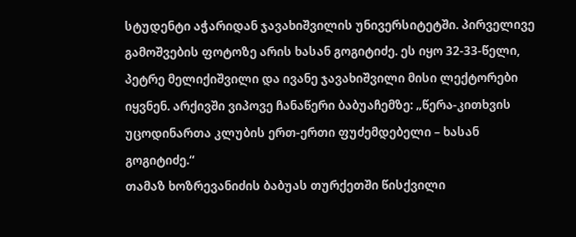სტუდენტი აჭარიდან ჯავახიშვილის უნივერსიტეტში. პირველივე გამოშვების ფოტოზე არის ხასან გოგიტიძე. ეს იყო 32-33-წელი, პეტრე მელიქიშვილი და ივანე ჯავახიშვილი მისი ლექტორები იყვნენ. არქივში ვიპოვე ჩანაწერი ბაბუაჩემზე: „წერა-კითხვის უცოდინართა კლუბის ერთ-ერთი ფუძემდებელი – ხასან გოგიტიძე.“
თამაზ ხოზრევანიძის ბაბუას თურქეთში წისქვილი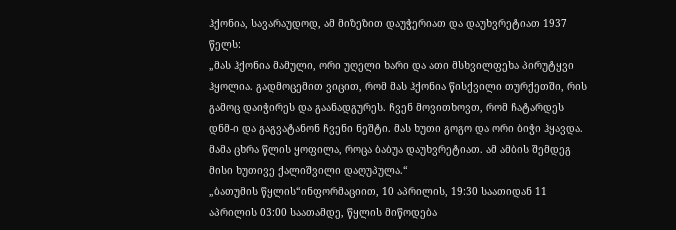ჰქონია, სავარაუდოდ, ამ მიზეზით დაუჭერიათ და დაუხვრეტიათ 1937 წელს:
„მას ჰქონია მამული, ორი უღელი ხარი და ათი მსხვილფეხა პირუტყვი ჰყოლია. გადმოცემით ვიცით, რომ მას ჰქონია წისქვილი თურქეთში, რის გამოც დაიჭირეს და გაანადგურეს. ჩვენ მოვითხოვთ, რომ ჩატარდეს დნმ-ი და გაგვატანონ ჩვენი ნეშტი. მას ხუთი გოგო და ორი ბიჭი ჰყავდა. მამა ცხრა წლის ყოფილა, როცა ბაბუა დაუხვრეტიათ. ამ ამბის შემდეგ მისი ხუთივე ქალიშვილი დაღუპულა.“
„ბათუმის წყლის“ინფორმაციით, 10 აპრილის, 19:30 საათიდან 11 აპრილის 03:00 საათამდე, წყლის მიწოდება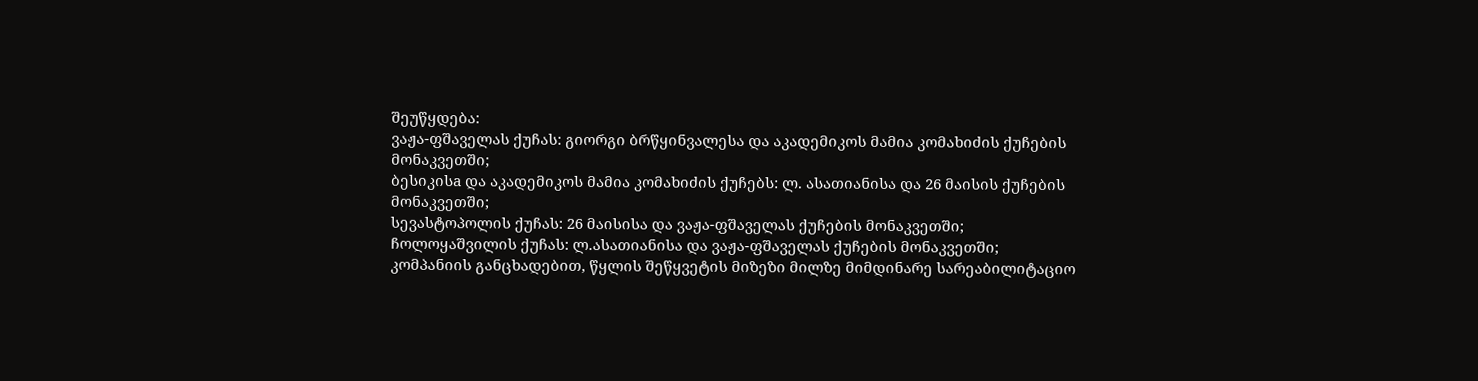შეუწყდება:
ვაჟა-ფშაველას ქუჩას: გიორგი ბრწყინვალესა და აკადემიკოს მამია კომახიძის ქუჩების მონაკვეთში;
ბესიკისa და აკადემიკოს მამია კომახიძის ქუჩებს: ლ. ასათიანისა და 26 მაისის ქუჩების მონაკვეთში;
სევასტოპოლის ქუჩას: 26 მაისისა და ვაჟა-ფშაველას ქუჩების მონაკვეთში;
ჩოლოყაშვილის ქუჩას: ლ.ასათიანისა და ვაჟა-ფშაველას ქუჩების მონაკვეთში;
კომპანიის განცხადებით, წყლის შეწყვეტის მიზეზი მილზე მიმდინარე სარეაბილიტაციო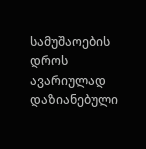სამუშაოების დროს ავარიულად დაზიანებული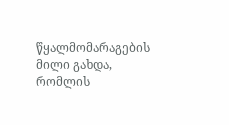წყალმომარაგების მილი გახდა, რომლის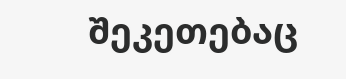შეკეთებაც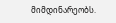მიმდინარეობს.